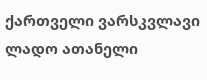ქართველი ვარსკვლავი ლადო ათანელი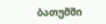ბათუმში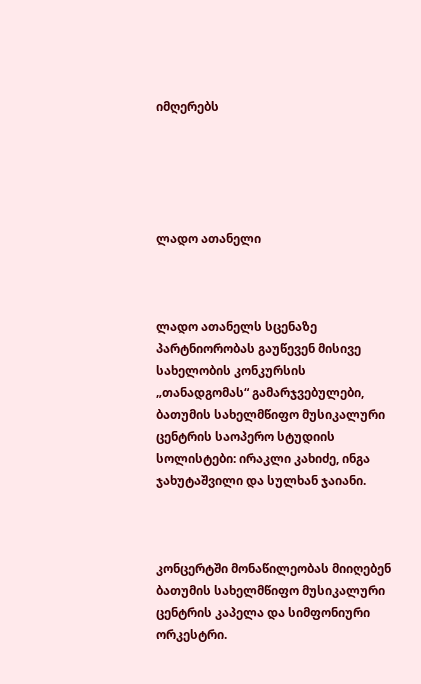იმღერებს





ლადო ათანელი



ლადო ათანელს სცენაზე პარტნიორობას გაუწევენ მისივე სახელობის კონკურსის „თანადგომას“ გამარჯვებულები, ბათუმის სახელმწიფო მუსიკალური ცენტრის საოპერო სტუდიის სოლისტები: ირაკლი კახიძე, ინგა ჯახუტაშვილი და სულხან ჯაიანი.



კონცერტში მონაწილეობას მიიღებენ ბათუმის სახელმწიფო მუსიკალური ცენტრის კაპელა და სიმფონიური ორკესტრი.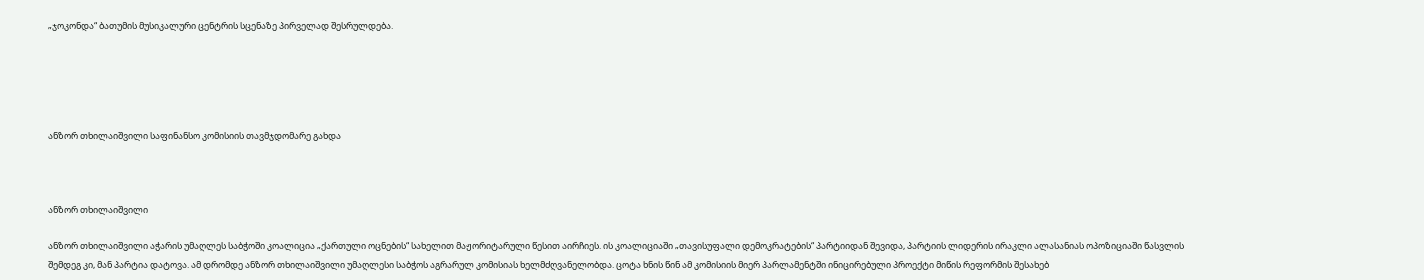„ჯოკონდა“ ბათუმის მუსიკალური ცენტრის სცენაზე პირველად შესრულდება.





ანზორ თხილაიშვილი საფინანსო კომისიის თავმჯდომარე გახდა



ანზორ თხილაიშვილი

ანზორ თხილაიშვილი აჭარის უმაღლეს საბჭოში კოალიცია „ქართული ოცნების“ სახელით მაჟორიტარული წესით აირჩიეს. ის კოალიციაში „თავისუფალი დემოკრატების“ პარტიიდან შევიდა, პარტიის ლიდერის ირაკლი ალასანიას ოპოზიციაში წასვლის შემდეგ კი, მან პარტია დატოვა. ამ დრომდე ანზორ თხილაიშვილი უმაღლესი საბჭოს აგრარულ კომისიას ხელმძღვანელობდა. ცოტა ხნის წინ ამ კომისიის მიერ პარლამენტში ინიცირებული პროექტი მიწის რეფორმის შესახებ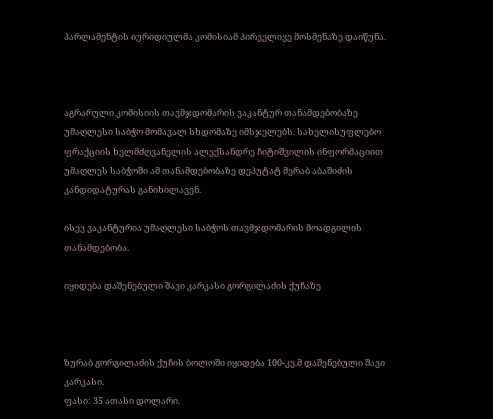პარლამენტის იურიდიულმა კომისიამ პირველივე მოსმენაზე დაიწუნა.



აგრარული კომისიის თავმჯდომარის ვაკანტურ თანამდებობაზე უმაღლესი საბჭო მომავალ სხდომაზე იმსჯელებს. სახელისუფლებო ფრაქციის ხელმძღვანელის ალექსანდრე ჩიტიშვილის ინფორმაციით უმაღლეს საბჭოში ამ თანამდებობაზე დეპუტატ მერაბ აბაშიძის კანდიდატურას განიხილავენ.

ისევ ვაკანტურია უმაღლესი საბჭოს თავმჯდომარის მოადგილის თანამდებობა.

იყიდება დაშენებული შავი კარკასი გორგილაძის ქუჩაზე



ზურაბ გორგილაძის ქუჩის ბოლოში იყიდება 100-კვ.მ დაშენებული შავი კარკასი.
ფასი: 35 ათასი დოლარი.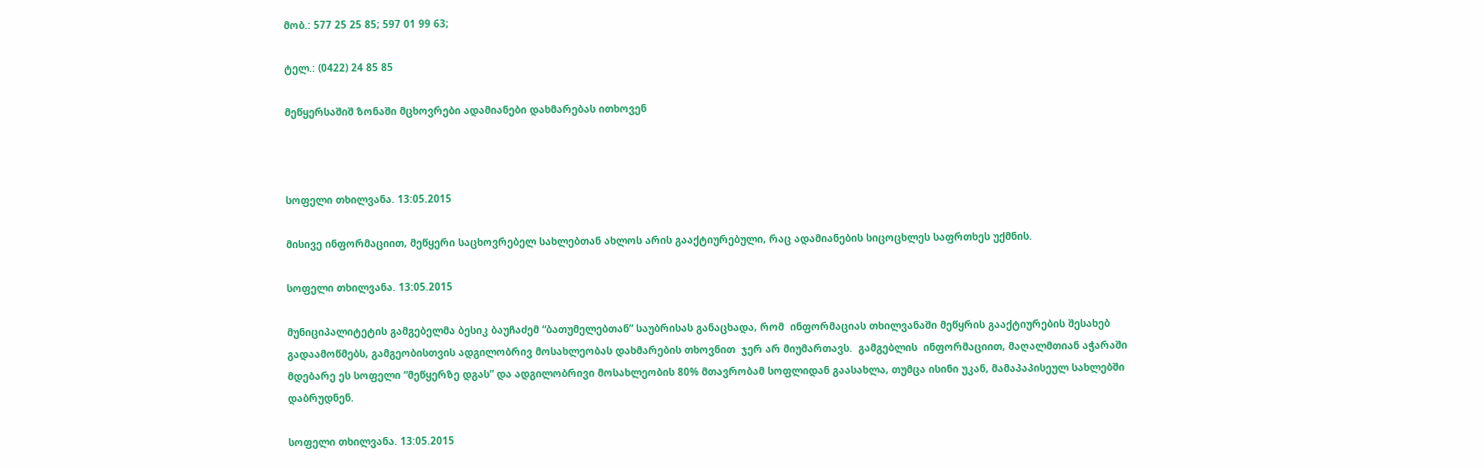მობ.: 577 25 25 85; 597 01 99 63;

ტელ.: (0422) 24 85 85

მეწყერსაშიშ ზონაში მცხოვრები ადამიანები დახმარებას ითხოვენ



სოფელი თხილვანა. 13:05.2015

მისივე ინფორმაციით, მეწყერი საცხოვრებელ სახლებთან ახლოს არის გააქტიურებული, რაც ადამიანების სიცოცხლეს საფრთხეს უქმნის.

სოფელი თხილვანა. 13:05.2015

მუნიციპალიტეტის გამგებელმა ბესიკ ბაუჩაძემ “ბათუმელებთან” საუბრისას განაცხადა, რომ  ინფორმაციას თხილვანაში მეწყრის გააქტიურების შესახებ გადაამოწმებს, გამგეობისთვის ადგილობრივ მოსახლეობას დახმარების თხოვნით  ჯერ არ მიუმართავს.  გამგებლის  ინფორმაციით, მაღალმთიან აჭარაში მდებარე ეს სოფელი “მეწყერზე დგას” და ადგილობრივი მოსახლეობის 80% მთავრობამ სოფლიდან გაასახლა, თუმცა ისინი უკან, მამაპაპისეულ სახლებში დაბრუდნენ.

სოფელი თხილვანა. 13:05.2015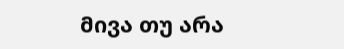მივა თუ არა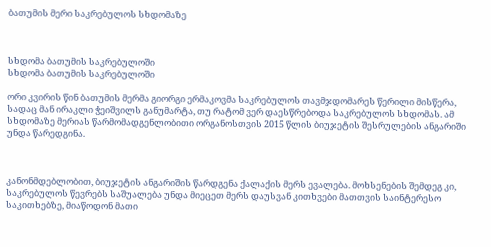ბათუმის მერი საკრებულოს სხდომაზე



სხდომა ბათუმის საკრებულოში
სხდომა ბათუმის საკრებულოში

ორი კვირის წინ ბათუმის მერმა გიორგი ერმაკოვმა საკრებულოს თავმჯდომარეს წერილი მისწერა, სადაც მან ირაკლი ჭეიშვილს განუმარტა, თუ რატომ ვერ დაესწრებოდა საკრებულოს სხდომას. ამ სხდომაზე მერიას წარმომადგენლობითი ორგანოსთვის 2015 წლის ბიუჯეტის შესრულების ანგარიში უნდა წარედგინა.



კანონმდებლობით, ბიუჯეტის ანგარიშის წარდგენა ქალაქის მერს ევალება. მოხსენების შემდეგ კი, საკრებულოს წევრებს საშუალება უნდა მიეცეთ მერს დაუსვან კითხვები მათთვის საინტერესო საკითხებზე, მიაწოდონ მათი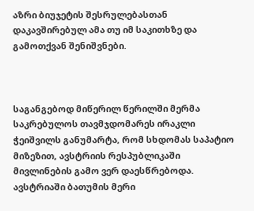აზრი ბიუჯეტის შესრულებასთან დაკავშირებულ ამა თუ იმ საკითხზე და გამოთქვან შენიშვნები.



საგანგებოდ მიწერილ წერილში მერმა საკრებულოს თავმჯდომარეს ირაკლი ჭეიშვილს განუმარტა, რომ სხდომას საპატიო მიზეზით, ავსტრიის რესპუბლიკაში მივლინების გამო ვერ დაესწრებოდა. ავსტრიაში ბათუმის მერი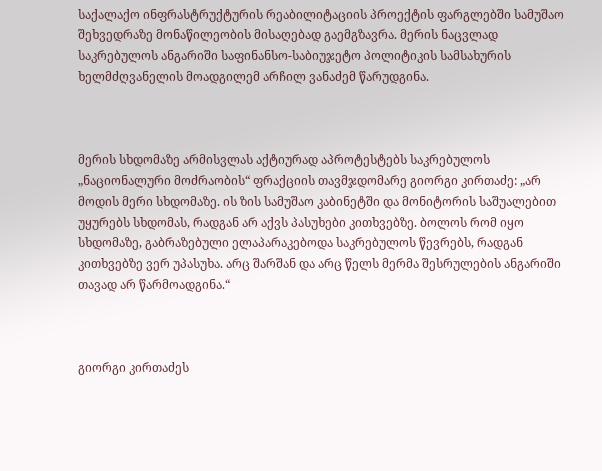საქალაქო ინფრასტრუქტურის რეაბილიტაციის პროექტის ფარგლებში სამუშაო შეხვედრაზე მონაწილეობის მისაღებად გაემგზავრა. მერის ნაცვლად საკრებულოს ანგარიში საფინანსო-საბიუჯეტო პოლიტიკის სამსახურის ხელმძღვანელის მოადგილემ არჩილ ვანაძემ წარუდგინა.



მერის სხდომაზე არმისვლას აქტიურად აპროტესტებს საკრებულოს „ნაციონალური მოძრაობის“ ფრაქციის თავმჯდომარე გიორგი კირთაძე: „არ მოდის მერი სხდომაზე. ის ზის სამუშაო კაბინეტში და მონიტორის საშუალებით უყურებს სხდომას, რადგან არ აქვს პასუხები კითხვებზე. ბოლოს რომ იყო სხდომაზე, გაბრაზებული ელაპარაკებოდა საკრებულოს წევრებს, რადგან კითხვებზე ვერ უპასუხა. არც შარშან და არც წელს მერმა შესრულების ანგარიში თავად არ წარმოადგინა.“



გიორგი კირთაძეს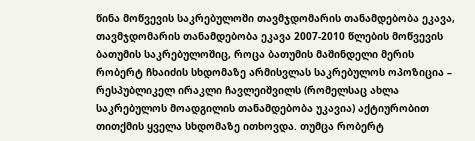წინა მოწვევის საკრებულოში თავმჯდომარის თანამდებობა ეკავა, თავმჯდომარის თანამდებობა ეკავა 2007-2010 წლების მოწვევის ბათუმის საკრებულოშიც, როცა ბათუმის მაშინდელი მერის რობერტ ჩხაიძის სხდომაზე არმისვლას საკრებულოს ოპოზიცია – რესპუბლიკელ ირაკლი ჩავლეიშვილს (რომელსაც ახლა საკრებულოს მოადგილის თანამდებობა უკავია) აქტიურობით თითქმის ყველა სხდომაზე ითხოვდა. თუმცა რობერტ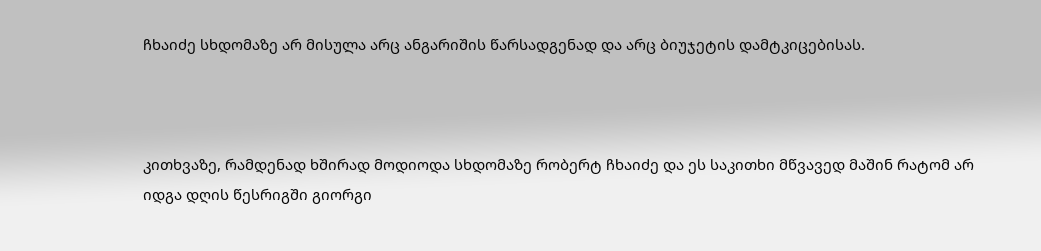ჩხაიძე სხდომაზე არ მისულა არც ანგარიშის წარსადგენად და არც ბიუჯეტის დამტკიცებისას.



კითხვაზე, რამდენად ხშირად მოდიოდა სხდომაზე რობერტ ჩხაიძე და ეს საკითხი მწვავედ მაშინ რატომ არ იდგა დღის წესრიგში გიორგი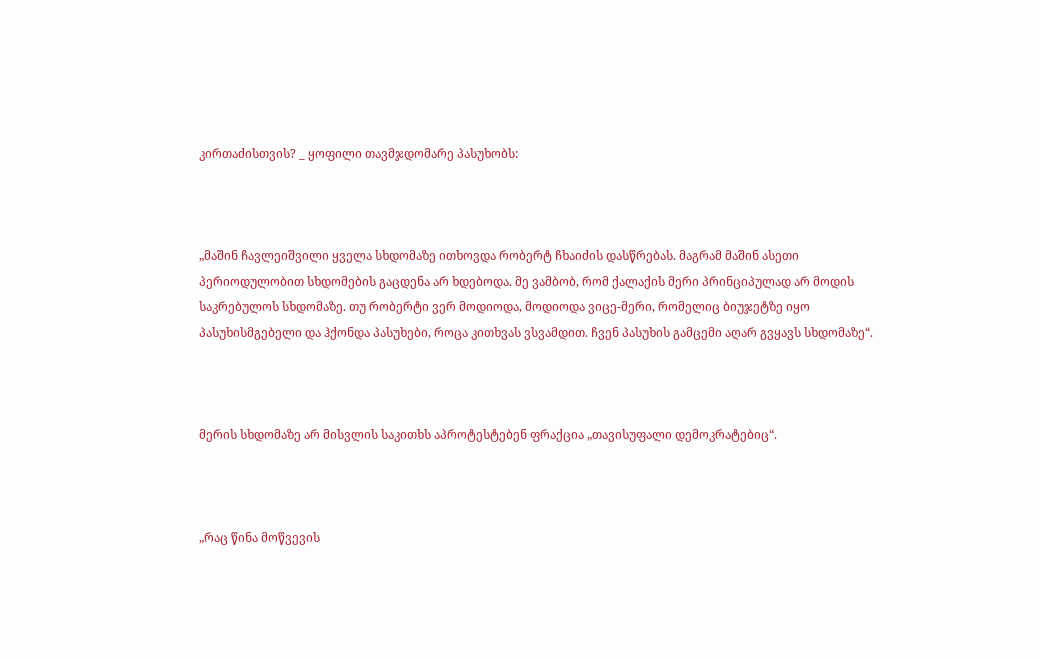კირთაძისთვის? _ ყოფილი თავმჯდომარე პასუხობს:



„მაშინ ჩავლეიშვილი ყველა სხდომაზე ითხოვდა რობერტ ჩხაიძის დასწრებას. მაგრამ მაშინ ასეთი პერიოდულობით სხდომების გაცდენა არ ხდებოდა. მე ვამბობ, რომ ქალაქის მერი პრინციპულად არ მოდის საკრებულოს სხდომაზე. თუ რობერტი ვერ მოდიოდა, მოდიოდა ვიცე-მერი, რომელიც ბიუჯეტზე იყო პასუხისმგებელი და ჰქონდა პასუხები, როცა კითხვას ვსვამდით. ჩვენ პასუხის გამცემი აღარ გვყავს სხდომაზე“.



მერის სხდომაზე არ მისვლის საკითხს აპროტესტებენ ფრაქცია „თავისუფალი დემოკრატებიც“.



„რაც წინა მოწვევის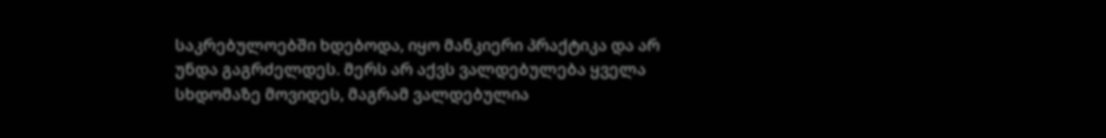საკრებულოებში ხდებოდა, იყო მანკიერი პრაქტიკა და არ უნდა გაგრძელდეს. მერს არ აქვს ვალდებულება ყველა სხდომაზე მოვიდეს, მაგრამ ვალდებულია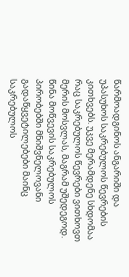წარმოადგინოს ანგარიში და უპასუხოს საკრებულოს წევრების კითხვებს. უკვე მერამდენე სხდომაა რაც საკრებულოს წევრები ვითხოვთ მერის მოსვლას, მაგრამ უშედეგოდ. წინა მოწვევის საკრებულოს პირობებში მნიშვნელოვანი გადაწყვეტილებები მაინც საკრებულოს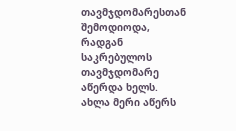თავმჯდომარესთან შემოდიოდა, რადგან საკრებულოს თავმჯდომარე აწერდა ხელს. ახლა მერი აწერს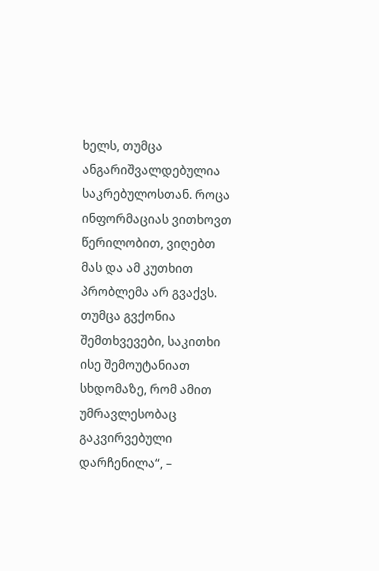ხელს, თუმცა ანგარიშვალდებულია საკრებულოსთან. როცა ინფორმაციას ვითხოვთ წერილობით, ვიღებთ მას და ამ კუთხით პრობლემა არ გვაქვს. თუმცა გვქონია შემთხვევები, საკითხი ისე შემოუტანიათ სხდომაზე, რომ ამით უმრავლესობაც გაკვირვებული დარჩენილა“, –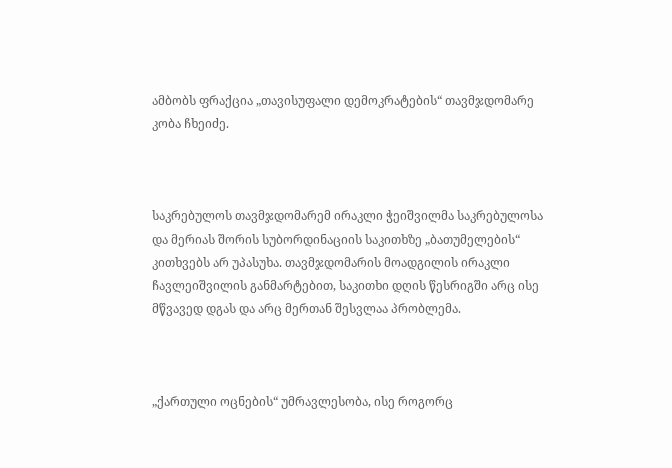ამბობს ფრაქცია „თავისუფალი დემოკრატების“ თავმჯდომარე კობა ჩხეიძე.



საკრებულოს თავმჯდომარემ ირაკლი ჭეიშვილმა საკრებულოსა და მერიას შორის სუბორდინაციის საკითხზე „ბათუმელების“ კითხვებს არ უპასუხა. თავმჯდომარის მოადგილის ირაკლი ჩავლეიშვილის განმარტებით, საკითხი დღის წესრიგში არც ისე მწვავედ დგას და არც მერთან შესვლაა პრობლემა.



„ქართული ოცნების“ უმრავლესობა, ისე როგორც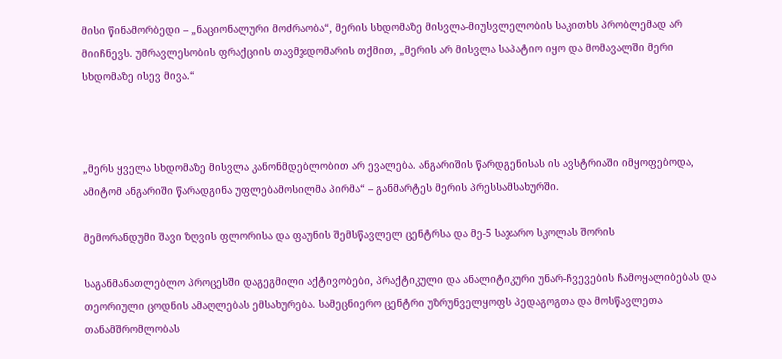მისი წინამორბედი – „ნაციონალური მოძრაობა“, მერის სხდომაზე მისვლა-მიუსვლელობის საკითხს პრობლემად არ მიიჩნევს. უმრავლესობის ფრაქციის თავმჯდომარის თქმით, „მერის არ მისვლა საპატიო იყო და მომავალში მერი სხდომაზე ისევ მივა.“



„მერს ყველა სხდომაზე მისვლა კანონმდებლობით არ ევალება. ანგარიშის წარდგენისას ის ავსტრიაში იმყოფებოდა, ამიტომ ანგარიში წარადგინა უფლებამოსილმა პირმა“ – განმარტეს მერის პრესსამსახურში.

მემორანდუმი შავი ზღვის ფლორისა და ფაუნის შემსწავლელ ცენტრსა და მე-5 საჯარო სკოლას შორის

საგანმანათლებლო პროცესში დაგეგმილი აქტივობები, პრაქტიკული და ანალიტიკური უნარ-ჩვევების ჩამოყალიბებას და თეორიული ცოდნის ამაღლებას ემსახურება. სამეცნიერო ცენტრი უზრუნველყოფს პედაგოგთა და მოსწავლეთა თანამშრომლობას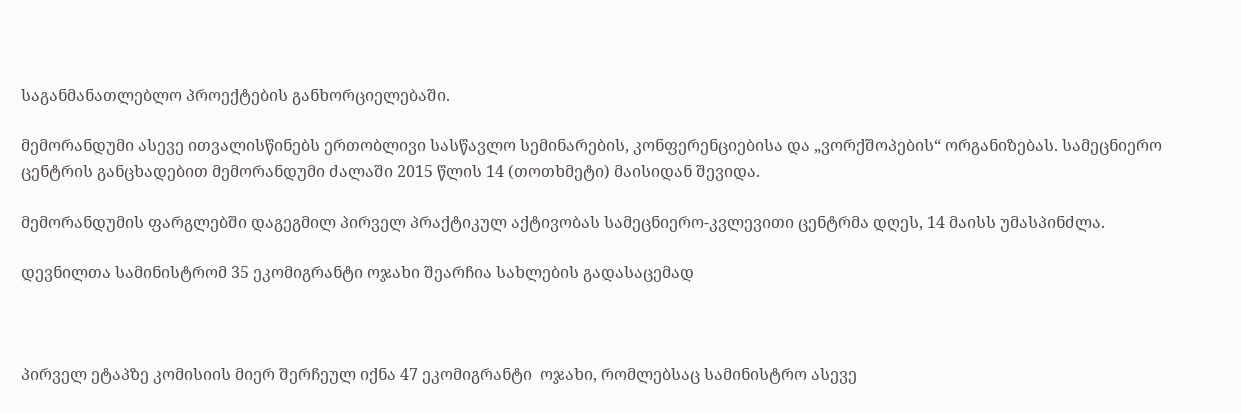საგანმანათლებლო პროექტების განხორციელებაში.

მემორანდუმი ასევე ითვალისწინებს ერთობლივი სასწავლო სემინარების, კონფერენციებისა და „ვორქშოპების“ ორგანიზებას. სამეცნიერო ცენტრის განცხადებით მემორანდუმი ძალაში 2015 წლის 14 (თოთხმეტი) მაისიდან შევიდა.

მემორანდუმის ფარგლებში დაგეგმილ პირველ პრაქტიკულ აქტივობას სამეცნიერო-კვლევითი ცენტრმა დღეს, 14 მაისს უმასპინძლა.

დევნილთა სამინისტრომ 35 ეკომიგრანტი ოჯახი შეარჩია სახლების გადასაცემად



პირველ ეტაპზე კომისიის მიერ შერჩეულ იქნა 47 ეკომიგრანტი  ოჯახი, რომლებსაც სამინისტრო ასევე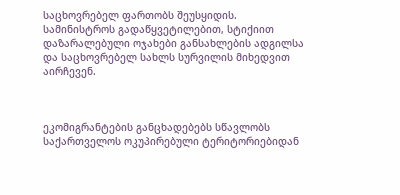საცხოვრებელ ფართობს შეუსყიდის. სამინისტროს გადაწყვეტილებით, სტიქიით დაზარალებული ოჯახები განსახლების ადგილსა და საცხოვრებელ სახლს სურვილის მიხედვით აირჩევენ.



ეკომიგრანტების განცხადებებს სწავლობს საქართველოს ოკუპირებული ტერიტორიებიდან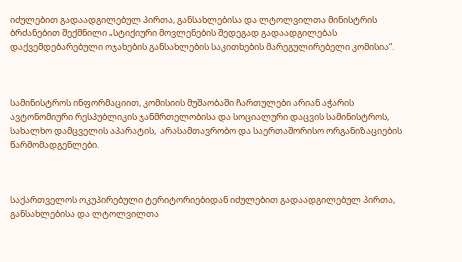იძულებით გადაადგილებულ პირთა, განსახლებისა და ლტოლვილთა მინისტრის ბრძანებით შექმნილი „სტიქიური მოვლენების შედეგად გადაადგილებას დაქვემდებარებული ოჯახების განსახლების საკითხების მარეგულირებელი კომისია“.



სამინისტროს ინფორმაციით, კომისიის მუშაობაში ჩართულები არიან აჭარის ავტონომიური რესპუბლიკის ჯანმრთელობისა და სოციალური დაცვის სამინისტროს, სახალხო დამცველის აპარატის,  არასამთავრობო და საერთაშორისო ორგანიზაციების წარმომადგენლები.



საქართველოს ოკუპირებული ტერიტორიებიდან იძულებით გადაადგილებულ პირთა, განსახლებისა და ლტოლვილთა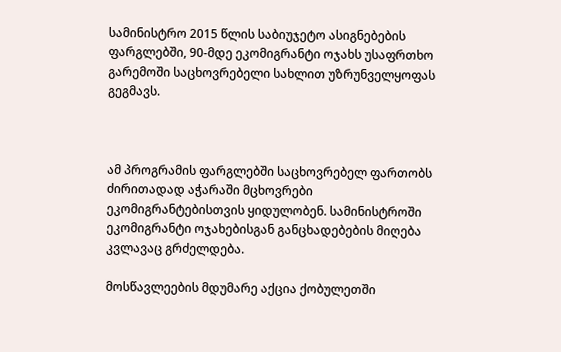სამინისტრო 2015 წლის საბიუჯეტო ასიგნებების ფარგლებში, 90-მდე ეკომიგრანტი ოჯახს უსაფრთხო გარემოში საცხოვრებელი სახლით უზრუნველყოფას გეგმავს.



ამ პროგრამის ფარგლებში საცხოვრებელ ფართობს ძირითადად აჭარაში მცხოვრები ეკომიგრანტებისთვის ყიდულობენ. სამინისტროში ეკომიგრანტი ოჯახებისგან განცხადებების მიღება კვლავაც გრძელდება.

მოსწავლეების მდუმარე აქცია ქობულეთში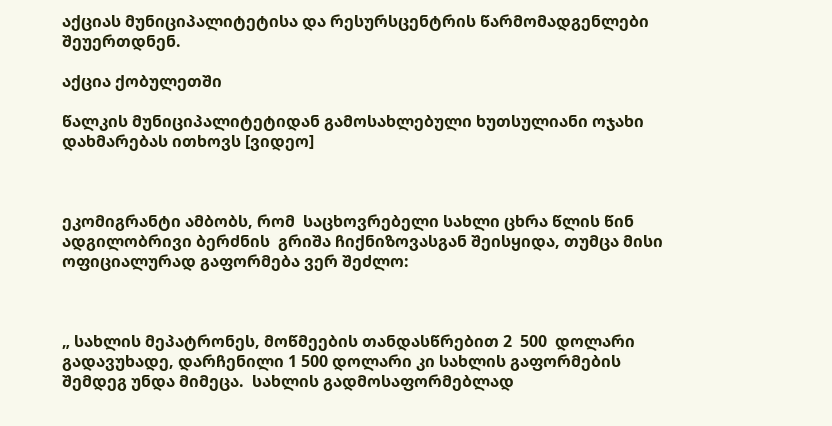აქციას მუნიციპალიტეტისა და რესურსცენტრის წარმომადგენლები შეუერთდნენ.

აქცია ქობულეთში

წალკის მუნიციპალიტეტიდან გამოსახლებული ხუთსულიანი ოჯახი დახმარებას ითხოვს [ვიდეო]



ეკომიგრანტი ამბობს, რომ  საცხოვრებელი სახლი ცხრა წლის წინ ადგილობრივი ბერძნის  გრიშა ჩიქნიზოვასგან შეისყიდა, თუმცა მისი ოფიციალურად გაფორმება ვერ შეძლო:



„ სახლის მეპატრონეს, მოწმეების თანდასწრებით 2  500  დოლარი გადავუხადე, დარჩენილი 1 500 დოლარი კი სახლის გაფორმების შემდეგ უნდა მიმეცა.  სახლის გადმოსაფორმებლად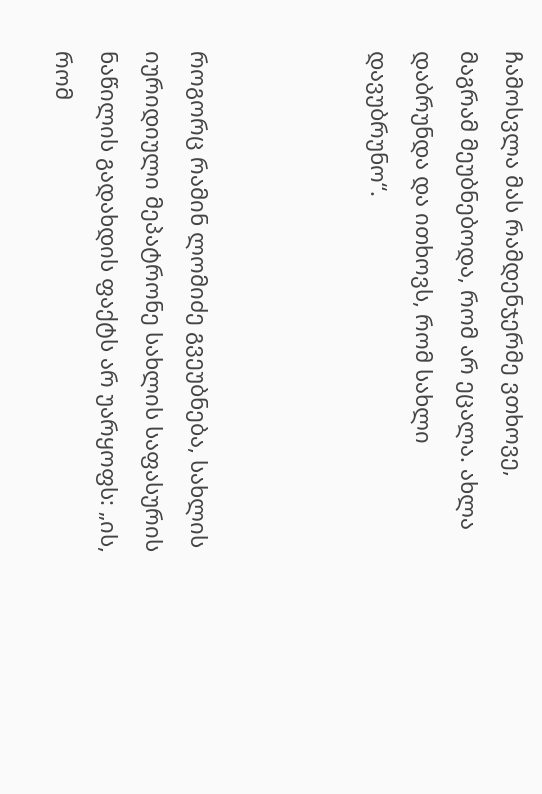ჩამოსვლა მას რამდენჯერმე ვთხოვე, მაგრამ მეუბნებოდა, რომ არ ეცალა. ახლა დაბრუნდა და ითხოვს, რომ სახლი დავუბრუნო“.



როგორც რამინ ლომიძე გვეუბნება, სახლის იურიდიული მეპატრონე სახლის საფასურის ნაწილის გადახდის ფაქტს არ უარყოფს: „ის, რომ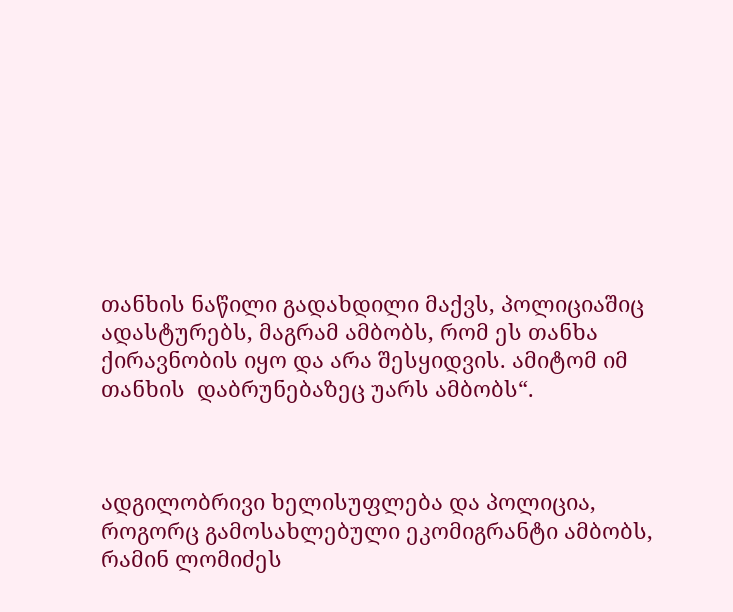თანხის ნაწილი გადახდილი მაქვს, პოლიციაშიც ადასტურებს, მაგრამ ამბობს, რომ ეს თანხა ქირავნობის იყო და არა შესყიდვის. ამიტომ იმ თანხის  დაბრუნებაზეც უარს ამბობს“.



ადგილობრივი ხელისუფლება და პოლიცია, როგორც გამოსახლებული ეკომიგრანტი ამბობს, რამინ ლომიძეს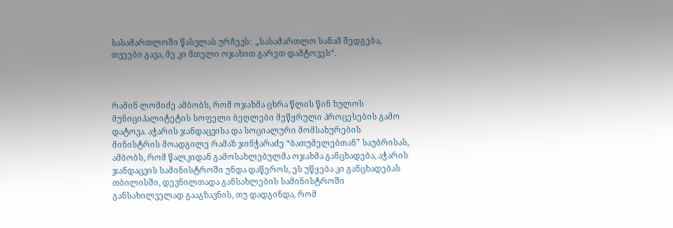სასამართლოში წასვლას ურჩევს:  „სასამართლო სანამ შედგება, თვეები გავა, მე კი მთელი ოჯახით გარეთ დამტოვეს“.



რამინ ლომიძე ამბობს, რომ ოჯახმა ცხრა წლის წინ ხულოს მუნიციპალიტეტის სოფელი ბეღლები მეწყრული პროცესების გამო დატოვა. აჭარის ჯანდაცვისა და სოციალური მომსახურების მინისტრის მოადგილე რამაზ ჯინჭარაძე “ბათუმელებთან” საუბრისას, ამბობს, რომ წალკიდან გამოსახლებულმა ოჯახმა განცხადება, აჭარის ჯანდაცვის სამინისტროში უნდა დაწეროს, ეს უწყება კი განცხადებას თბილისში, დევნილთადა განსახლების სამინისტროში განსახილველად გააგზავნის, თუ დადგინდა, რომ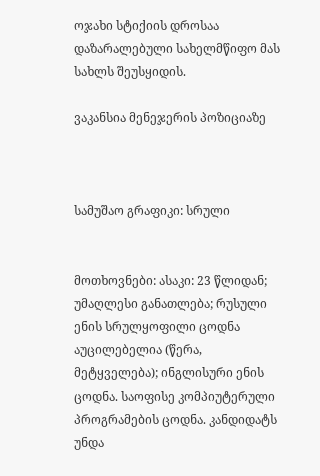ოჯახი სტიქიის დროსაა დაზარალებული სახელმწიფო მას სახლს შეუსყიდის.

ვაკანსია მენეჯერის პოზიციაზე



სამუშაო გრაფიკი: სრული


მოთხოვნები: ასაკი: 23 წლიდან; უმაღლესი განათლება; რუსული ენის სრულყოფილი ცოდნა აუცილებელია (წერა, მეტყველება); ინგლისური ენის ცოდნა. საოფისე კომპიუტერული პროგრამების ცოდნა. კანდიდატს უნდა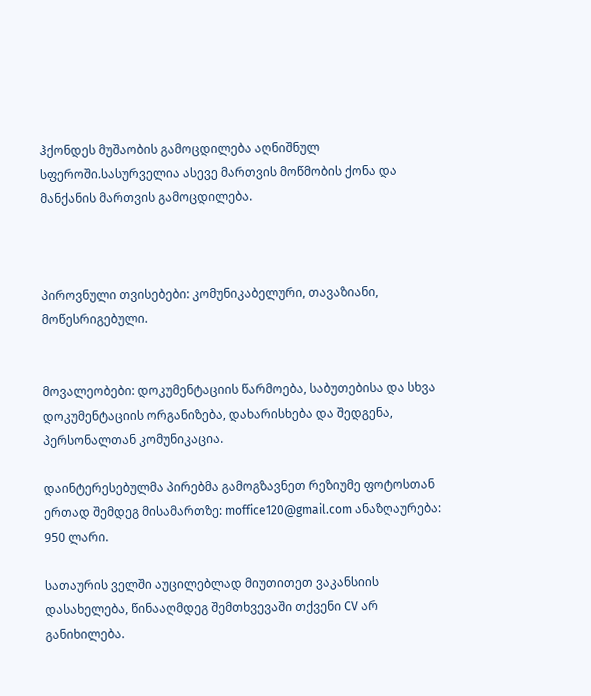ჰქონდეს მუშაობის გამოცდილება აღნიშნულ სფეროში.სასურველია ასევე მართვის მოწმობის ქონა და მანქანის მართვის გამოცდილება.



პიროვნული თვისებები: კომუნიკაბელური, თავაზიანი, მოწესრიგებული.


მოვალეობები: დოკუმენტაციის წარმოება, საბუთებისა და სხვა დოკუმენტაციის ორგანიზება, დახარისხება და შედგენა, პერსონალთან კომუნიკაცია.

დაინტერესებულმა პირებმა გამოგზავნეთ რეზიუმე ფოტოსთან ერთად შემდეგ მისამართზე: moffice120@gmail.com ანაზღაურება: 950 ლარი.

სათაურის ველში აუცილებლად მიუთითეთ ვაკანსიის დასახელება, წინააღმდეგ შემთხვევაში თქვენი CV არ განიხილება.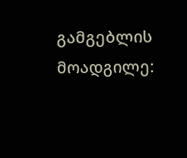გამგებლის მოადგილე: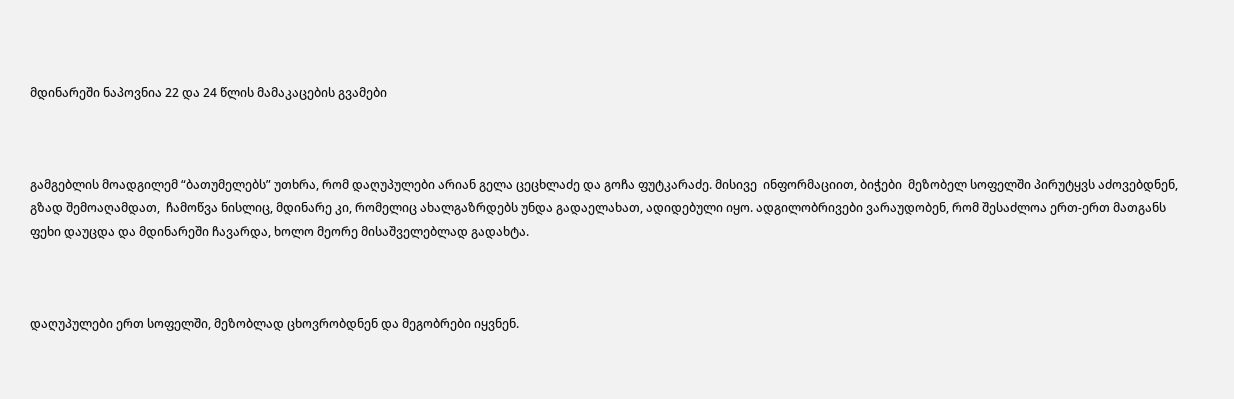მდინარეში ნაპოვნია 22 და 24 წლის მამაკაცების გვამები



გამგებლის მოადგილემ “ბათუმელებს” უთხრა, რომ დაღუპულები არიან გელა ცეცხლაძე და გოჩა ფუტკარაძე. მისივე  ინფორმაციით, ბიჭები  მეზობელ სოფელში პირუტყვს აძოვებდნენ, გზად შემოაღამდათ,  ჩამოწვა ნისლიც, მდინარე კი, რომელიც ახალგაზრდებს უნდა გადაელახათ, ადიდებული იყო. ადგილობრივები ვარაუდობენ, რომ შესაძლოა ერთ-ერთ მათგანს ფეხი დაუცდა და მდინარეში ჩავარდა, ხოლო მეორე მისაშველებლად გადახტა.



დაღუპულები ერთ სოფელში, მეზობლად ცხოვრობდნენ და მეგობრები იყვნენ.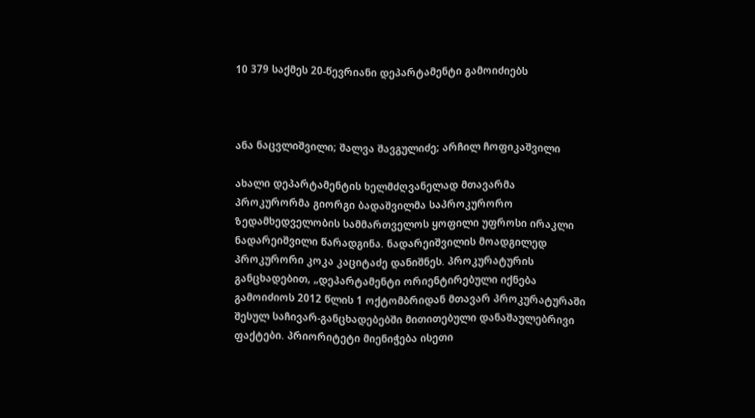10 379 საქმეს 20-წევრიანი დეპარტამენტი გამოიძიებს



ანა ნაცვლიშვილი; შალვა შავგულიძე; არჩილ ჩოფიკაშვილი

ახალი დეპარტამენტის ხელმძღვანელად მთავარმა პროკურორმა გიორგი ბადაშვილმა საპროკურორო ზედამხედველობის სამმართველოს ყოფილი უფროსი ირაკლი ნადარეიშვილი წარადგინა. ნადარეიშვილის მოადგილედ პროკურორი კოკა კაციტაძე დანიშნეს. პროკურატურის განცხადებით, „დეპარტამენტი ორიენტირებული იქნება გამოიძიოს 2012 წლის 1 ოქტომბრიდან მთავარ პროკურატურაში შესულ საჩივარ-განცხადებებში მითითებული დანაშაულებრივი ფაქტები. პრიორიტეტი მიენიჭება ისეთი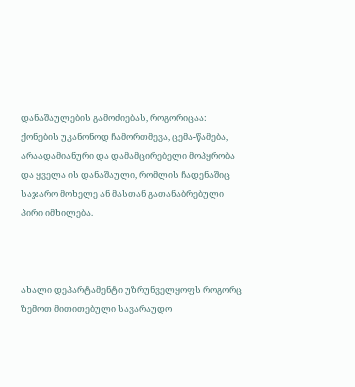დანაშაულების გამოძიებას, როგორიცაა: ქონების უკანონოდ ჩამორთმევა, ცემა-წამება, არაადამიანური და დამამცირებელი მოპყრობა და ყველა ის დანაშაული, რომლის ჩადენაშიც საჯარო მოხელე ან მასთან გათანაბრებული პირი იმხილება.



ახალი დეპარტამენტი უზრუნველყოფს როგორც ზემოთ მითითებული სავარაუდო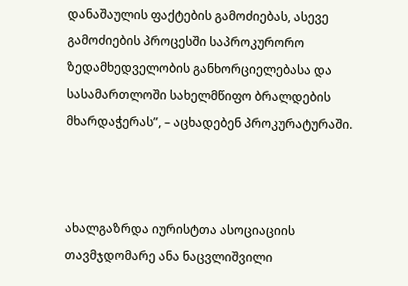დანაშაულის ფაქტების გამოძიებას, ასევე გამოძიების პროცესში საპროკურორო ზედამხედველობის განხორციელებასა და სასამართლოში სახელმწიფო ბრალდების მხარდაჭერას”, – აცხადებენ პროკურატურაში.



ახალგაზრდა იურისტთა ასოციაციის თავმჯდომარე ანა ნაცვლიშვილი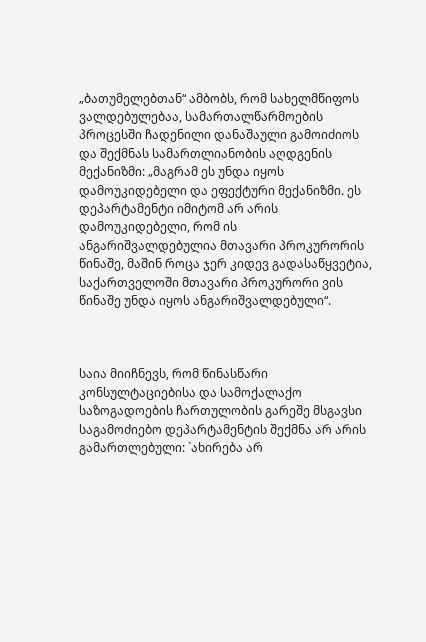„ბათუმელებთან“ ამბობს, რომ სახელმწიფოს ვალდებულებაა, სამართალწარმოების პროცესში ჩადენილი დანაშაული გამოიძიოს და შექმნას სამართლიანობის აღდგენის მექანიზმი: „მაგრამ ეს უნდა იყოს დამოუკიდებელი და ეფექტური მექანიზმი. ეს დეპარტამენტი იმიტომ არ არის დამოუკიდებელი, რომ ის ანგარიშვალდებულია მთავარი პროკურორის წინაშე, მაშინ როცა ჯერ კიდევ გადასაწყვეტია, საქართველოში მთავარი პროკურორი ვის წინაშე უნდა იყოს ანგარიშვალდებული“.



საია მიიჩნევს, რომ წინასწარი კონსულტაციებისა და სამოქალაქო საზოგადოების ჩართულობის გარეშე მსგავსი საგამოძიებო დეპარტამენტის შექმნა არ არის გამართლებული: `ახირება არ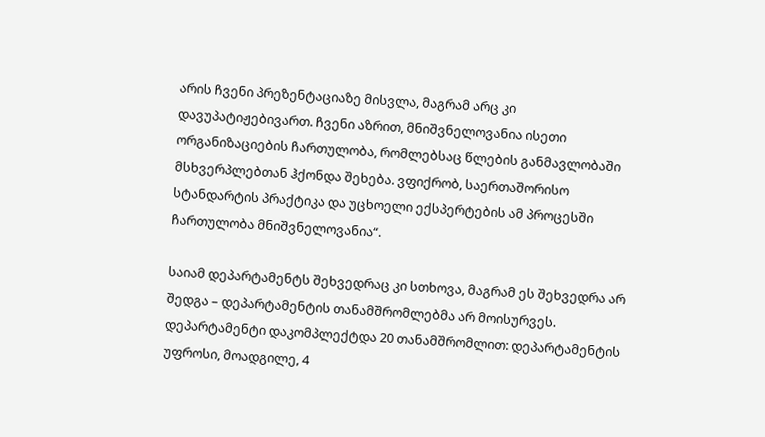არის ჩვენი პრეზენტაციაზე მისვლა, მაგრამ არც კი დავუპატიჟებივართ. ჩვენი აზრით, მნიშვნელოვანია ისეთი ორგანიზაციების ჩართულობა, რომლებსაც წლების განმავლობაში მსხვერპლებთან ჰქონდა შეხება. ვფიქრობ, საერთაშორისო სტანდარტის პრაქტიკა და უცხოელი ექსპერტების ამ პროცესში ჩართულობა მნიშვნელოვანია“.

საიამ დეპარტამენტს შეხვედრაც კი სთხოვა, მაგრამ ეს შეხვედრა არ შედგა – დეპარტამენტის თანამშრომლებმა არ მოისურვეს.
დეპარტამენტი დაკომპლექტდა 20 თანამშრომლით: დეპარტამენტის უფროსი, მოადგილე, 4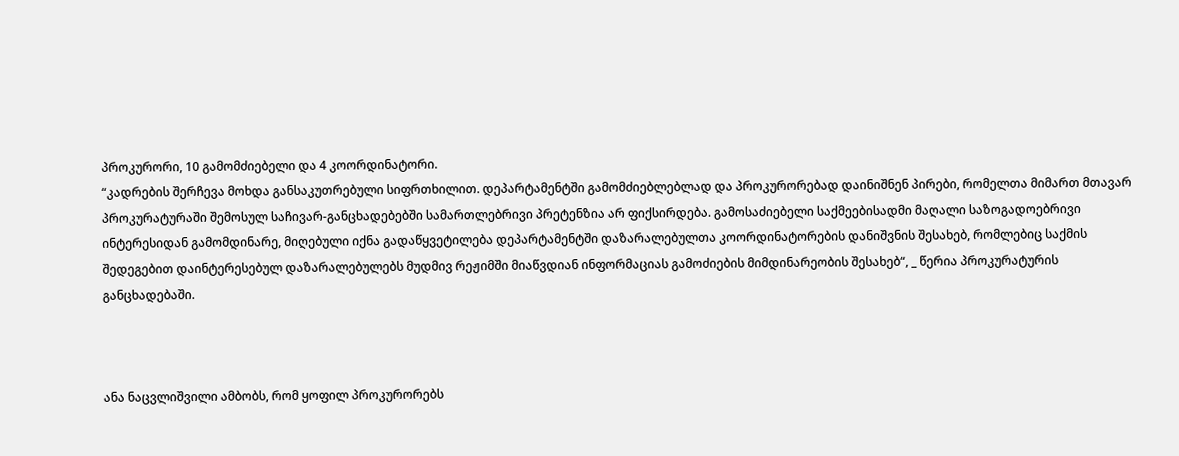პროკურორი, 10 გამომძიებელი და 4 კოორდინატორი.
“კადრების შერჩევა მოხდა განსაკუთრებული სიფრთხილით. დეპარტამენტში გამომძიებლებლად და პროკურორებად დაინიშნენ პირები, რომელთა მიმართ მთავარ პროკურატურაში შემოსულ საჩივარ-განცხადებებში სამართლებრივი პრეტენზია არ ფიქსირდება. გამოსაძიებელი საქმეებისადმი მაღალი საზოგადოებრივი ინტერესიდან გამომდინარე, მიღებული იქნა გადაწყვეტილება დეპარტამენტში დაზარალებულთა კოორდინატორების დანიშვნის შესახებ, რომლებიც საქმის შედეგებით დაინტერესებულ დაზარალებულებს მუდმივ რეჟიმში მიაწვდიან ინფორმაციას გამოძიების მიმდინარეობის შესახებ“, _ წერია პროკურატურის განცხადებაში.



ანა ნაცვლიშვილი ამბობს, რომ ყოფილ პროკურორებს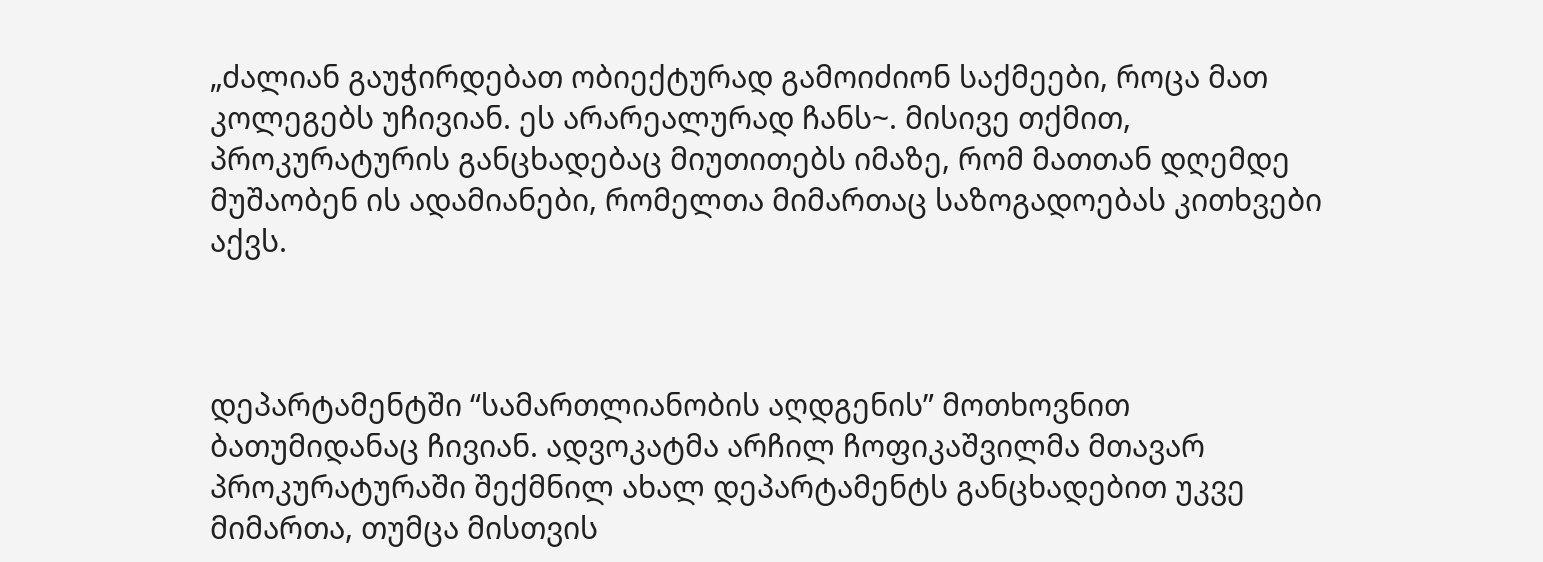„ძალიან გაუჭირდებათ ობიექტურად გამოიძიონ საქმეები, როცა მათ კოლეგებს უჩივიან. ეს არარეალურად ჩანს~. მისივე თქმით, პროკურატურის განცხადებაც მიუთითებს იმაზე, რომ მათთან დღემდე მუშაობენ ის ადამიანები, რომელთა მიმართაც საზოგადოებას კითხვები აქვს.



დეპარტამენტში “სამართლიანობის აღდგენის” მოთხოვნით ბათუმიდანაც ჩივიან. ადვოკატმა არჩილ ჩოფიკაშვილმა მთავარ პროკურატურაში შექმნილ ახალ დეპარტამენტს განცხადებით უკვე მიმართა, თუმცა მისთვის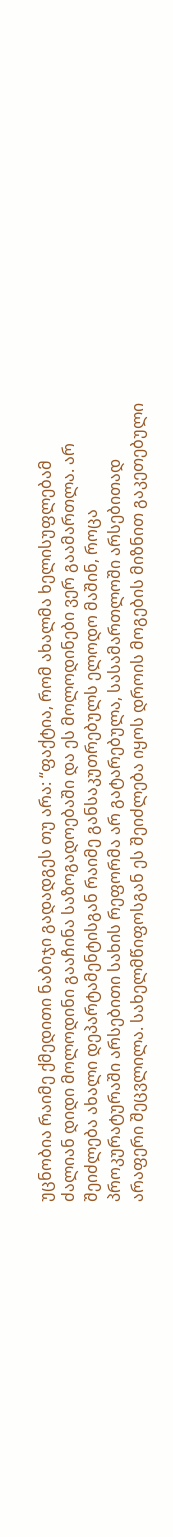უცნობია რაიმე ქმედითი ნაბიჯი გადადგეს თუ არა: “ფაქტია, რომ ახალმა ხელისუფლებამ ძალიან დიდი მოლოდინი გააჩინა საზოგადოებაში და ეს მოლოდინები ვერ გაამართლა. არ შეიძლება ახალი დეპარტამენტისგან რაიმე განსაკუთრებულს ელოდო მაშინ, როცა პროკურატურაში არსებითი სახის რეფორმა არ გატარებულა, სასამართლოში არსებითად არაფერი შეცვლილა. სახელმწიფოსგან ეს შეიძლება იყოს დროის მოგების მიზნით გაკეთებული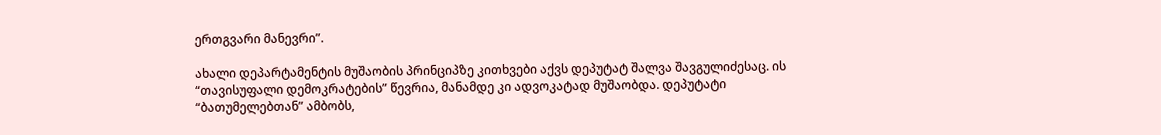ერთგვარი მანევრი”.

ახალი დეპარტამენტის მუშაობის პრინციპზე კითხვები აქვს დეპუტატ შალვა შავგულიძესაც. ის “თავისუფალი დემოკრატების” წევრია, მანამდე კი ადვოკატად მუშაობდა. დეპუტატი “ბათუმელებთან” ამბობს,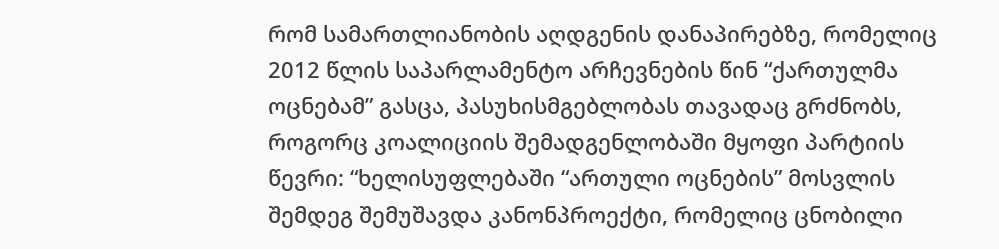რომ სამართლიანობის აღდგენის დანაპირებზე, რომელიც 2012 წლის საპარლამენტო არჩევნების წინ “ქართულმა ოცნებამ” გასცა, პასუხისმგებლობას თავადაც გრძნობს, როგორც კოალიციის შემადგენლობაში მყოფი პარტიის წევრი: “ხელისუფლებაში “ართული ოცნების” მოსვლის შემდეგ შემუშავდა კანონპროექტი, რომელიც ცნობილი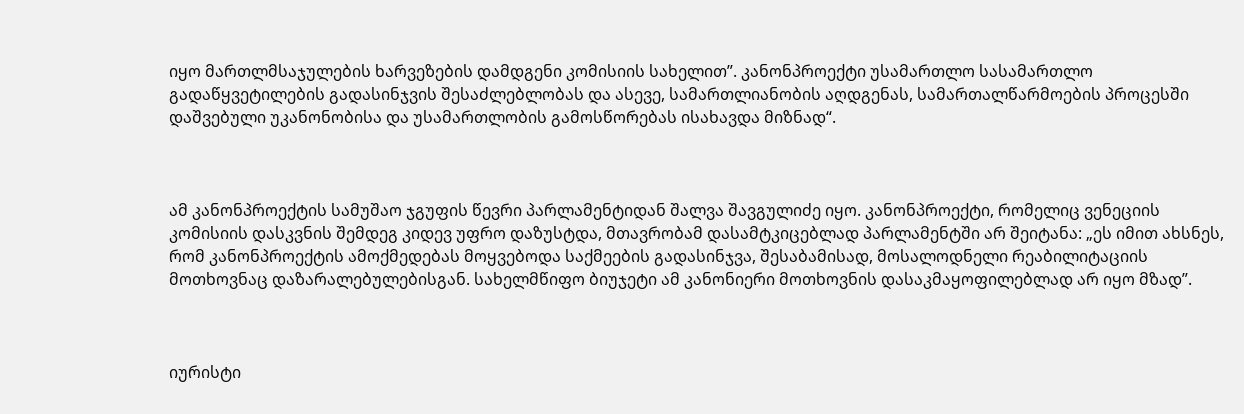იყო მართლმსაჯულების ხარვეზების დამდგენი კომისიის სახელით”. კანონპროექტი უსამართლო სასამართლო გადაწყვეტილების გადასინჯვის შესაძლებლობას და ასევე, სამართლიანობის აღდგენას, სამართალწარმოების პროცესში დაშვებული უკანონობისა და უსამართლობის გამოსწორებას ისახავდა მიზნად“.



ამ კანონპროექტის სამუშაო ჯგუფის წევრი პარლამენტიდან შალვა შავგულიძე იყო. კანონპროექტი, რომელიც ვენეციის კომისიის დასკვნის შემდეგ კიდევ უფრო დაზუსტდა, მთავრობამ დასამტკიცებლად პარლამენტში არ შეიტანა: „ეს იმით ახსნეს, რომ კანონპროექტის ამოქმედებას მოყვებოდა საქმეების გადასინჯვა, შესაბამისად, მოსალოდნელი რეაბილიტაციის მოთხოვნაც დაზარალებულებისგან. სახელმწიფო ბიუჯეტი ამ კანონიერი მოთხოვნის დასაკმაყოფილებლად არ იყო მზად”.



იურისტი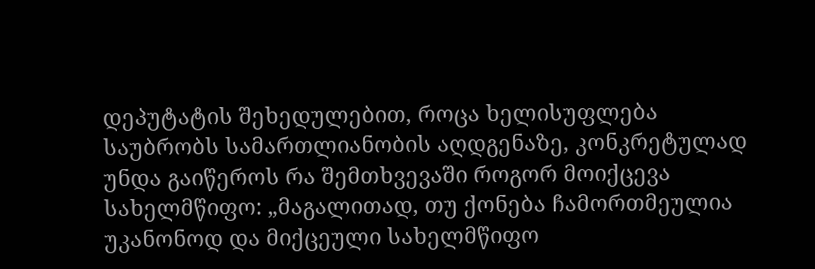დეპუტატის შეხედულებით, როცა ხელისუფლება საუბრობს სამართლიანობის აღდგენაზე, კონკრეტულად უნდა გაიწეროს რა შემთხვევაში როგორ მოიქცევა სახელმწიფო: „მაგალითად, თუ ქონება ჩამორთმეულია უკანონოდ და მიქცეული სახელმწიფო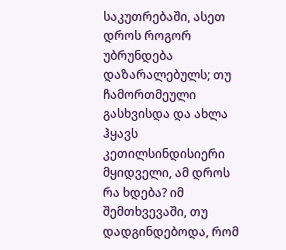საკუთრებაში, ასეთ დროს როგორ უბრუნდება დაზარალებულს; თუ ჩამორთმეული გასხვისდა და ახლა ჰყავს კეთილსინდისიერი მყიდველი, ამ დროს რა ხდება? იმ შემთხვევაში, თუ დადგინდებოდა, რომ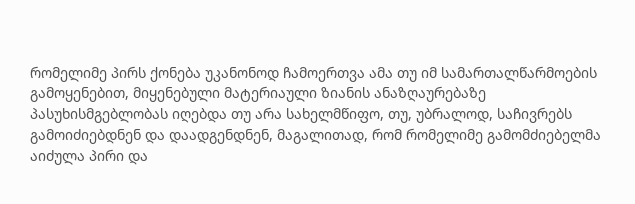რომელიმე პირს ქონება უკანონოდ ჩამოერთვა ამა თუ იმ სამართალწარმოების გამოყენებით, მიყენებული მატერიაული ზიანის ანაზღაურებაზე პასუხისმგებლობას იღებდა თუ არა სახელმწიფო, თუ, უბრალოდ, საჩივრებს გამოიძიებდნენ და დაადგენდნენ, მაგალითად, რომ რომელიმე გამომძიებელმა აიძულა პირი და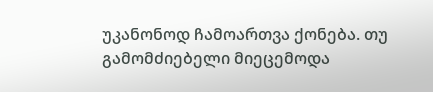უკანონოდ ჩამოართვა ქონება. თუ გამომძიებელი მიეცემოდა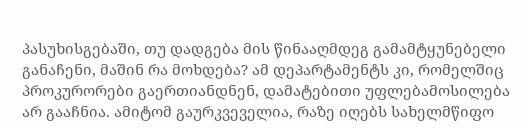პასუხისგებაში, თუ დადგება მის წინააღმდეგ გამამტყუნებელი განაჩენი, მაშინ რა მოხდება? ამ დეპარტამენტს კი, რომელშიც პროკურორები გაერთიანდნენ, დამატებითი უფლებამოსილება არ გააჩნია. ამიტომ გაურკვეველია, რაზე იღებს სახელმწიფო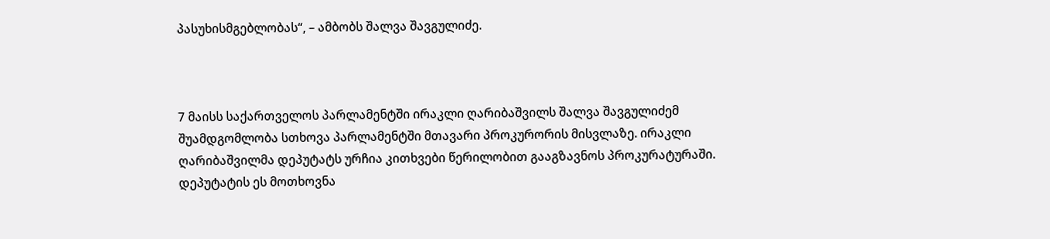პასუხისმგებლობას“, – ამბობს შალვა შავგულიძე.



7 მაისს საქართველოს პარლამენტში ირაკლი ღარიბაშვილს შალვა შავგულიძემ შუამდგომლობა სთხოვა პარლამენტში მთავარი პროკურორის მისვლაზე. ირაკლი ღარიბაშვილმა დეპუტატს ურჩია კითხვები წერილობით გააგზავნოს პროკურატურაში. დეპუტატის ეს მოთხოვნა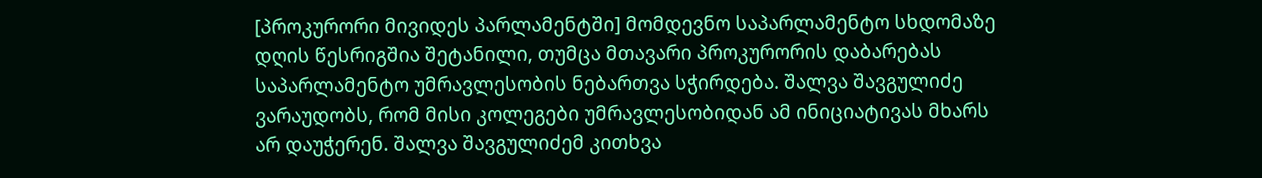[პროკურორი მივიდეს პარლამენტში] მომდევნო საპარლამენტო სხდომაზე დღის წესრიგშია შეტანილი, თუმცა მთავარი პროკურორის დაბარებას საპარლამენტო უმრავლესობის ნებართვა სჭირდება. შალვა შავგულიძე ვარაუდობს, რომ მისი კოლეგები უმრავლესობიდან ამ ინიციატივას მხარს არ დაუჭერენ. შალვა შავგულიძემ კითხვა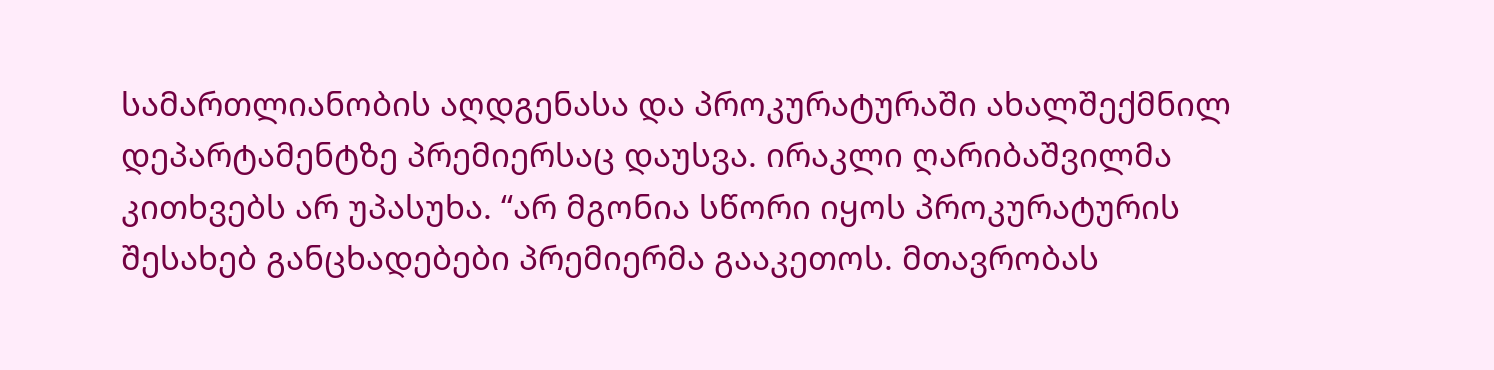სამართლიანობის აღდგენასა და პროკურატურაში ახალშექმნილ დეპარტამენტზე პრემიერსაც დაუსვა. ირაკლი ღარიბაშვილმა კითხვებს არ უპასუხა. “არ მგონია სწორი იყოს პროკურატურის შესახებ განცხადებები პრემიერმა გააკეთოს. მთავრობას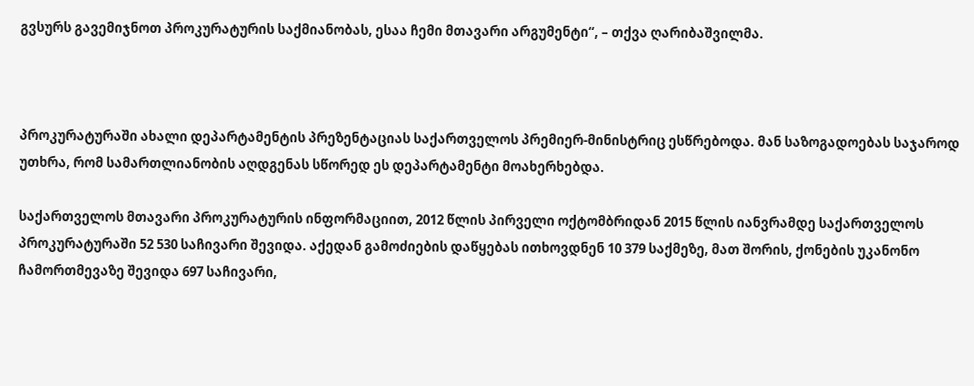გვსურს გავემიჯნოთ პროკურატურის საქმიანობას, ესაა ჩემი მთავარი არგუმენტი“, – თქვა ღარიბაშვილმა.



პროკურატურაში ახალი დეპარტამენტის პრეზენტაციას საქართველოს პრემიერ-მინისტრიც ესწრებოდა. მან საზოგადოებას საჯაროდ უთხრა, რომ სამართლიანობის აღდგენას სწორედ ეს დეპარტამენტი მოახერხებდა.

საქართველოს მთავარი პროკურატურის ინფორმაციით, 2012 წლის პირველი ოქტომბრიდან 2015 წლის იანვრამდე საქართველოს პროკურატურაში 52 530 საჩივარი შევიდა. აქედან გამოძიების დაწყებას ითხოვდნენ 10 379 საქმეზე, მათ შორის, ქონების უკანონო ჩამორთმევაზე შევიდა 697 საჩივარი,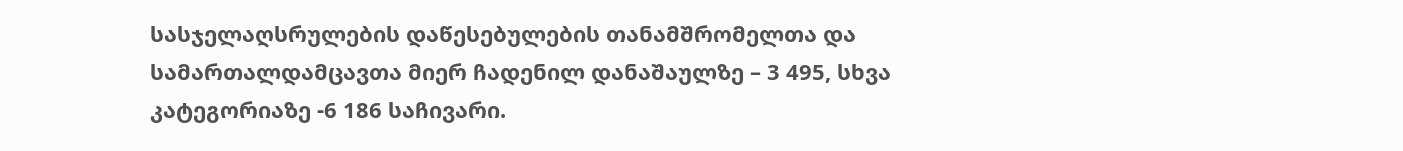სასჯელაღსრულების დაწესებულების თანამშრომელთა და სამართალდამცავთა მიერ ჩადენილ დანაშაულზე – 3 495, სხვა კატეგორიაზე -6 186 საჩივარი.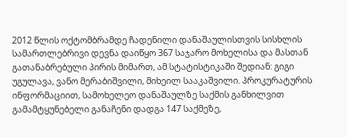2012 წლის ოქტომბრამდე ჩადენილი დანაშაულისთვის სისხლის სამართლებრივი დევნა დაიწყო 367 საჯარო მოხელისა და მასთან გათანაბრებული პირის მიმართ, ამ სტატისტიკაში შედიან: გიგი უგულავა, ვანო მერაბიშვილი, მიხეილ სააკაშვილი. პროკურატურის ინფორმაციით, სამოხელეო დანაშაულზე საქმის განხილვით გამამტყუნებელი განაჩენი დადგა 147 საქმეზე,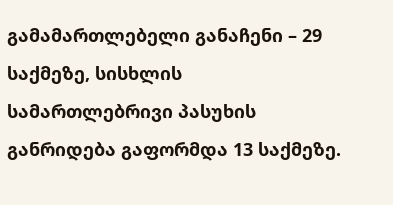გამამართლებელი განაჩენი – 29 საქმეზე, სისხლის სამართლებრივი პასუხის განრიდება გაფორმდა 13 საქმეზე.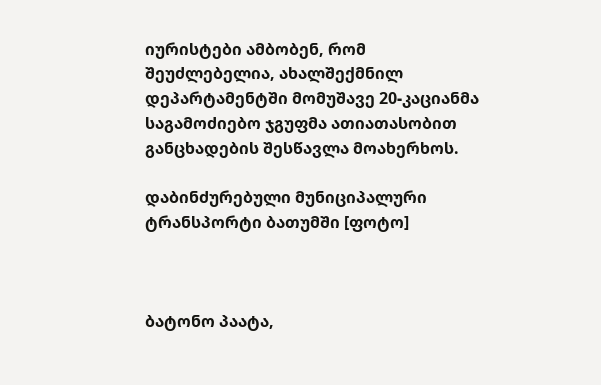იურისტები ამბობენ, რომ შეუძლებელია, ახალშექმნილ დეპარტამენტში მომუშავე 20-კაციანმა საგამოძიებო ჯგუფმა ათიათასობით განცხადების შესწავლა მოახერხოს.

დაბინძურებული მუნიციპალური ტრანსპორტი ბათუმში [ფოტო]



ბატონო პაატა,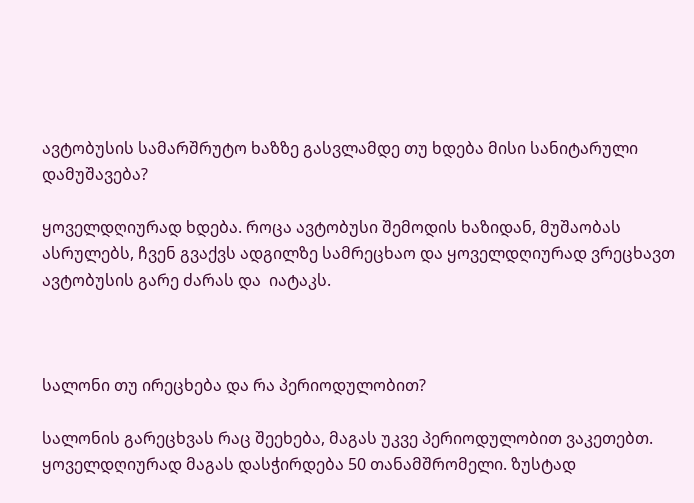ავტობუსის სამარშრუტო ხაზზე გასვლამდე თუ ხდება მისი სანიტარული დამუშავება?

ყოველდღიურად ხდება. როცა ავტობუსი შემოდის ხაზიდან, მუშაობას ასრულებს, ჩვენ გვაქვს ადგილზე სამრეცხაო და ყოველდღიურად ვრეცხავთ ავტობუსის გარე ძარას და  იატაკს.



სალონი თუ ირეცხება და რა პერიოდულობით?

სალონის გარეცხვას რაც შეეხება, მაგას უკვე პერიოდულობით ვაკეთებთ. ყოველდღიურად მაგას დასჭირდება 50 თანამშრომელი. ზუსტად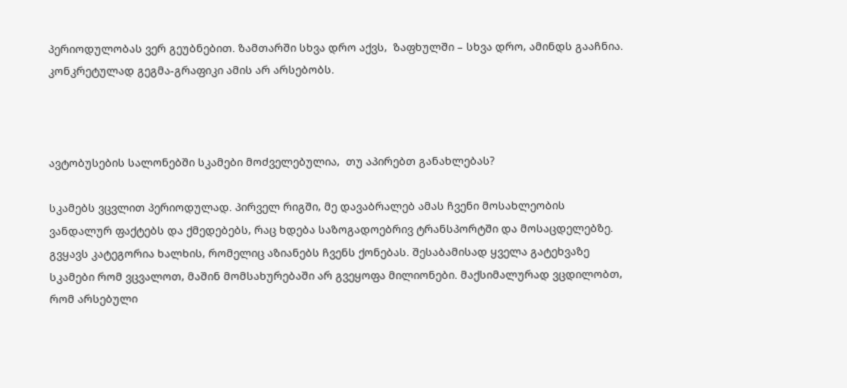პერიოდულობას ვერ გეუბნებით. ზამთარში სხვა დრო აქვს,  ზაფხულში – სხვა დრო, ამინდს გააჩნია. კონკრეტულად გეგმა-გრაფიკი ამის არ არსებობს.



ავტობუსების სალონებში სკამები მოძველებულია,  თუ აპირებთ განახლებას?

სკამებს ვცვლით პერიოდულად. პირველ რიგში, მე დავაბრალებ ამას ჩვენი მოსახლეობის ვანდალურ ფაქტებს და ქმედებებს, რაც ხდება საზოგადოებრივ ტრანსპორტში და მოსაცდელებზე. გვყავს კატეგორია ხალხის, რომელიც აზიანებს ჩვენს ქონებას. შესაბამისად ყველა გატეხვაზე სკამები რომ ვცვალოთ, მაშინ მომსახურებაში არ გვეყოფა მილიონები. მაქსიმალურად ვცდილობთ, რომ არსებული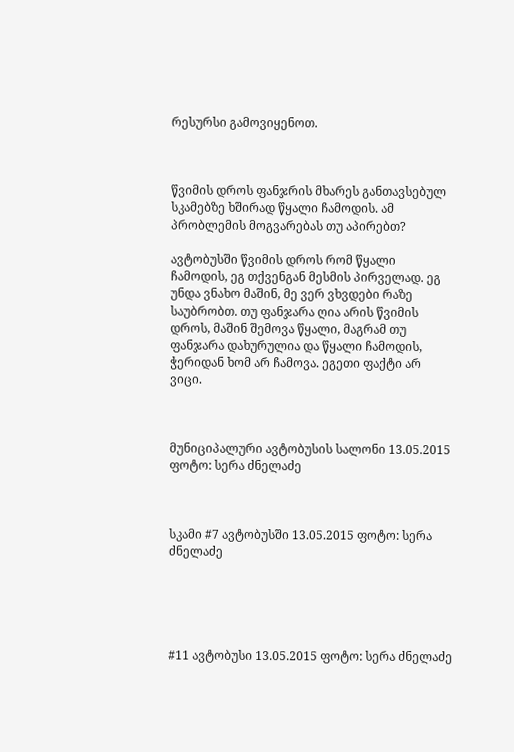რესურსი გამოვიყენოთ.



წვიმის დროს ფანჯრის მხარეს განთავსებულ სკამებზე ხშირად წყალი ჩამოდის. ამ პრობლემის მოგვარებას თუ აპირებთ?

ავტობუსში წვიმის დროს რომ წყალი ჩამოდის, ეგ თქვენგან მესმის პირველად. ეგ უნდა ვნახო მაშინ, მე ვერ ვხვდები რაზე საუბრობთ. თუ ფანჯარა ღია არის წვიმის დროს, მაშინ შემოვა წყალი, მაგრამ თუ ფანჯარა დახურულია და წყალი ჩამოდის, ჭერიდან ხომ არ ჩამოვა. ეგეთი ფაქტი არ ვიცი.



მუნიციპალური ავტობუსის სალონი 13.05.2015 ფოტო: სერა ძნელაძე



სკამი #7 ავტობუსში 13.05.2015 ფოტო: სერა ძნელაძე





#11 ავტობუსი 13.05.2015 ფოტო: სერა ძნელაძე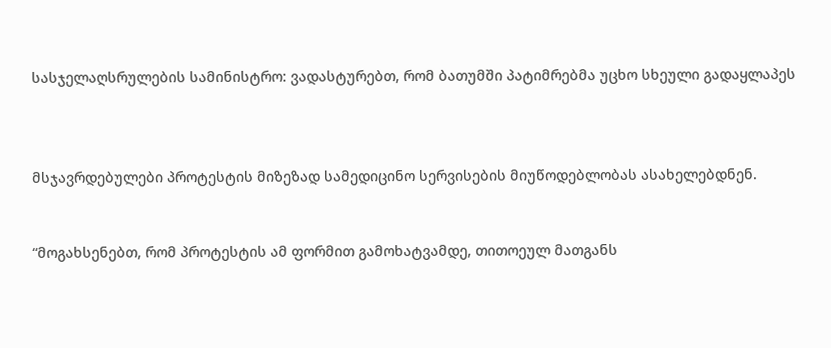სასჯელაღსრულების სამინისტრო: ვადასტურებთ, რომ ბათუმში პატიმრებმა უცხო სხეული გადაყლაპეს



მსჯავრდებულები პროტესტის მიზეზად სამედიცინო სერვისების მიუწოდებლობას ასახელებდნენ.


“მოგახსენებთ, რომ პროტესტის ამ ფორმით გამოხატვამდე, თითოეულ მათგანს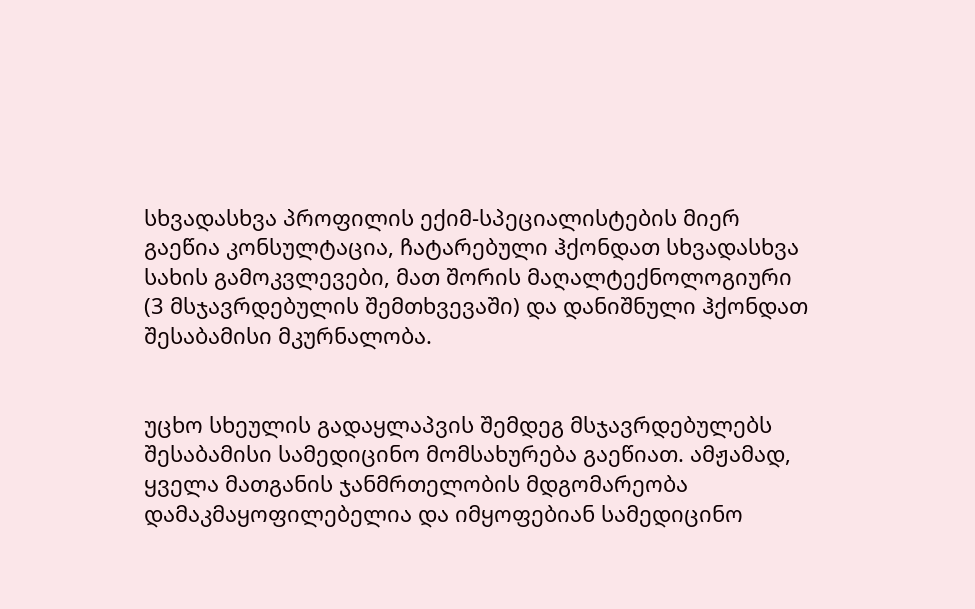სხვადასხვა პროფილის ექიმ-სპეციალისტების მიერ გაეწია კონსულტაცია, ჩატარებული ჰქონდათ სხვადასხვა სახის გამოკვლევები, მათ შორის მაღალტექნოლოგიური (3 მსჯავრდებულის შემთხვევაში) და დანიშნული ჰქონდათ შესაბამისი მკურნალობა.


უცხო სხეულის გადაყლაპვის შემდეგ მსჯავრდებულებს  შესაბამისი სამედიცინო მომსახურება გაეწიათ. ამჟამად, ყველა მათგანის ჯანმრთელობის მდგომარეობა დამაკმაყოფილებელია და იმყოფებიან სამედიცინო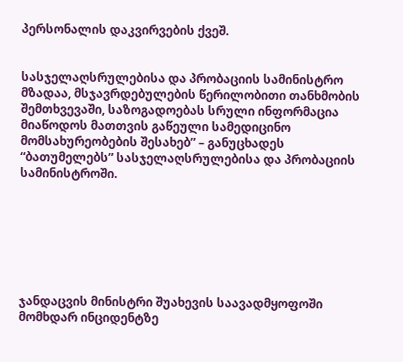პერსონალის დაკვირვების ქვეშ.


სასჯელაღსრულებისა და პრობაციის სამინისტრო მზადაა, მსჯავრდებულების წერილობითი თანხმობის შემთხვევაში, საზოგადოებას სრული ინფორმაცია მიაწოდოს მათთვის გაწეული სამედიცინო მომსახურეობების შესახებ” – განუცხადეს “ბათუმელებს” სასჯელაღსრულებისა და პრობაციის სამინისტროში.







ჯანდაცვის მინისტრი შუახევის საავადმყოფოში მომხდარ ინციდენტზე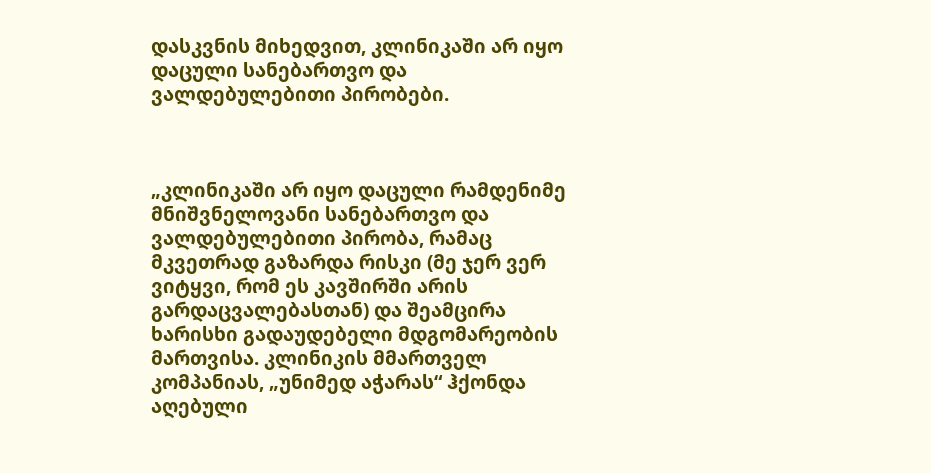დასკვნის მიხედვით, კლინიკაში არ იყო დაცული სანებართვო და ვალდებულებითი პირობები.



„კლინიკაში არ იყო დაცული რამდენიმე მნიშვნელოვანი სანებართვო და ვალდებულებითი პირობა, რამაც მკვეთრად გაზარდა რისკი (მე ჯერ ვერ ვიტყვი, რომ ეს კავშირში არის გარდაცვალებასთან) და შეამცირა ხარისხი გადაუდებელი მდგომარეობის მართვისა. კლინიკის მმართველ კომპანიას, „უნიმედ აჭარას“ ჰქონდა აღებული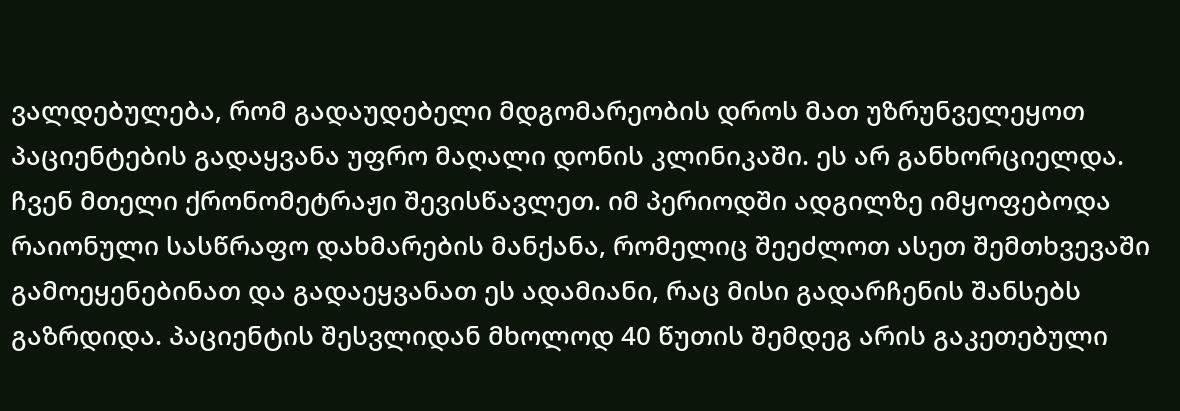ვალდებულება, რომ გადაუდებელი მდგომარეობის დროს მათ უზრუნველეყოთ პაციენტების გადაყვანა უფრო მაღალი დონის კლინიკაში. ეს არ განხორციელდა. ჩვენ მთელი ქრონომეტრაჟი შევისწავლეთ. იმ პერიოდში ადგილზე იმყოფებოდა რაიონული სასწრაფო დახმარების მანქანა, რომელიც შეეძლოთ ასეთ შემთხვევაში გამოეყენებინათ და გადაეყვანათ ეს ადამიანი, რაც მისი გადარჩენის შანსებს გაზრდიდა. პაციენტის შესვლიდან მხოლოდ 40 წუთის შემდეგ არის გაკეთებული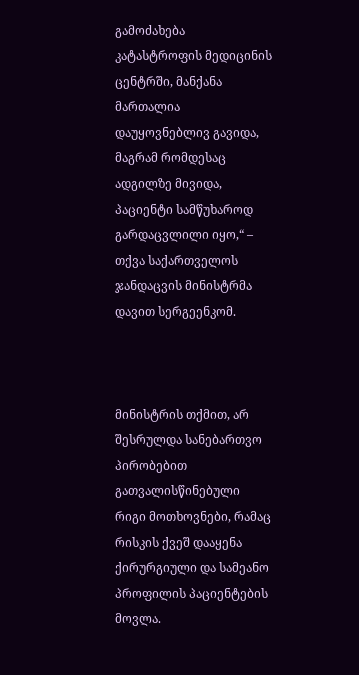გამოძახება კატასტროფის მედიცინის ცენტრში, მანქანა მართალია დაუყოვნებლივ გავიდა, მაგრამ რომდესაც ადგილზე მივიდა, პაციენტი სამწუხაროდ გარდაცვლილი იყო,“ – თქვა საქართველოს ჯანდაცვის მინისტრმა დავით სერგეენკომ.



მინისტრის თქმით, არ შესრულდა სანებართვო პირობებით გათვალისწინებული რიგი მოთხოვნები, რამაც რისკის ქვეშ დააყენა ქირურგიული და სამეანო პროფილის პაციენტების მოვლა.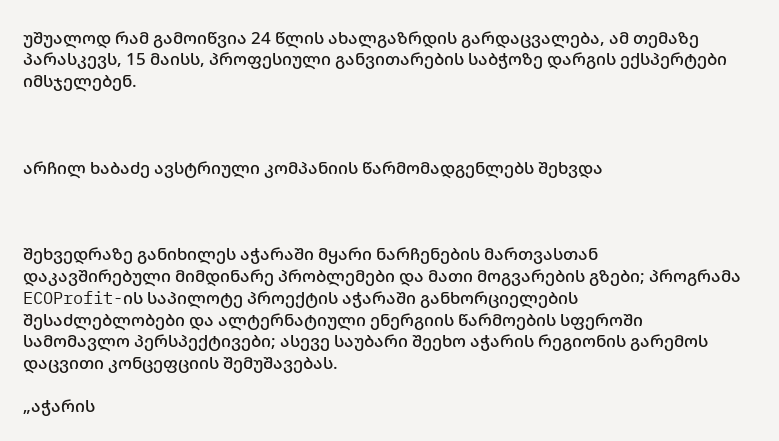უშუალოდ რამ გამოიწვია 24 წლის ახალგაზრდის გარდაცვალება, ამ თემაზე პარასკევს, 15 მაისს, პროფესიული განვითარების საბჭოზე დარგის ექსპერტები იმსჯელებენ.



არჩილ ხაბაძე ავსტრიული კომპანიის წარმომადგენლებს შეხვდა



შეხვედრაზე განიხილეს აჭარაში მყარი ნარჩენების მართვასთან დაკავშირებული მიმდინარე პრობლემები და მათი მოგვარების გზები; პროგრამა ECOProfit-ის საპილოტე პროექტის აჭარაში განხორციელების შესაძლებლობები და ალტერნატიული ენერგიის წარმოების სფეროში სამომავლო პერსპექტივები; ასევე საუბარი შეეხო აჭარის რეგიონის გარემოს დაცვითი კონცეფციის შემუშავებას.

„აჭარის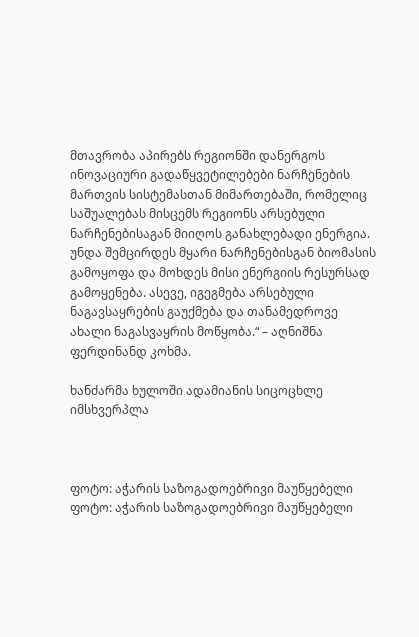მთავრობა აპირებს რეგიონში დანერგოს ინოვაციური გადაწყვეტილებები ნარჩენების მართვის სისტემასთან მიმართებაში, რომელიც საშუალებას მისცემს რეგიონს არსებული ნარჩენებისაგან მიიღოს განახლებადი ენერგია. უნდა შემცირდეს მყარი ნარჩენებისგან ბიომასის გამოყოფა და მოხდეს მისი ენერგიის რესურსად გამოყენება. ასევე, იგეგმება არსებული ნაგავსაყრების გაუქმება და თანამედროვე ახალი ნაგასვაყრის მოწყობა.“ – აღნიშნა ფერდინანდ კოხმა.

ხანძარმა ხულოში ადამიანის სიცოცხლე იმსხვერპლა



ფოტო: აჭარის საზოგადოებრივი მაუწყებელი
ფოტო: აჭარის საზოგადოებრივი მაუწყებელი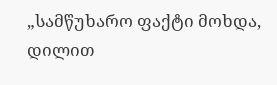„სამწუხარო ფაქტი მოხდა, დილით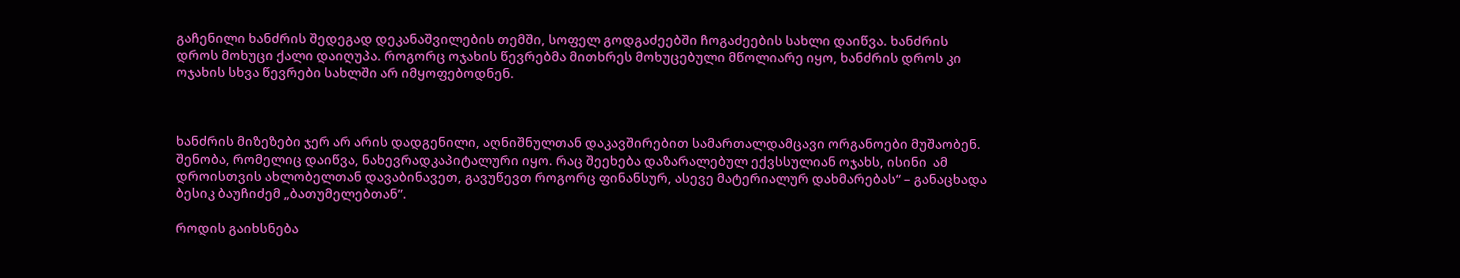გაჩენილი ხანძრის შედეგად დეკანაშვილების თემში, სოფელ გოდგაძეებში ჩოგაძეების სახლი დაიწვა. ხანძრის დროს მოხუცი ქალი დაიღუპა. როგორც ოჯახის წევრებმა მითხრეს მოხუცებული მწოლიარე იყო, ხანძრის დროს კი ოჯახის სხვა წევრები სახლში არ იმყოფებოდნენ.



ხანძრის მიზეზები ჯერ არ არის დადგენილი, აღნიშნულთან დაკავშირებით სამართალდამცავი ორგანოები მუშაობენ. შენობა, რომელიც დაიწვა, ნახევრადკაპიტალური იყო. რაც შეეხება დაზარალებულ ექვსსულიან ოჯახს, ისინი  ამ დროისთვის ახლობელთან დავაბინავეთ, გავუწევთ როგორც ფინანსურ, ასევე მატერიალურ დახმარებას“ – განაცხადა ბესიკ ბაუჩიძემ „ბათუმელებთან”.

როდის გაიხსნება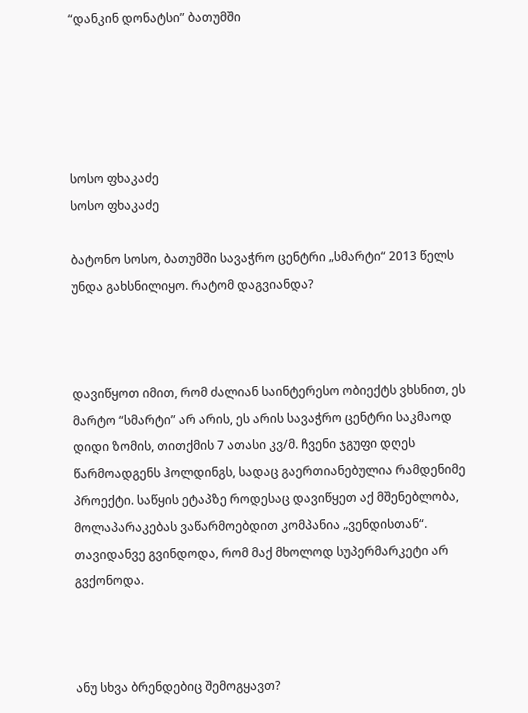“დანკინ დონატსი” ბათუმში





სოსო ფხაკაძე
სოსო ფხაკაძე

ბატონო სოსო, ბათუმში სავაჭრო ცენტრი „სმარტი“ 2013 წელს უნდა გახსნილიყო. რატომ დაგვიანდა?



დავიწყოთ იმით, რომ ძალიან საინტერესო ობიექტს ვხსნით, ეს მარტო “სმარტი” არ არის, ეს არის სავაჭრო ცენტრი საკმაოდ დიდი ზომის, თითქმის 7 ათასი კვ/მ. ჩვენი ჯგუფი დღეს წარმოადგენს ჰოლდინგს, სადაც გაერთიანებულია რამდენიმე პროექტი. საწყის ეტაპზე როდესაც დავიწყეთ აქ მშენებლობა, მოლაპარაკებას ვაწარმოებდით კომპანია „ვენდისთან“. თავიდანვე გვინდოდა, რომ მაქ მხოლოდ სუპერმარკეტი არ გვქონოდა.



ანუ სხვა ბრენდებიც შემოგყავთ?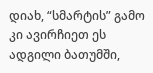დიახ, “სმარტის” გამო კი ავირჩიეთ ეს ადგილი ბათუმში,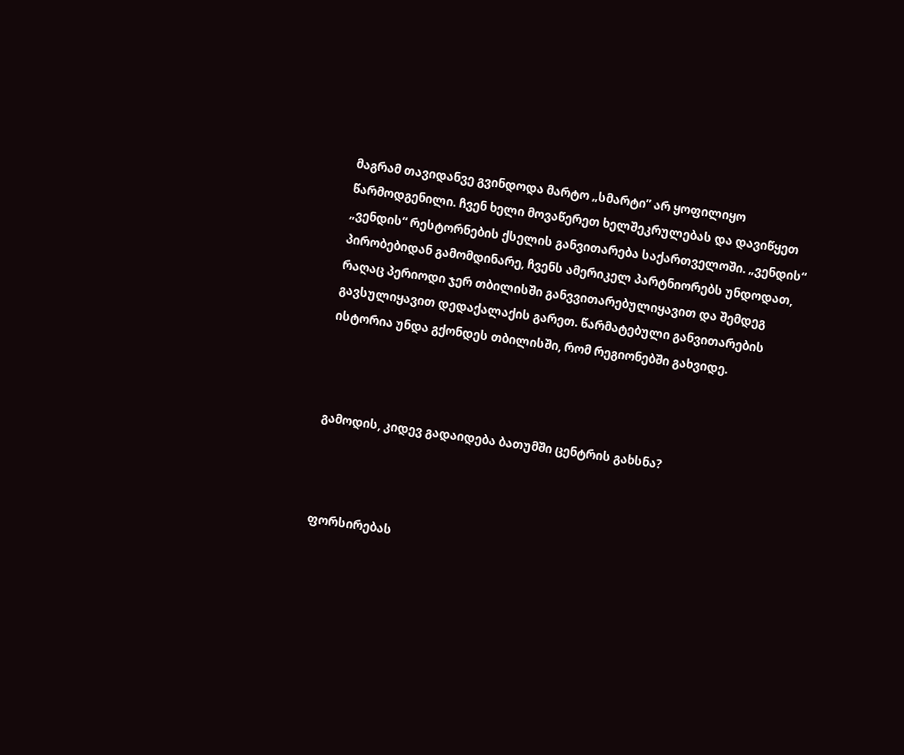მაგრამ თავიდანვე გვინდოდა მარტო „სმარტი” არ ყოფილიყო წარმოდგენილი. ჩვენ ხელი მოვაწერეთ ხელშეკრულებას და დავიწყეთ „ვენდის“ რესტორნების ქსელის განვითარება საქართველოში. „ვენდის“ პირობებიდან გამომდინარე, ჩვენს ამერიკელ პარტნიორებს უნდოდათ, რაღაც პერიოდი ჯერ თბილისში განვვითარებულიყავით და შემდეგ გავსულიყავით დედაქალაქის გარეთ. წარმატებული განვითარების ისტორია უნდა გქონდეს თბილისში, რომ რეგიონებში გახვიდე.



გამოდის, კიდევ გადაიდება ბათუმში ცენტრის გახსნა?



ფორსირებას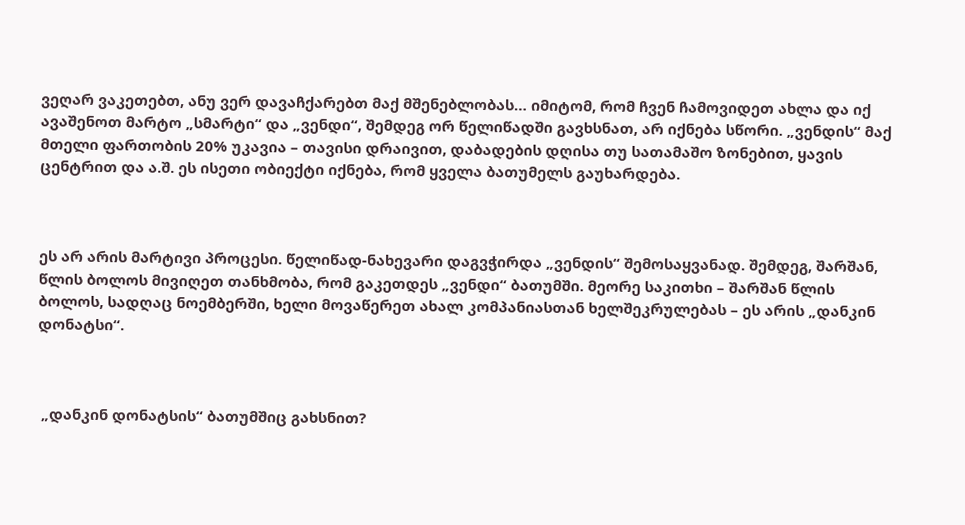ვეღარ ვაკეთებთ, ანუ ვერ დავაჩქარებთ მაქ მშენებლობას… იმიტომ, რომ ჩვენ ჩამოვიდეთ ახლა და იქ ავაშენოთ მარტო „სმარტი“ და „ვენდი“, შემდეგ ორ წელიწადში გავხსნათ, არ იქნება სწორი. „ვენდის“ მაქ მთელი ფართობის 20% უკავია – თავისი დრაივით, დაბადების დღისა თუ სათამაშო ზონებით, ყავის ცენტრით და ა.შ. ეს ისეთი ობიექტი იქნება, რომ ყველა ბათუმელს გაუხარდება.



ეს არ არის მარტივი პროცესი. წელიწად-ნახევარი დაგვჭირდა „ვენდის“ შემოსაყვანად. შემდეგ, შარშან, წლის ბოლოს მივიღეთ თანხმობა, რომ გაკეთდეს „ვენდი“ ბათუმში. მეორე საკითხი – შარშან წლის ბოლოს, სადღაც ნოემბერში, ხელი მოვაწერეთ ახალ კომპანიასთან ხელშეკრულებას – ეს არის „დანკინ დონატსი“.



 „დანკინ დონატსის“ ბათუმშიც გახსნით?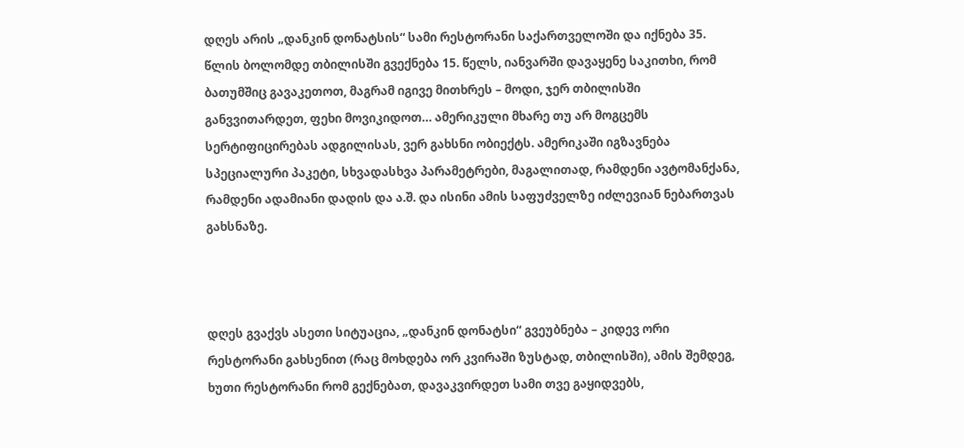დღეს არის „დანკინ დონატსის“ სამი რესტორანი საქართველოში და იქნება 35. წლის ბოლომდე თბილისში გვექნება 15. წელს, იანვარში დავაყენე საკითხი, რომ ბათუმშიც გავაკეთოთ, მაგრამ იგივე მითხრეს – მოდი, ჯერ თბილისში განვვითარდეთ, ფეხი მოვიკიდოთ… ამერიკული მხარე თუ არ მოგცემს სერტიფიცირებას ადგილისას, ვერ გახსნი ობიექტს. ამერიკაში იგზავნება სპეციალური პაკეტი, სხვადასხვა პარამეტრები, მაგალითად, რამდენი ავტომანქანა, რამდენი ადამიანი დადის და ა.შ. და ისინი ამის საფუძველზე იძლევიან ნებართვას გახსნაზე.



დღეს გვაქვს ასეთი სიტუაცია, „დანკინ დონატსი“ გვეუბნება – კიდევ ორი რესტორანი გახსენით (რაც მოხდება ორ კვირაში ზუსტად, თბილისში), ამის შემდეგ, ხუთი რესტორანი რომ გექნებათ, დავაკვირდეთ სამი თვე გაყიდვებს,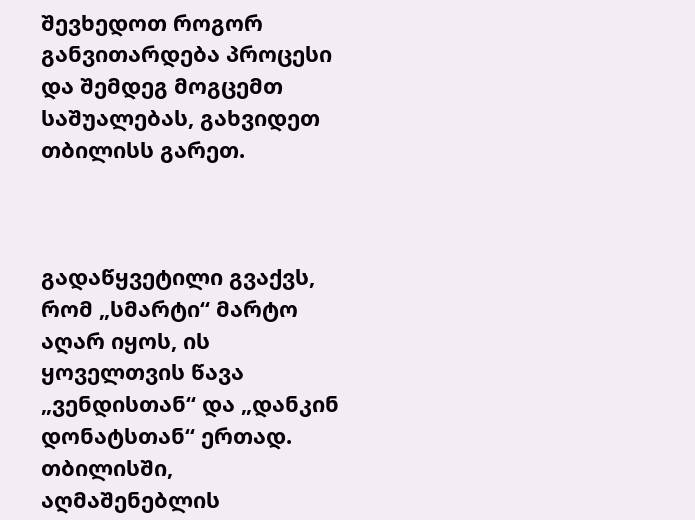შევხედოთ როგორ განვითარდება პროცესი და შემდეგ მოგცემთ საშუალებას, გახვიდეთ თბილისს გარეთ.



გადაწყვეტილი გვაქვს, რომ „სმარტი“ მარტო აღარ იყოს, ის ყოველთვის წავა „ვენდისთან“ და „დანკინ დონატსთან“ ერთად.
თბილისში, აღმაშენებლის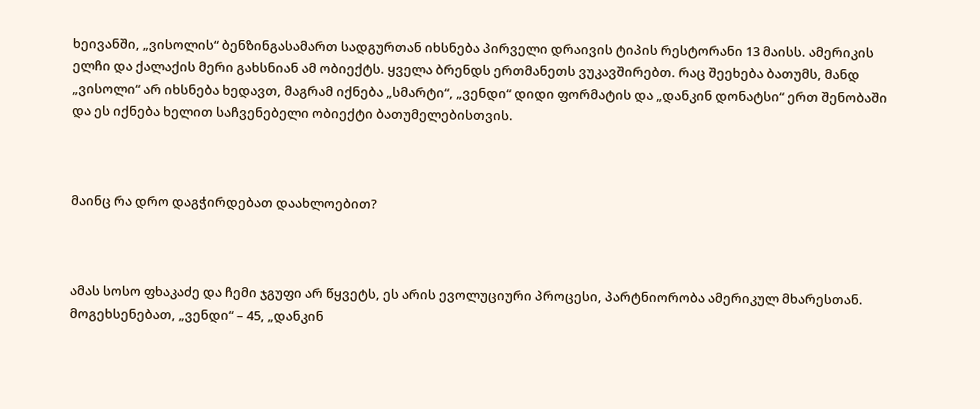ხეივანში, „ვისოლის“ ბენზინგასამართ სადგურთან იხსნება პირველი დრაივის ტიპის რესტორანი 13 მაისს. ამერიკის ელჩი და ქალაქის მერი გახსნიან ამ ობიექტს. ყველა ბრენდს ერთმანეთს ვუკავშირებთ. რაც შეეხება ბათუმს, მანდ „ვისოლი“ არ იხსნება ხედავთ, მაგრამ იქნება „სმარტი“, „ვენდი“ დიდი ფორმატის და „დანკინ დონატსი“ ერთ შენობაში და ეს იქნება ხელით საჩვენებელი ობიექტი ბათუმელებისთვის.



მაინც რა დრო დაგჭირდებათ დაახლოებით?



ამას სოსო ფხაკაძე და ჩემი ჯგუფი არ წყვეტს, ეს არის ევოლუციური პროცესი, პარტნიორობა ამერიკულ მხარესთან. მოგეხსენებათ, „ვენდი“ – 45, „დანკინ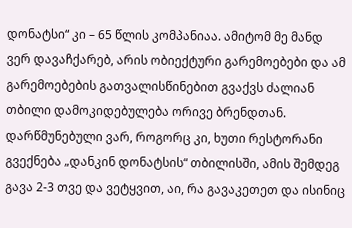დონატსი“ კი – 65 წლის კომპანიაა. ამიტომ მე მანდ ვერ დავაჩქარებ, არის ობიექტური გარემოებები და ამ გარემოებების გათვალისწინებით გვაქვს ძალიან თბილი დამოკიდებულება ორივე ბრენდთან. დარწმუნებული ვარ, როგორც კი, ხუთი რესტორანი გვექნება „დანკინ დონატსის“ თბილისში, ამის შემდეგ გავა 2-3 თვე და ვეტყვით, აი, რა გავაკეთეთ და ისინიც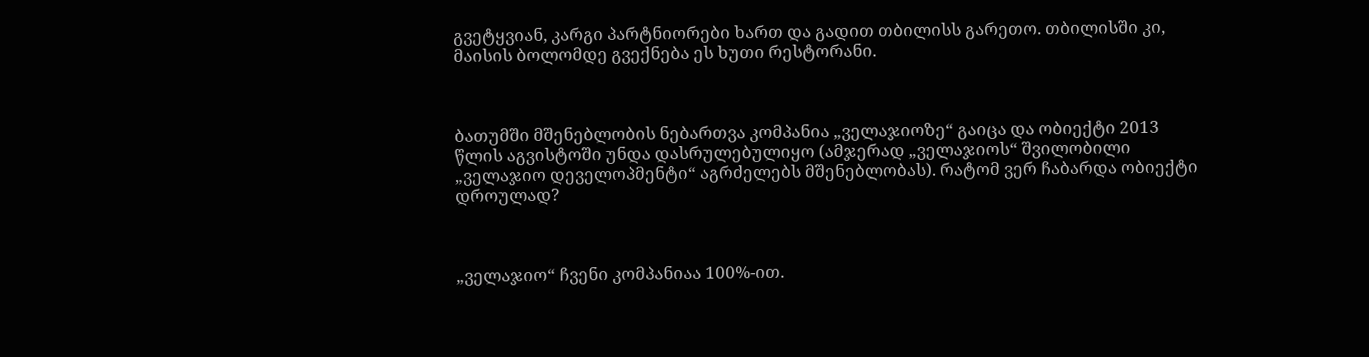გვეტყვიან, კარგი პარტნიორები ხართ და გადით თბილისს გარეთო. თბილისში კი, მაისის ბოლომდე გვექნება ეს ხუთი რესტორანი.



ბათუმში მშენებლობის ნებართვა კომპანია „ველაჯიოზე“ გაიცა და ობიექტი 2013 წლის აგვისტოში უნდა დასრულებულიყო (ამჯერად „ველაჯიოს“ შვილობილი „ველაჯიო დეველოპმენტი“ აგრძელებს მშენებლობას). რატომ ვერ ჩაბარდა ობიექტი დროულად?



„ველაჯიო“ ჩვენი კომპანიაა 100%-ით.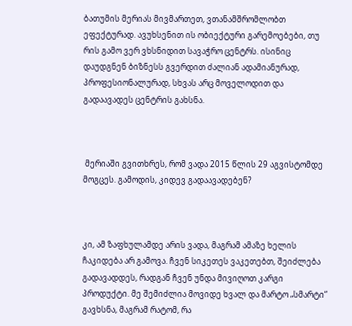ბათუმის მერიას მივმართეთ, ვთანამშრომლობთ ეფექტურად. ავუხსენით ის ობიექტური გარემოებები, თუ რის გამო ვერ ვხსნიდით სავაჭრო ცენტრს. ისინიც დაუდგნენ ბიზნესს გვერდით ძალიან ადამიანურად, პროფესიონალურად, სხვას არც მოველოდით და გადაავადეს ცენტრის გახსნა.



 მერიაში გვითხრეს, რომ ვადა 2015 წლის 29 აგვისტომდე მოგცეს. გამოდის, კიდევ გადაავადებენ?



კი, ამ ზაფხულამდე არის ვადა, მაგრამ ამაზე ხელის ჩაკიდება არ გამოვა. ჩვენ სიკეთეს ვაკეთებთ, შეიძლება გადავადდეს, რადგან ჩვენ უნდა მივიღოთ კარგი პროდუქტი. მე შემიძლია მოვიდე ხვალ და მარტო „სმარტი“ გავხსნა, მაგრამ რატომ, რა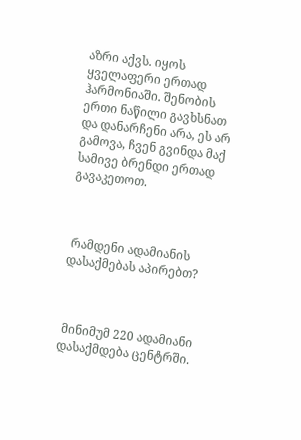აზრი აქვს. იყოს ყველაფერი ერთად ჰარმონიაში. შენობის ერთი ნაწილი გავხსნათ და დანარჩენი არა, ეს არ გამოვა, ჩვენ გვინდა მაქ სამივე ბრენდი ერთად გავაკეთოთ.



 რამდენი ადამიანის დასაქმებას აპირებთ?



 მინიმუმ 220 ადამიანი დასაქმდება ცენტრში.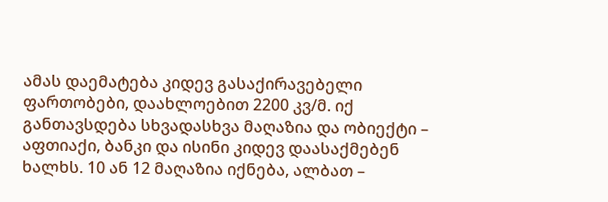ამას დაემატება კიდევ გასაქირავებელი ფართობები, დაახლოებით 2200 კვ/მ. იქ განთავსდება სხვადასხვა მაღაზია და ობიექტი – აფთიაქი, ბანკი და ისინი კიდევ დაასაქმებენ ხალხს. 10 ან 12 მაღაზია იქნება, ალბათ –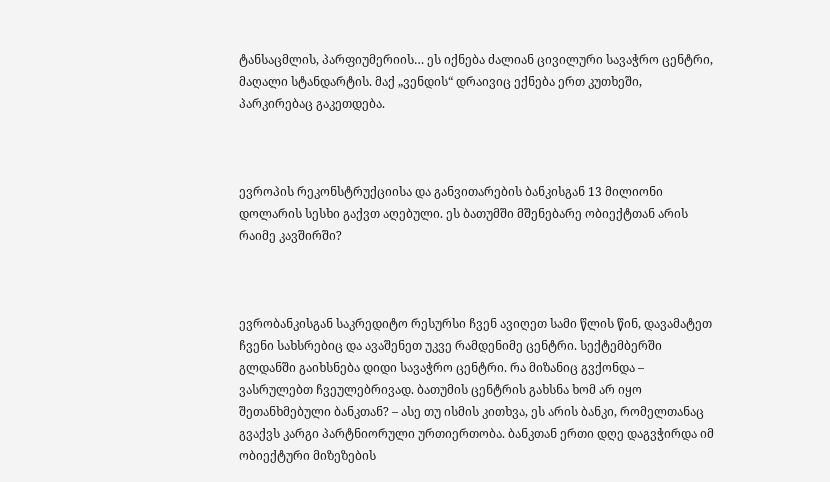ტანსაცმლის, პარფიუმერიის… ეს იქნება ძალიან ცივილური სავაჭრო ცენტრი, მაღალი სტანდარტის. მაქ „ვენდის“ დრაივიც ექნება ერთ კუთხეში, პარკირებაც გაკეთდება.



ევროპის რეკონსტრუქციისა და განვითარების ბანკისგან 13 მილიონი დოლარის სესხი გაქვთ აღებული. ეს ბათუმში მშენებარე ობიექტთან არის რაიმე კავშირში?



ევრობანკისგან საკრედიტო რესურსი ჩვენ ავიღეთ სამი წლის წინ, დავამატეთ ჩვენი სახსრებიც და ავაშენეთ უკვე რამდენიმე ცენტრი. სექტემბერში გლდანში გაიხსნება დიდი სავაჭრო ცენტრი. რა მიზანიც გვქონდა – ვასრულებთ ჩვეულებრივად. ბათუმის ცენტრის გახსნა ხომ არ იყო შეთანხმებული ბანკთან? – ასე თუ ისმის კითხვა, ეს არის ბანკი, რომელთანაც გვაქვს კარგი პარტნიორული ურთიერთობა. ბანკთან ერთი დღე დაგვჭირდა იმ ობიექტური მიზეზების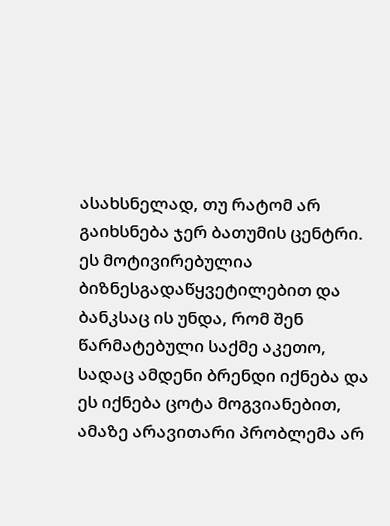ასახსნელად, თუ რატომ არ გაიხსნება ჯერ ბათუმის ცენტრი. ეს მოტივირებულია ბიზნესგადაწყვეტილებით და ბანკსაც ის უნდა, რომ შენ წარმატებული საქმე აკეთო, სადაც ამდენი ბრენდი იქნება და ეს იქნება ცოტა მოგვიანებით, ამაზე არავითარი პრობლემა არ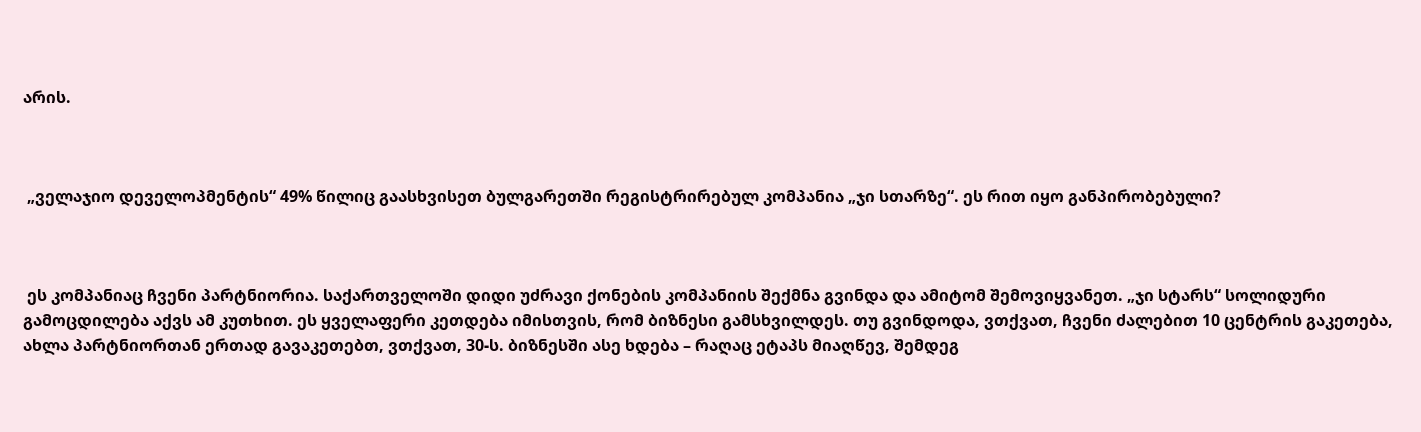არის.



 „ველაჯიო დეველოპმენტის“ 49% წილიც გაასხვისეთ ბულგარეთში რეგისტრირებულ კომპანია „ჯი სთარზე“. ეს რით იყო განპირობებული?



 ეს კომპანიაც ჩვენი პარტნიორია. საქართველოში დიდი უძრავი ქონების კომპანიის შექმნა გვინდა და ამიტომ შემოვიყვანეთ. „ჯი სტარს“ სოლიდური გამოცდილება აქვს ამ კუთხით. ეს ყველაფერი კეთდება იმისთვის, რომ ბიზნესი გამსხვილდეს. თუ გვინდოდა, ვთქვათ, ჩვენი ძალებით 10 ცენტრის გაკეთება, ახლა პარტნიორთან ერთად გავაკეთებთ, ვთქვათ, 30-ს. ბიზნესში ასე ხდება – რაღაც ეტაპს მიაღწევ, შემდეგ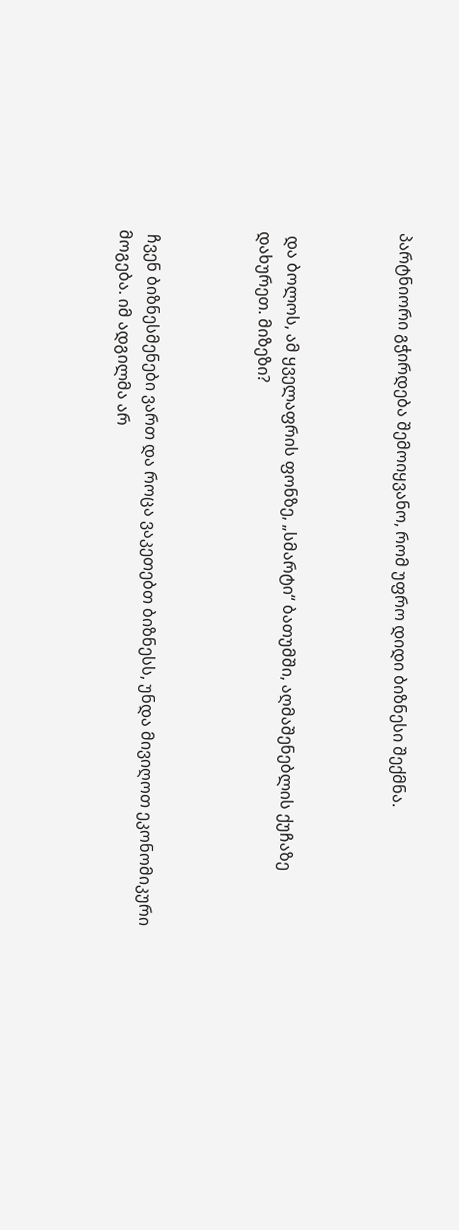პარტნიორი გჭირდება შემოიყვანო, რომ უფრო დიდი ბიზნესი შექმნა.



 და ბოლოს, ამ ყველაფრის ფონზე, „სმარტი“ ბათუმში, აღმაშენებლის ქუჩაზე დახურეთ. მიზეზი?



 ჩვენ ბიზნესმენები ვართ და როცა ვაკეთებთ ბიზნესს, უნდა მივიღოთ ეკონომიკური მოგება. იმ ადგილმა არ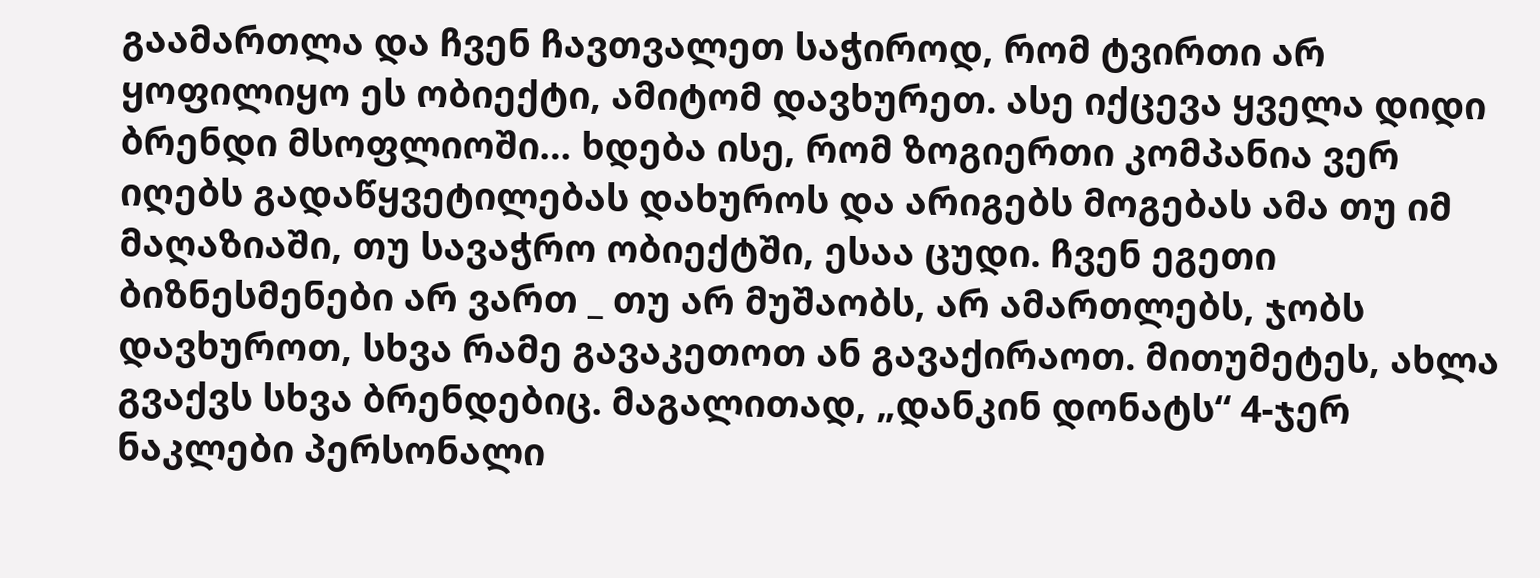გაამართლა და ჩვენ ჩავთვალეთ საჭიროდ, რომ ტვირთი არ ყოფილიყო ეს ობიექტი, ამიტომ დავხურეთ. ასე იქცევა ყველა დიდი ბრენდი მსოფლიოში… ხდება ისე, რომ ზოგიერთი კომპანია ვერ იღებს გადაწყვეტილებას დახუროს და არიგებს მოგებას ამა თუ იმ მაღაზიაში, თუ სავაჭრო ობიექტში, ესაა ცუდი. ჩვენ ეგეთი ბიზნესმენები არ ვართ _ თუ არ მუშაობს, არ ამართლებს, ჯობს დავხუროთ, სხვა რამე გავაკეთოთ ან გავაქირაოთ. მითუმეტეს, ახლა გვაქვს სხვა ბრენდებიც. მაგალითად, „დანკინ დონატს“ 4-ჯერ ნაკლები პერსონალი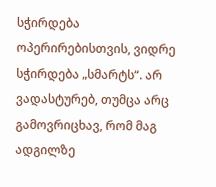სჭირდება ოპერირებისთვის, ვიდრე სჭირდება „სმარტს“. არ ვადასტურებ, თუმცა არც გამოვრიცხავ, რომ მაგ ადგილზე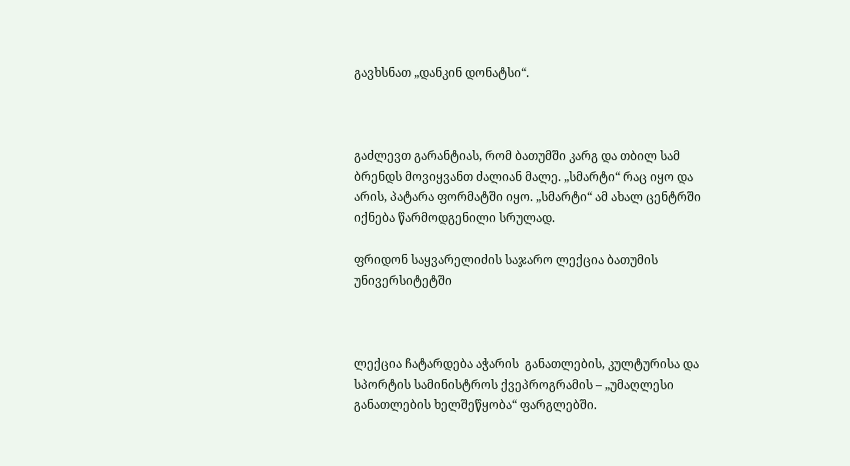გავხსნათ „დანკინ დონატსი“.



გაძლევთ გარანტიას, რომ ბათუმში კარგ და თბილ სამ ბრენდს მოვიყვანთ ძალიან მალე. „სმარტი“ რაც იყო და არის, პატარა ფორმატში იყო. „სმარტი“ ამ ახალ ცენტრში იქნება წარმოდგენილი სრულად.

ფრიდონ საყვარელიძის საჯარო ლექცია ბათუმის უნივერსიტეტში



ლექცია ჩატარდება აჭარის  განათლების, კულტურისა და სპორტის სამინისტროს ქვეპროგრამის – „უმაღლესი განათლების ხელშეწყობა“ ფარგლებში.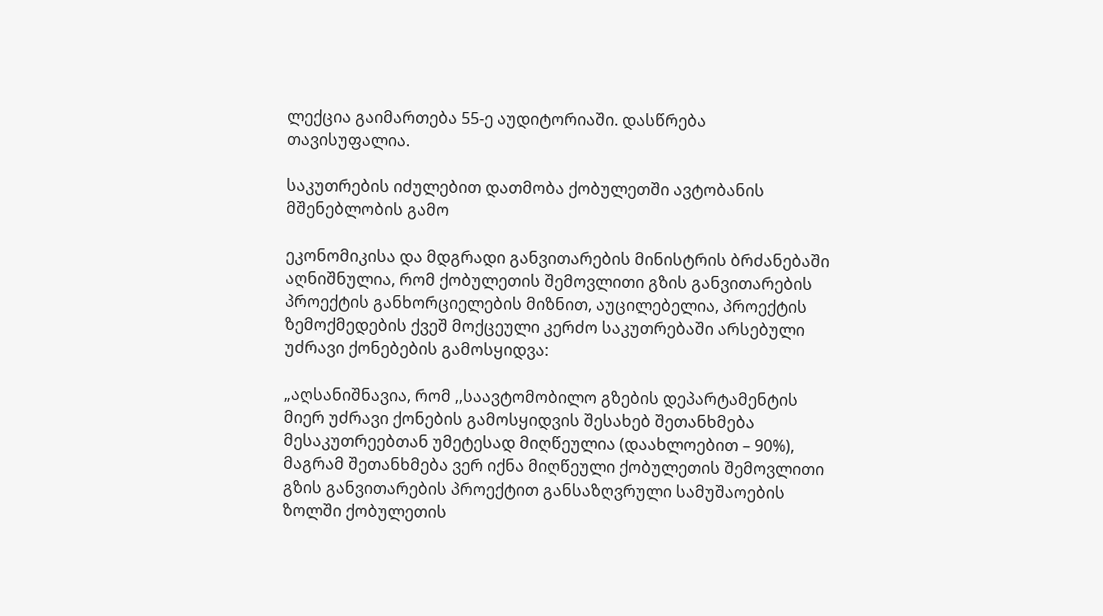ლექცია გაიმართება 55-ე აუდიტორიაში. დასწრება თავისუფალია.

საკუთრების იძულებით დათმობა ქობულეთში ავტობანის მშენებლობის გამო

ეკონომიკისა და მდგრადი განვითარების მინისტრის ბრძანებაში აღნიშნულია, რომ ქობულეთის შემოვლითი გზის განვითარების პროექტის განხორციელების მიზნით, აუცილებელია, პროექტის ზემოქმედების ქვეშ მოქცეული კერძო საკუთრებაში არსებული უძრავი ქონებების გამოსყიდვა:

„აღსანიშნავია, რომ ,,საავტომობილო გზების დეპარტამენტის მიერ უძრავი ქონების გამოსყიდვის შესახებ შეთანხმება მესაკუთრეებთან უმეტესად მიღწეულია (დაახლოებით – 90%), მაგრამ შეთანხმება ვერ იქნა მიღწეული ქობულეთის შემოვლითი გზის განვითარების პროექტით განსაზღვრული სამუშაოების ზოლში ქობულეთის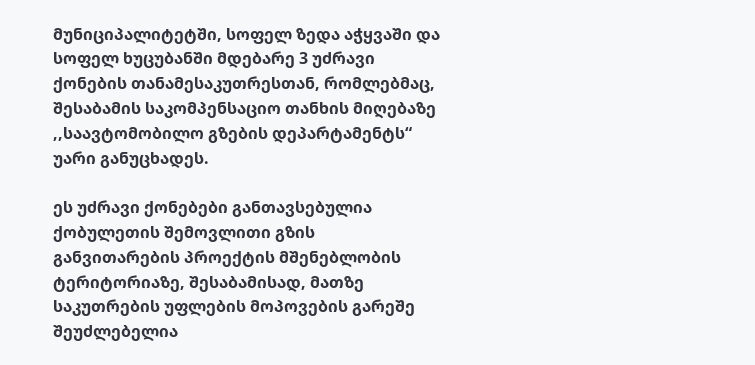მუნიციპალიტეტში, სოფელ ზედა აჭყვაში და სოფელ ხუცუბანში მდებარე 3 უძრავი ქონების თანამესაკუთრესთან, რომლებმაც, შესაბამის საკომპენსაციო თანხის მიღებაზე ,,საავტომობილო გზების დეპარტამენტს“ უარი განუცხადეს.

ეს უძრავი ქონებები განთავსებულია ქობულეთის შემოვლითი გზის განვითარების პროექტის მშენებლობის ტერიტორიაზე, შესაბამისად, მათზე საკუთრების უფლების მოპოვების გარეშე შეუძლებელია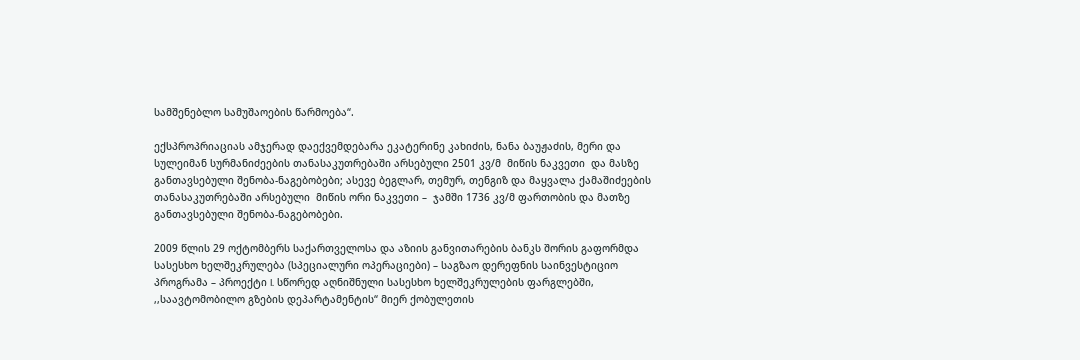სამშენებლო სამუშაოების წარმოება“.

ექსპროპრიაციას ამჯერად დაექვემდებარა ეკატერინე კახიძის, ნანა ბაუჟაძის, მერი და სულეიმან სურმანიძეების თანასაკუთრებაში არსებული 2501 კვ/მ  მიწის ნაკვეთი  და მასზე განთავსებული შენობა-ნაგებობები; ასევე ბეგლარ, თემურ, თენგიზ და მაყვალა ქამაშიძეების თანასაკუთრებაში არსებული  მიწის ორი ნაკვეთი –  ჯამში 1736 კვ/მ ფართობის და მათზე განთავსებული შენობა-ნაგებობები.

2009 წლის 29 ოქტომბერს საქართველოსა და აზიის განვითარების ბანკს შორის გაფორმდა სასესხო ხელშეკრულება (სპეციალური ოპერაციები) – საგზაო დერეფნის საინვესტიციო პროგრამა – პროექტი I. სწორედ აღნიშნული სასესხო ხელშეკრულების ფარგლებში, ,,საავტომობილო გზების დეპარტამენტის“ მიერ ქობულეთის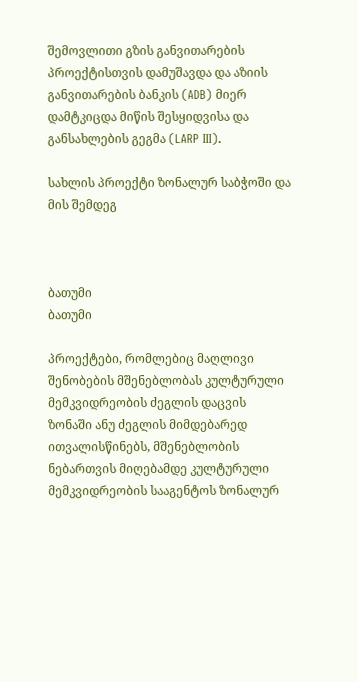შემოვლითი გზის განვითარების პროექტისთვის დამუშავდა და აზიის განვითარების ბანკის (ADB) მიერ დამტკიცდა მიწის შესყიდვისა და განსახლების გეგმა (LARP III).

სახლის პროექტი ზონალურ საბჭოში და მის შემდეგ



ბათუმი
ბათუმი

პროექტები, რომლებიც მაღლივი შენობების მშენებლობას კულტურული მემკვიდრეობის ძეგლის დაცვის ზონაში ანუ ძეგლის მიმდებარედ ითვალისწინებს, მშენებლობის ნებართვის მიღებამდე კულტურული მემკვიდრეობის სააგენტოს ზონალურ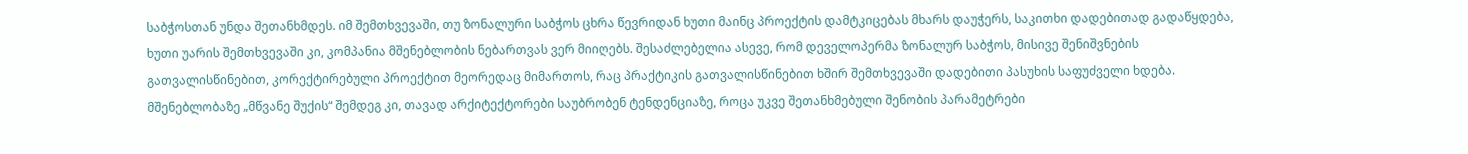საბჭოსთან უნდა შეთანხმდეს. იმ შემთხვევაში, თუ ზონალური საბჭოს ცხრა წევრიდან ხუთი მაინც პროექტის დამტკიცებას მხარს დაუჭერს, საკითხი დადებითად გადაწყდება, ხუთი უარის შემთხვევაში კი, კომპანია მშენებლობის ნებართვას ვერ მიიღებს. შესაძლებელია ასევე, რომ დეველოპერმა ზონალურ საბჭოს, მისივე შენიშვნების გათვალისწინებით, კორექტირებული პროექტით მეორედაც მიმართოს, რაც პრაქტიკის გათვალისწინებით ხშირ შემთხვევაში დადებითი პასუხის საფუძველი ხდება. მშენებლობაზე „მწვანე შუქის“ შემდეგ კი, თავად არქიტექტორები საუბრობენ ტენდენციაზე, როცა უკვე შეთანხმებული შენობის პარამეტრები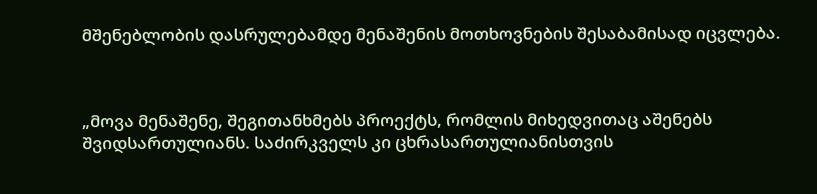მშენებლობის დასრულებამდე მენაშენის მოთხოვნების შესაბამისად იცვლება.



„მოვა მენაშენე, შეგითანხმებს პროექტს, რომლის მიხედვითაც აშენებს შვიდსართულიანს. საძირკველს კი ცხრასართულიანისთვის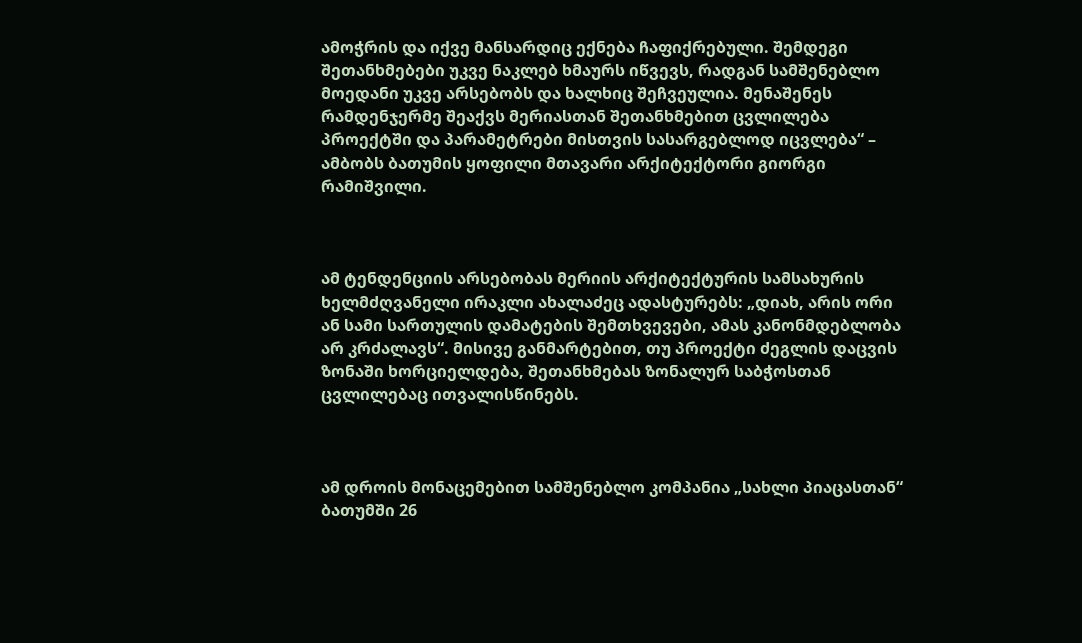ამოჭრის და იქვე მანსარდიც ექნება ჩაფიქრებული. შემდეგი შეთანხმებები უკვე ნაკლებ ხმაურს იწვევს, რადგან სამშენებლო მოედანი უკვე არსებობს და ხალხიც შეჩვეულია. მენაშენეს რამდენჯერმე შეაქვს მერიასთან შეთანხმებით ცვლილება პროექტში და პარამეტრები მისთვის სასარგებლოდ იცვლება“ – ამბობს ბათუმის ყოფილი მთავარი არქიტექტორი გიორგი რამიშვილი.



ამ ტენდენციის არსებობას მერიის არქიტექტურის სამსახურის ხელმძღვანელი ირაკლი ახალაძეც ადასტურებს: „დიახ, არის ორი ან სამი სართულის დამატების შემთხვევები, ამას კანონმდებლობა არ კრძალავს“. მისივე განმარტებით, თუ პროექტი ძეგლის დაცვის ზონაში ხორციელდება, შეთანხმებას ზონალურ საბჭოსთან ცვლილებაც ითვალისწინებს.



ამ დროის მონაცემებით სამშენებლო კომპანია „სახლი პიაცასთან“ ბათუმში 26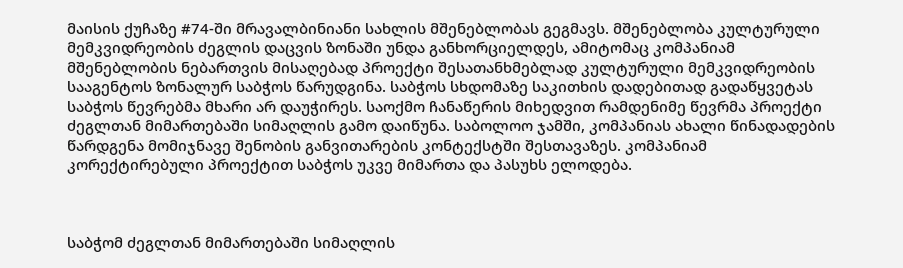მაისის ქუჩაზე #74-ში მრავალბინიანი სახლის მშენებლობას გეგმავს. მშენებლობა კულტურული მემკვიდრეობის ძეგლის დაცვის ზონაში უნდა განხორციელდეს, ამიტომაც კომპანიამ მშენებლობის ნებართვის მისაღებად პროექტი შესათანხმებლად კულტურული მემკვიდრეობის სააგენტოს ზონალურ საბჭოს წარუდგინა. საბჭოს სხდომაზე საკითხის დადებითად გადაწყვეტას საბჭოს წევრებმა მხარი არ დაუჭირეს. საოქმო ჩანაწერის მიხედვით რამდენიმე წევრმა პროექტი ძეგლთან მიმართებაში სიმაღლის გამო დაიწუნა. საბოლოო ჯამში, კომპანიას ახალი წინადადების წარდგენა მომიჯნავე შენობის განვითარების კონტექსტში შესთავაზეს. კომპანიამ კორექტირებული პროექტით საბჭოს უკვე მიმართა და პასუხს ელოდება.



საბჭომ ძეგლთან მიმართებაში სიმაღლის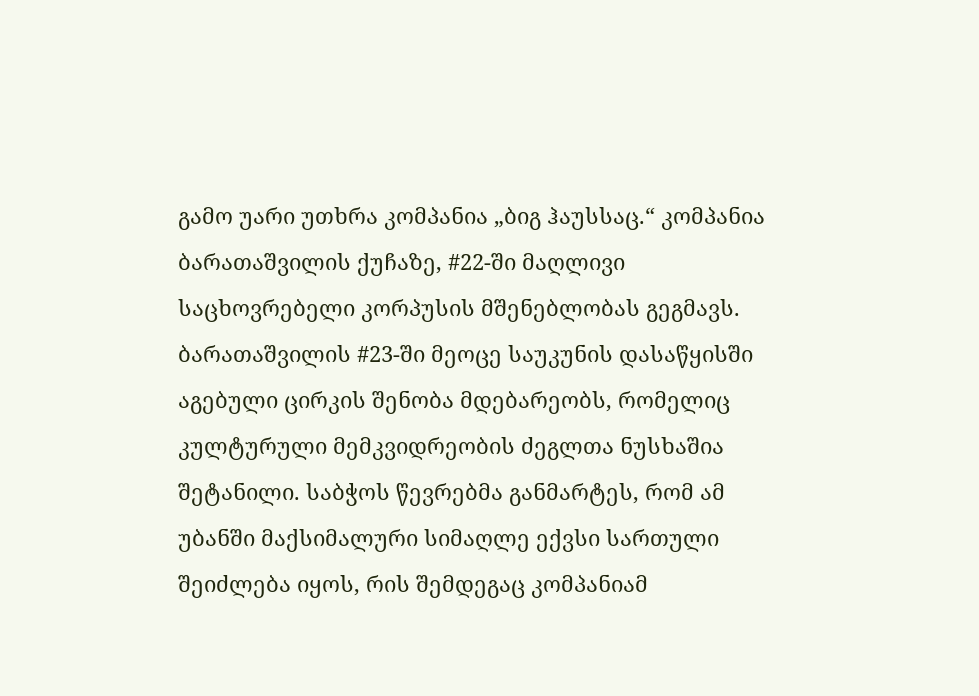გამო უარი უთხრა კომპანია „ბიგ ჰაუსსაც.“ კომპანია ბარათაშვილის ქუჩაზე, #22-ში მაღლივი საცხოვრებელი კორპუსის მშენებლობას გეგმავს. ბარათაშვილის #23-ში მეოცე საუკუნის დასაწყისში აგებული ცირკის შენობა მდებარეობს, რომელიც კულტურული მემკვიდრეობის ძეგლთა ნუსხაშია შეტანილი. საბჭოს წევრებმა განმარტეს, რომ ამ უბანში მაქსიმალური სიმაღლე ექვსი სართული შეიძლება იყოს, რის შემდეგაც კომპანიამ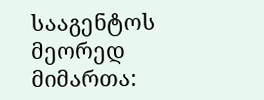სააგენტოს მეორედ მიმართა: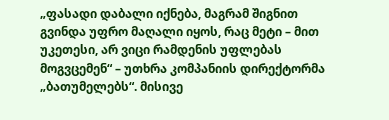„ფასადი დაბალი იქნება, მაგრამ შიგნით გვინდა უფრო მაღალი იყოს, რაც მეტი – მით უკეთესი, არ ვიცი რამდენის უფლებას მოგვცემენ“ – უთხრა კომპანიის დირექტორმა „ბათუმელებს“. მისივე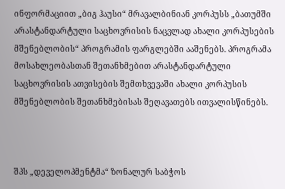ინფორმაციით „ბიგ ჰაუსი“ მრავალბინიან კორპუსს „ბათუმში არასტანდარტული საცხოვრისის ნაცვლად ახალი კორპუსების მშენებლობის“ პროგრამის ფარგლებში ააშენებს. პროგრამა მოსახლეობასთან შეთანხმებით არასტანდარტული საცხოვრისის ათვისების შემთხვევაში ახალი კორპუსის მშენებლობის შეთანხმებისას შეღავათებს ითვალისწინებს.



შპს „დეველოპმენტმა“ ზონალურ საბჭოს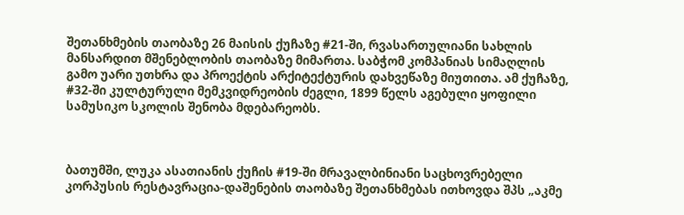შეთანხმების თაობაზე 26 მაისის ქუჩაზე #21-ში, რვასართულიანი სახლის მანსარდით მშენებლობის თაობაზე მიმართა. საბჭომ კომპანიას სიმაღლის გამო უარი უთხრა და პროექტის არქიტექტურის დახვეწაზე მიუთითა. ამ ქუჩაზე, #32-ში კულტურული მემკვიდრეობის ძეგლი, 1899 წელს აგებული ყოფილი სამუსიკო სკოლის შენობა მდებარეობს.



ბათუმში, ლუკა ასათიანის ქუჩის #19-ში მრავალბინიანი საცხოვრებელი კორპუსის რესტავრაცია-დაშენების თაობაზე შეთანხმებას ითხოვდა შპს „აკმე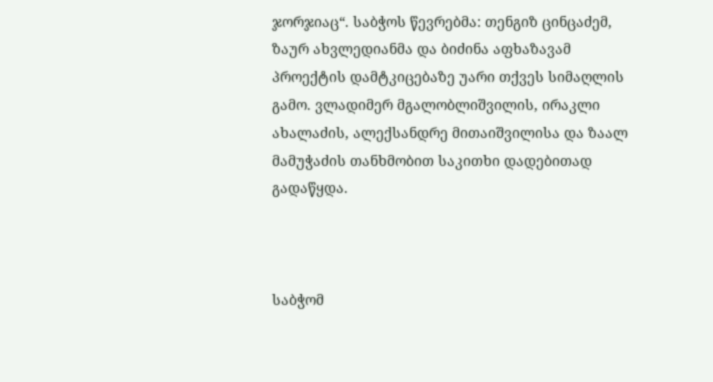ჯორჯიაც“. საბჭოს წევრებმა: თენგიზ ცინცაძემ, ზაურ ახვლედიანმა და ბიძინა აფხაზავამ პროექტის დამტკიცებაზე უარი თქვეს სიმაღლის გამო. ვლადიმერ მგალობლიშვილის, ირაკლი ახალაძის, ალექსანდრე მითაიშვილისა და ზაალ მამუჭაძის თანხმობით საკითხი დადებითად გადაწყდა.



საბჭომ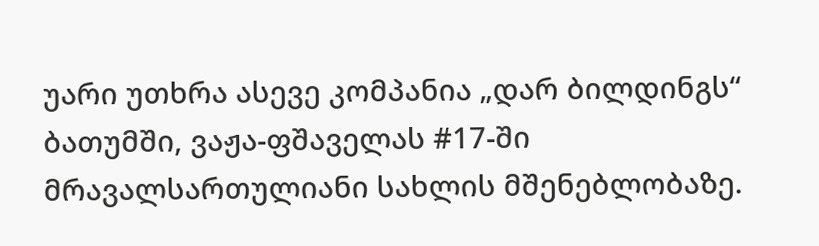უარი უთხრა ასევე კომპანია „დარ ბილდინგს“ ბათუმში, ვაჟა-ფშაველას #17-ში მრავალსართულიანი სახლის მშენებლობაზე.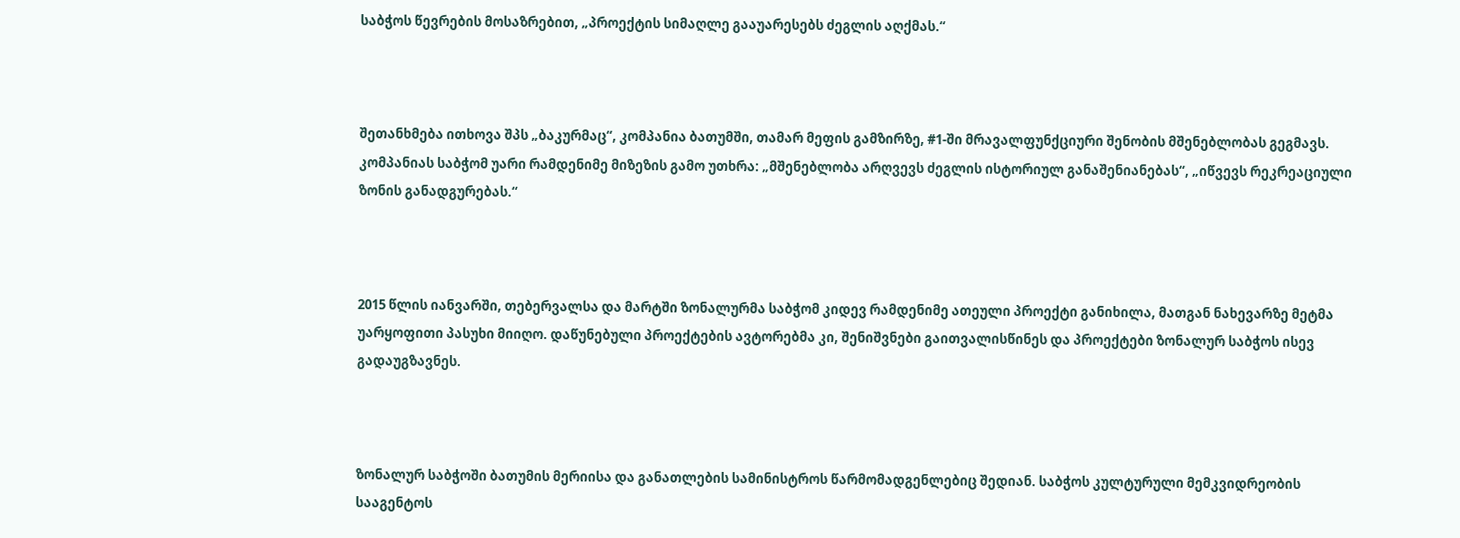საბჭოს წევრების მოსაზრებით, „პროექტის სიმაღლე გააუარესებს ძეგლის აღქმას.“



შეთანხმება ითხოვა შპს „ბაკურმაც“, კომპანია ბათუმში, თამარ მეფის გამზირზე, #1-ში მრავალფუნქციური შენობის მშენებლობას გეგმავს. კომპანიას საბჭომ უარი რამდენიმე მიზეზის გამო უთხრა: „მშენებლობა არღვევს ძეგლის ისტორიულ განაშენიანებას“, „იწვევს რეკრეაციული ზონის განადგურებას.“



2015 წლის იანვარში, თებერვალსა და მარტში ზონალურმა საბჭომ კიდევ რამდენიმე ათეული პროექტი განიხილა, მათგან ნახევარზე მეტმა უარყოფითი პასუხი მიიღო. დაწუნებული პროექტების ავტორებმა კი, შენიშვნები გაითვალისწინეს და პროექტები ზონალურ საბჭოს ისევ გადაუგზავნეს.



ზონალურ საბჭოში ბათუმის მერიისა და განათლების სამინისტროს წარმომადგენლებიც შედიან. საბჭოს კულტურული მემკვიდრეობის სააგენტოს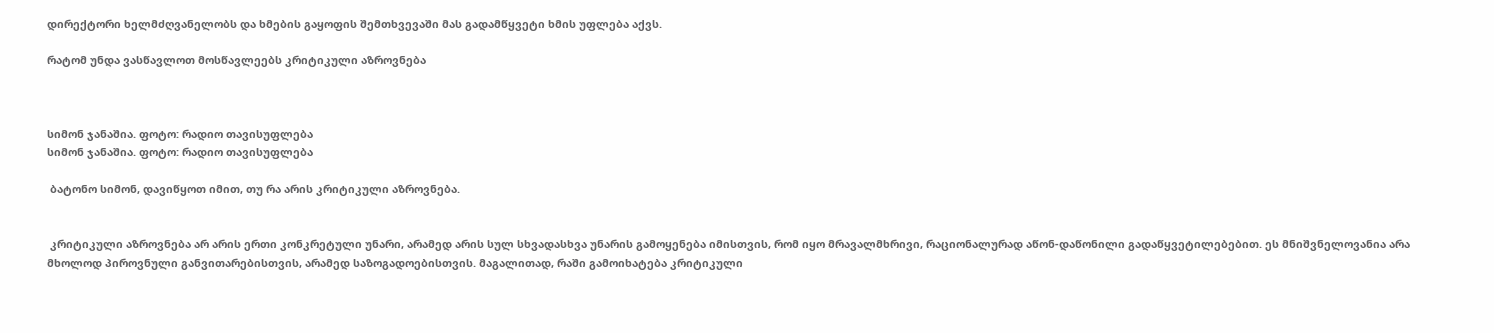დირექტორი ხელმძღვანელობს და ხმების გაყოფის შემთხვევაში მას გადამწყვეტი ხმის უფლება აქვს.

რატომ უნდა ვასწავლოთ მოსწავლეებს კრიტიკული აზროვნება



სიმონ ჯანაშია. ფოტო: რადიო თავისუფლება
სიმონ ჯანაშია. ფოტო: რადიო თავისუფლება

 ბატონო სიმონ, დავიწყოთ იმით, თუ რა არის კრიტიკული აზროვნება.


 კრიტიკული აზროვნება არ არის ერთი კონკრეტული უნარი, არამედ არის სულ სხვადასხვა უნარის გამოყენება იმისთვის, რომ იყო მრავალმხრივი, რაციონალურად აწონ-დაწონილი გადაწყვეტილებებით. ეს მნიშვნელოვანია არა მხოლოდ პიროვნული განვითარებისთვის, არამედ საზოგადოებისთვის. მაგალითად, რაში გამოიხატება კრიტიკული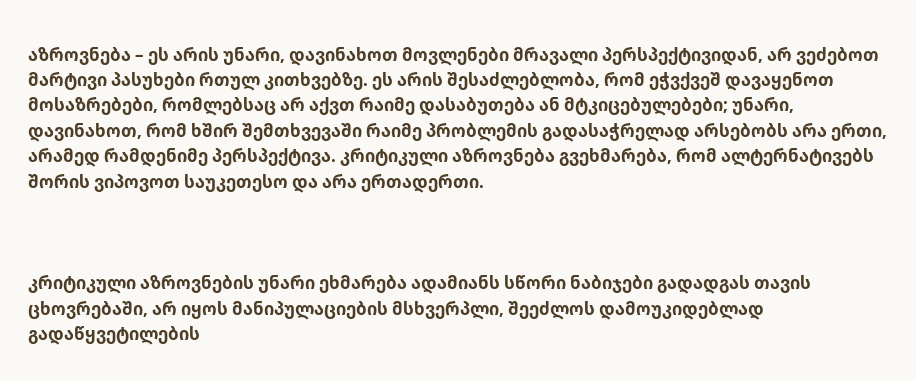აზროვნება – ეს არის უნარი, დავინახოთ მოვლენები მრავალი პერსპექტივიდან, არ ვეძებოთ მარტივი პასუხები რთულ კითხვებზე. ეს არის შესაძლებლობა, რომ ეჭვქვეშ დავაყენოთ მოსაზრებები, რომლებსაც არ აქვთ რაიმე დასაბუთება ან მტკიცებულებები; უნარი, დავინახოთ, რომ ხშირ შემთხვევაში რაიმე პრობლემის გადასაჭრელად არსებობს არა ერთი, არამედ რამდენიმე პერსპექტივა. კრიტიკული აზროვნება გვეხმარება, რომ ალტერნატივებს შორის ვიპოვოთ საუკეთესო და არა ერთადერთი.



კრიტიკული აზროვნების უნარი ეხმარება ადამიანს სწორი ნაბიჯები გადადგას თავის ცხოვრებაში, არ იყოს მანიპულაციების მსხვერპლი, შეეძლოს დამოუკიდებლად გადაწყვეტილების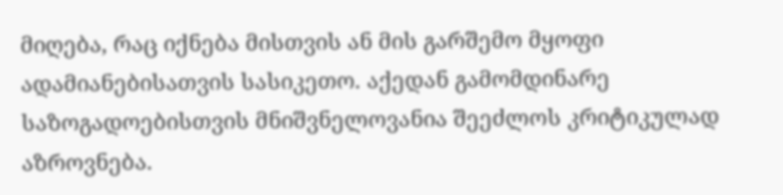მიღება, რაც იქნება მისთვის ან მის გარშემო მყოფი ადამიანებისათვის სასიკეთო. აქედან გამომდინარე საზოგადოებისთვის მნიშვნელოვანია შეეძლოს კრიტიკულად აზროვნება.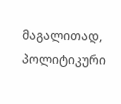მაგალითად, პოლიტიკური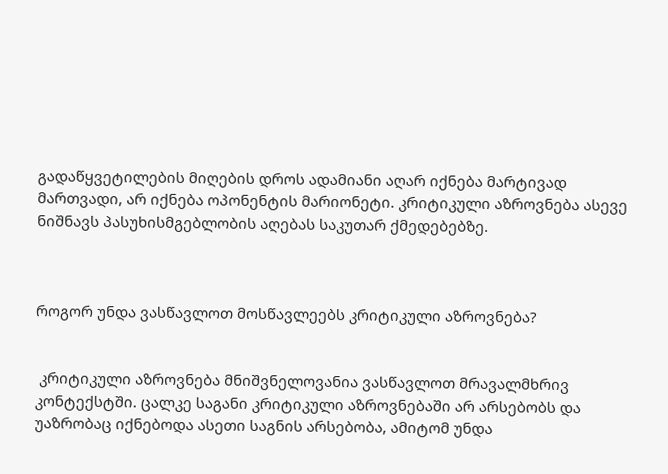გადაწყვეტილების მიღების დროს ადამიანი აღარ იქნება მარტივად მართვადი, არ იქნება ოპონენტის მარიონეტი. კრიტიკული აზროვნება ასევე ნიშნავს პასუხისმგებლობის აღებას საკუთარ ქმედებებზე.



როგორ უნდა ვასწავლოთ მოსწავლეებს კრიტიკული აზროვნება?


 კრიტიკული აზროვნება მნიშვნელოვანია ვასწავლოთ მრავალმხრივ კონტექსტში. ცალკე საგანი კრიტიკული აზროვნებაში არ არსებობს და უაზრობაც იქნებოდა ასეთი საგნის არსებობა, ამიტომ უნდა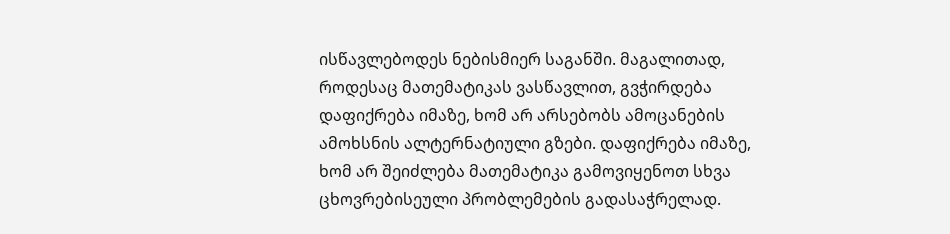ისწავლებოდეს ნებისმიერ საგანში. მაგალითად, როდესაც მათემატიკას ვასწავლით, გვჭირდება დაფიქრება იმაზე, ხომ არ არსებობს ამოცანების ამოხსნის ალტერნატიული გზები. დაფიქრება იმაზე, ხომ არ შეიძლება მათემატიკა გამოვიყენოთ სხვა ცხოვრებისეული პრობლემების გადასაჭრელად.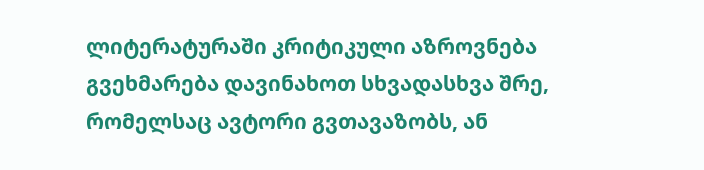ლიტერატურაში კრიტიკული აზროვნება გვეხმარება დავინახოთ სხვადასხვა შრე, რომელსაც ავტორი გვთავაზობს, ან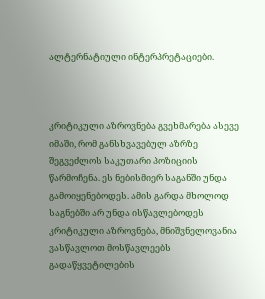ალტერნატიული ინტერპრეტაციები.



კრიტიკული აზროვნება გვეხმარება ასევე იმაში, რომ განსხვავებულ აზრზე შეგვეძლოს საკუთარი პოზიციის წარმოჩენა. ეს ნებისმიერ საგანში უნდა გამოიყენებოდეს. ამის გარდა მხოლოდ საგნებში არ უნდა ისწავლებოდეს კრიტიკული აზროვნება, მნიშვნელოვანია ვასწავლოთ მოსწავლეებს გადაწყვეტილების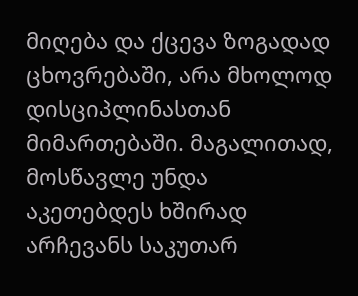მიღება და ქცევა ზოგადად ცხოვრებაში, არა მხოლოდ დისციპლინასთან მიმართებაში. მაგალითად, მოსწავლე უნდა აკეთებდეს ხშირად არჩევანს საკუთარ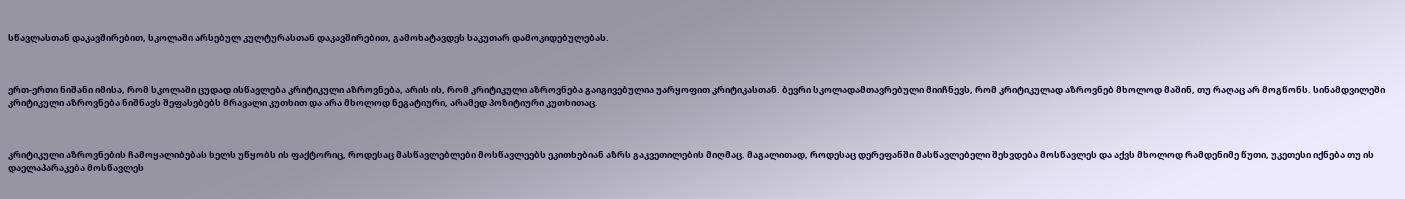სწავლასთან დაკავშირებით, სკოლაში არსებულ კულტურასთან დაკავშირებით, გამოხატავდეს საკუთარ დამოკიდებულებას.



ერთ-ერთი ნიშანი იმისა, რომ სკოლაში ცუდად ისწავლება კრიტიკული აზროვნება, არის ის, რომ კრიტიკული აზროვნება გაიგივებულია უარყოფით კრიტიკასთან. ბევრი სკოლადამთავრებული მიიჩნევს, რომ კრიტიკულად აზროვნებ მხოლოდ მაშინ, თუ რაღაც არ მოგწონს. სინამდვილეში კრიტიკული აზროვნება ნიშნავს შეფასებებს მრავალი კუთხით და არა მხოლოდ ნეგატიური, არამედ პოზიტიური კუთხითაც.



კრიტიკული აზროვნების ჩამოყალიბებას ხელს უწყობს ის ფაქტორიც, როდესაც მასწავლებლები მოსწავლეებს ეკითხებიან აზრს გაკვეთილების მიღმაც. მაგალითად, როდესაც დერეფანში მასწავლებელი შეხვდება მოსწავლეს და აქვს მხოლოდ რამდენიმე წუთი, უკეთესი იქნება თუ ის დაელაპარაკება მოსწავლეს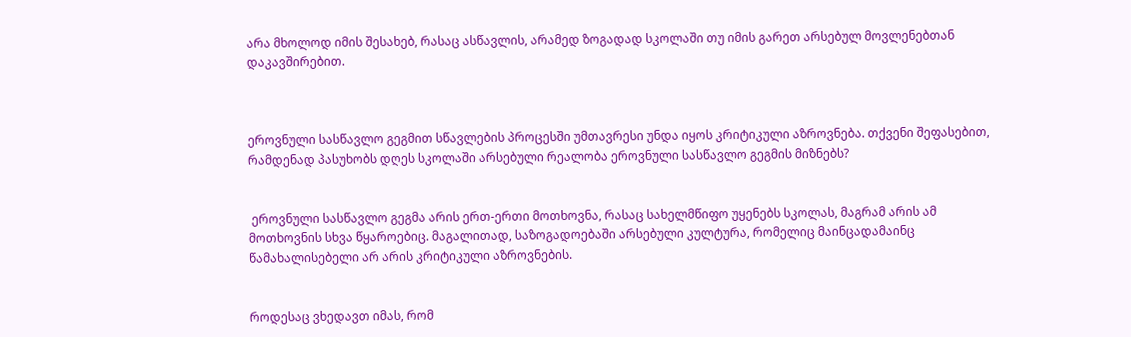არა მხოლოდ იმის შესახებ, რასაც ასწავლის, არამედ ზოგადად სკოლაში თუ იმის გარეთ არსებულ მოვლენებთან დაკავშირებით.



ეროვნული სასწავლო გეგმით სწავლების პროცესში უმთავრესი უნდა იყოს კრიტიკული აზროვნება. თქვენი შეფასებით, რამდენად პასუხობს დღეს სკოლაში არსებული რეალობა ეროვნული სასწავლო გეგმის მიზნებს?


 ეროვნული სასწავლო გეგმა არის ერთ-ერთი მოთხოვნა, რასაც სახელმწიფო უყენებს სკოლას, მაგრამ არის ამ მოთხოვნის სხვა წყაროებიც. მაგალითად, საზოგადოებაში არსებული კულტურა, რომელიც მაინცადამაინც წამახალისებელი არ არის კრიტიკული აზროვნების.


როდესაც ვხედავთ იმას, რომ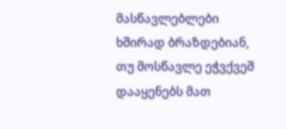მასწავლებლები ხშირად ბრაზდებიან, თუ მოსწავლე ეჭვქვეშ დააყენებს მათ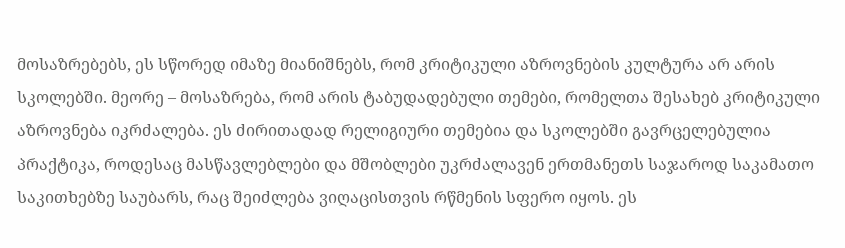მოსაზრებებს, ეს სწორედ იმაზე მიანიშნებს, რომ კრიტიკული აზროვნების კულტურა არ არის სკოლებში. მეორე – მოსაზრება, რომ არის ტაბუდადებული თემები, რომელთა შესახებ კრიტიკული აზროვნება იკრძალება. ეს ძირითადად რელიგიური თემებია და სკოლებში გავრცელებულია პრაქტიკა, როდესაც მასწავლებლები და მშობლები უკრძალავენ ერთმანეთს საჯაროდ საკამათო საკითხებზე საუბარს, რაც შეიძლება ვიღაცისთვის რწმენის სფერო იყოს. ეს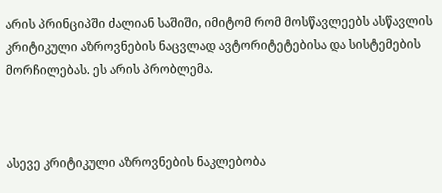არის პრინციპში ძალიან საშიში, იმიტომ რომ მოსწავლეებს ასწავლის კრიტიკული აზროვნების ნაცვლად ავტორიტეტებისა და სისტემების მორჩილებას. ეს არის პრობლემა.



ასევე კრიტიკული აზროვნების ნაკლებობა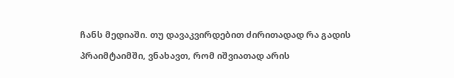ჩანს მედიაში. თუ დავაკვირდებით ძირითადად რა გადის პრაიმტაიმში, ვნახავთ, რომ იშვიათად არის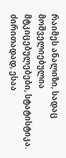რაიმეს ანალიზი, სადაც მოშველიებულია მტკიცებულებები, სტატისტიკა. ძირითადად, ესაა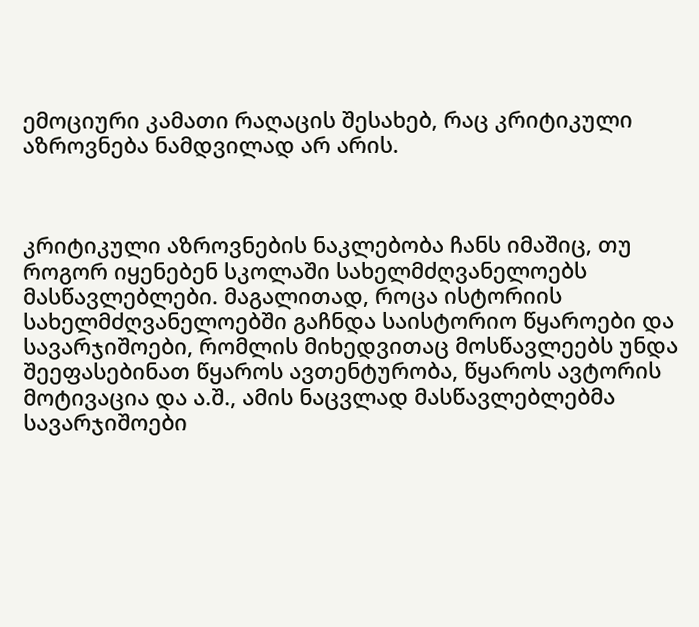ემოციური კამათი რაღაცის შესახებ, რაც კრიტიკული აზროვნება ნამდვილად არ არის.



კრიტიკული აზროვნების ნაკლებობა ჩანს იმაშიც, თუ როგორ იყენებენ სკოლაში სახელმძღვანელოებს მასწავლებლები. მაგალითად, როცა ისტორიის სახელმძღვანელოებში გაჩნდა საისტორიო წყაროები და სავარჯიშოები, რომლის მიხედვითაც მოსწავლეებს უნდა შეეფასებინათ წყაროს ავთენტურობა, წყაროს ავტორის მოტივაცია და ა.შ., ამის ნაცვლად მასწავლებლებმა სავარჯიშოები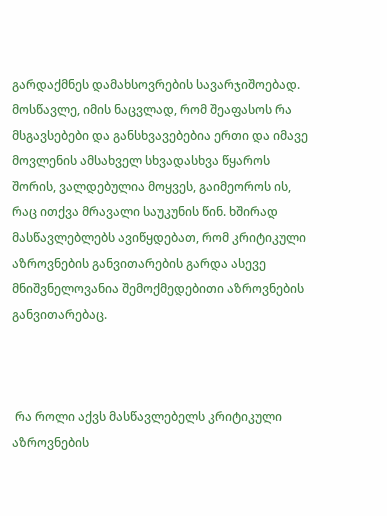გარდაქმნეს დამახსოვრების სავარჯიშოებად. მოსწავლე, იმის ნაცვლად, რომ შეაფასოს რა მსგავსებები და განსხვავებებია ერთი და იმავე მოვლენის ამსახველ სხვადასხვა წყაროს შორის, ვალდებულია მოყვეს, გაიმეოროს ის, რაც ითქვა მრავალი საუკუნის წინ. ხშირად მასწავლებლებს ავიწყდებათ, რომ კრიტიკული აზროვნების განვითარების გარდა ასევე მნიშვნელოვანია შემოქმედებითი აზროვნების განვითარებაც.



 რა როლი აქვს მასწავლებელს კრიტიკული აზროვნების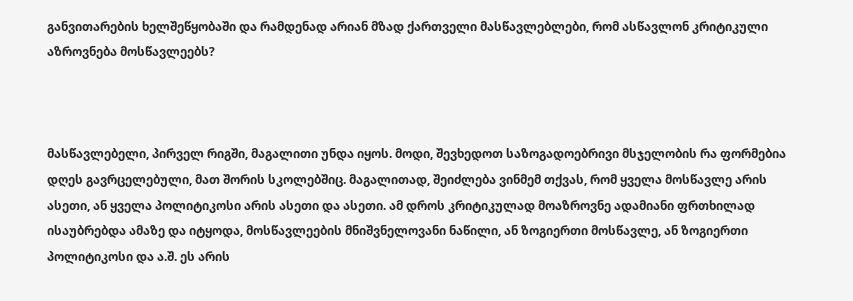განვითარების ხელშეწყობაში და რამდენად არიან მზად ქართველი მასწავლებლები, რომ ასწავლონ კრიტიკული აზროვნება მოსწავლეებს?



მასწავლებელი, პირველ რიგში, მაგალითი უნდა იყოს. მოდი, შევხედოთ საზოგადოებრივი მსჯელობის რა ფორმებია დღეს გავრცელებული, მათ შორის სკოლებშიც. მაგალითად, შეიძლება ვინმემ თქვას, რომ ყველა მოსწავლე არის ასეთი, ან ყველა პოლიტიკოსი არის ასეთი და ასეთი. ამ დროს კრიტიკულად მოაზროვნე ადამიანი ფრთხილად ისაუბრებდა ამაზე და იტყოდა, მოსწავლეების მნიშვნელოვანი ნაწილი, ან ზოგიერთი მოსწავლე, ან ზოგიერთი პოლიტიკოსი და ა.შ. ეს არის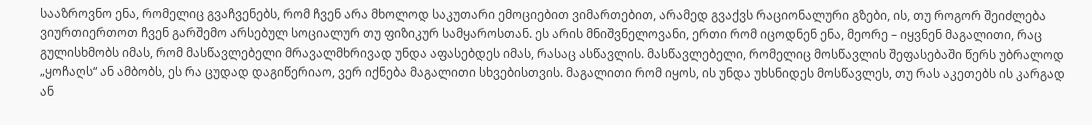სააზროვნო ენა, რომელიც გვაჩვენებს, რომ ჩვენ არა მხოლოდ საკუთარი ემოციებით ვიმართებით, არამედ გვაქვს რაციონალური გზები, ის, თუ როგორ შეიძლება ვიურთიერთოთ ჩვენ გარშემო არსებულ სოციალურ თუ ფიზიკურ სამყაროსთან. ეს არის მნიშვნელოვანი, ერთი რომ იცოდნენ ენა, მეორე – იყვნენ მაგალითი, რაც გულისხმობს იმას, რომ მასწავლებელი მრავალმხრივად უნდა აფასებდეს იმას, რასაც ასწავლის. მასწავლებელი, რომელიც მოსწავლის შეფასებაში წერს უბრალოდ „ყოჩაღს“ ან ამბობს, ეს რა ცუდად დაგიწერიაო, ვერ იქნება მაგალითი სხვებისთვის. მაგალითი რომ იყოს, ის უნდა უხსნიდეს მოსწავლეს, თუ რას აკეთებს ის კარგად ან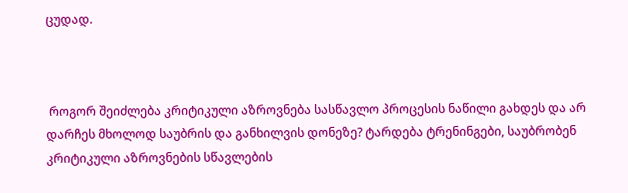ცუდად.



 როგორ შეიძლება კრიტიკული აზროვნება სასწავლო პროცესის ნაწილი გახდეს და არ დარჩეს მხოლოდ საუბრის და განხილვის დონეზე? ტარდება ტრენინგები, საუბრობენ კრიტიკული აზროვნების სწავლების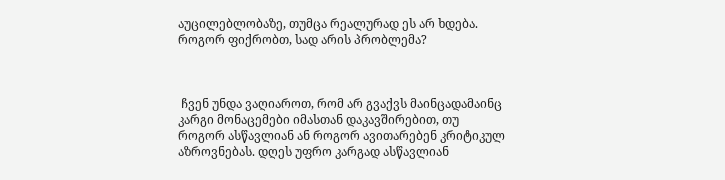აუცილებლობაზე, თუმცა რეალურად ეს არ ხდება. როგორ ფიქრობთ, სად არის პრობლემა?



 ჩვენ უნდა ვაღიაროთ, რომ არ გვაქვს მაინცადამაინც კარგი მონაცემები იმასთან დაკავშირებით, თუ როგორ ასწავლიან ან როგორ ავითარებენ კრიტიკულ აზროვნებას. დღეს უფრო კარგად ასწავლიან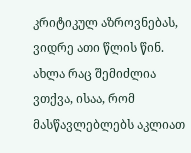კრიტიკულ აზროვნებას, ვიდრე ათი წლის წინ. ახლა რაც შემიძლია ვთქვა, ისაა, რომ მასწავლებლებს აკლიათ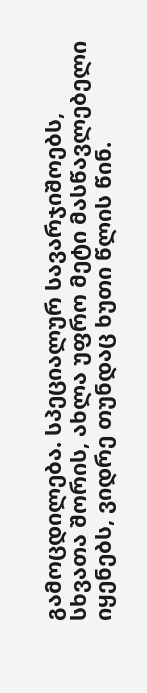გამოცდილება. სპეციალურ სავარჯიშოებს, სხვათა შორის, ახლა უფრო მეტი მასწავლებელი იყენებს, ვიდრე თუნდაც ხუთი წლის წინ.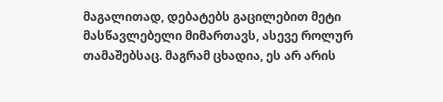მაგალითად, დებატებს გაცილებით მეტი მასწავლებელი მიმართავს, ასევე როლურ თამაშებსაც. მაგრამ ცხადია, ეს არ არის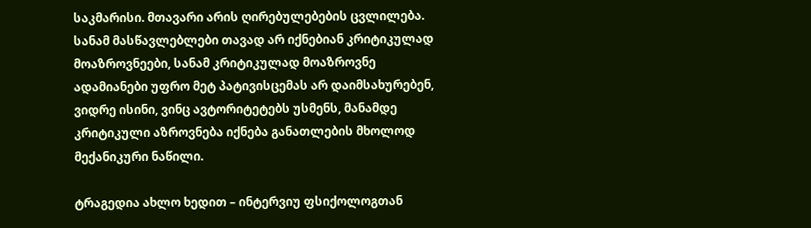საკმარისი. მთავარი არის ღირებულებების ცვლილება. სანამ მასწავლებლები თავად არ იქნებიან კრიტიკულად მოაზროვნეები, სანამ კრიტიკულად მოაზროვნე ადამიანები უფრო მეტ პატივისცემას არ დაიმსახურებენ, ვიდრე ისინი, ვინც ავტორიტეტებს უსმენს, მანამდე კრიტიკული აზროვნება იქნება განათლების მხოლოდ მექანიკური ნაწილი.

ტრაგედია ახლო ხედით – ინტერვიუ ფსიქოლოგთან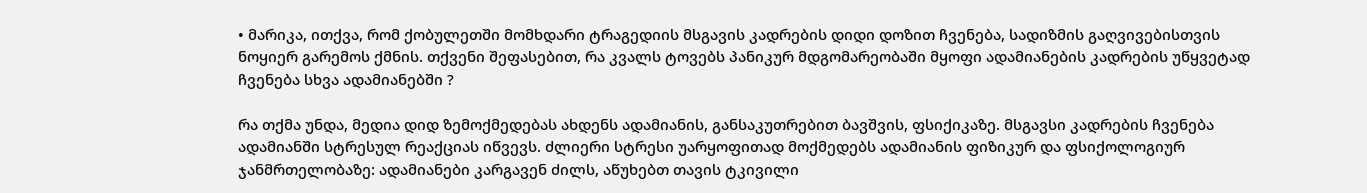• მარიკა, ითქვა, რომ ქობულეთში მომხდარი ტრაგედიის მსგავის კადრების დიდი დოზით ჩვენება, სადიზმის გაღვივებისთვის ნოყიერ გარემოს ქმნის. თქვენი შეფასებით, რა კვალს ტოვებს პანიკურ მდგომარეობაში მყოფი ადამიანების კადრების უწყვეტად ჩვენება სხვა ადამიანებში ?

რა თქმა უნდა, მედია დიდ ზემოქმედებას ახდენს ადამიანის, განსაკუთრებით ბავშვის, ფსიქიკაზე. მსგავსი კადრების ჩვენება ადამიანში სტრესულ რეაქციას იწვევს. ძლიერი სტრესი უარყოფითად მოქმედებს ადამიანის ფიზიკურ და ფსიქოლოგიურ ჯანმრთელობაზე: ადამიანები კარგავენ ძილს, აწუხებთ თავის ტკივილი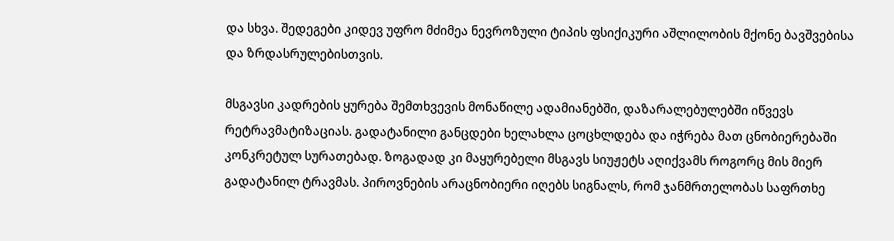და სხვა. შედეგები კიდევ უფრო მძიმეა ნევროზული ტიპის ფსიქიკური აშლილობის მქონე ბავშვებისა და ზრდასრულებისთვის.

მსგავსი კადრების ყურება შემთხვევის მონაწილე ადამიანებში, დაზარალებულებში იწვევს  რეტრავმატიზაციას. გადატანილი განცდები ხელახლა ცოცხლდება და იჭრება მათ ცნობიერებაში კონკრეტულ სურათებად. ზოგადად კი მაყურებელი მსგავს სიუჟეტს აღიქვამს როგორც მის მიერ გადატანილ ტრავმას. პიროვნების არაცნობიერი იღებს სიგნალს, რომ ჯანმრთელობას საფრთხე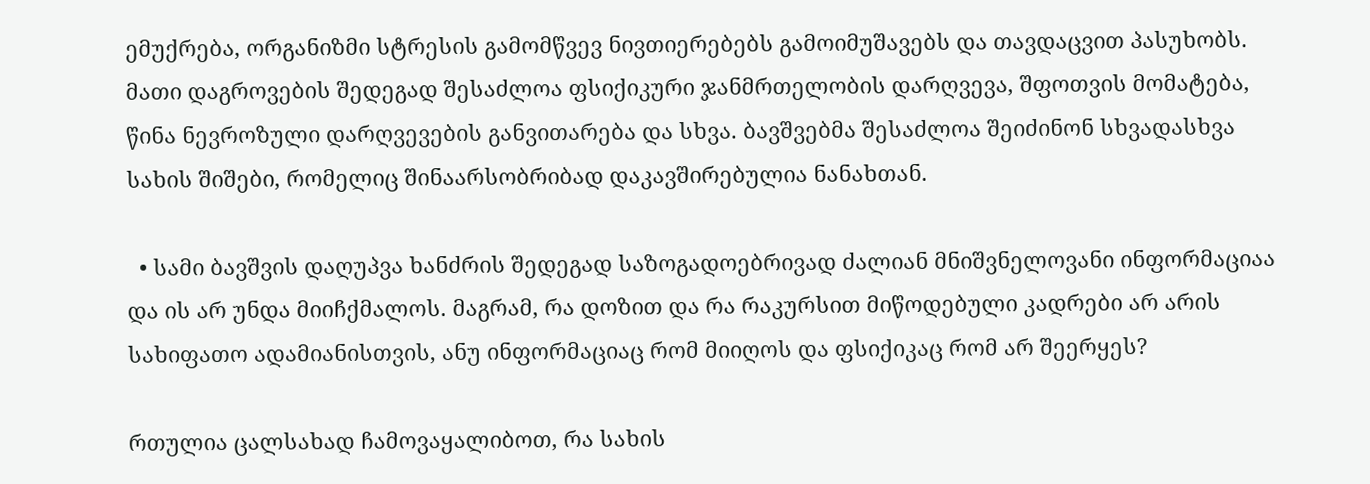ემუქრება, ორგანიზმი სტრესის გამომწვევ ნივთიერებებს გამოიმუშავებს და თავდაცვით პასუხობს. მათი დაგროვების შედეგად შესაძლოა ფსიქიკური ჯანმრთელობის დარღვევა, შფოთვის მომატება, წინა ნევროზული დარღვევების განვითარება და სხვა. ბავშვებმა შესაძლოა შეიძინონ სხვადასხვა სახის შიშები, რომელიც შინაარსობრიბად დაკავშირებულია ნანახთან.

  • სამი ბავშვის დაღუპვა ხანძრის შედეგად საზოგადოებრივად ძალიან მნიშვნელოვანი ინფორმაციაა და ის არ უნდა მიიჩქმალოს. მაგრამ, რა დოზით და რა რაკურსით მიწოდებული კადრები არ არის სახიფათო ადამიანისთვის, ანუ ინფორმაციაც რომ მიიღოს და ფსიქიკაც რომ არ შეერყეს?

რთულია ცალსახად ჩამოვაყალიბოთ, რა სახის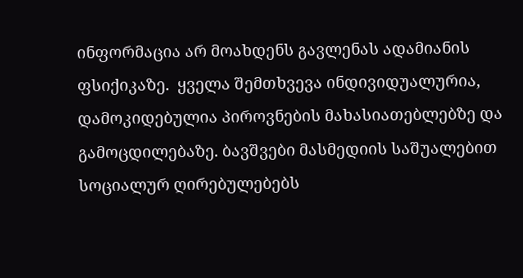ინფორმაცია არ მოახდენს გავლენას ადამიანის ფსიქიკაზე.  ყველა შემთხვევა ინდივიდუალურია, დამოკიდებულია პიროვნების მახასიათებლებზე და გამოცდილებაზე. ბავშვები მასმედიის საშუალებით სოციალურ ღირებულებებს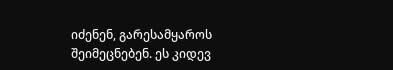იძენენ, გარესამყაროს შეიმეცნებენ. ეს კიდევ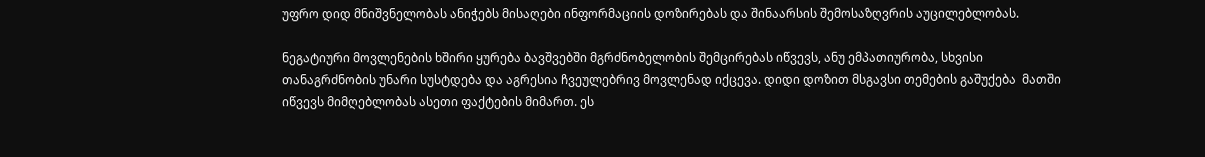უფრო დიდ მნიშვნელობას ანიჭებს მისაღები ინფორმაციის დოზირებას და შინაარსის შემოსაზღვრის აუცილებლობას.

ნეგატიური მოვლენების ხშირი ყურება ბავშვებში მგრძნობელობის შემცირებას იწვევს, ანუ ემპათიურობა, სხვისი თანაგრძნობის უნარი სუსტდება და აგრესია ჩვეულებრივ მოვლენად იქცევა. დიდი დოზით მსგავსი თემების გაშუქება  მათში იწვევს მიმღებლობას ასეთი ფაქტების მიმართ. ეს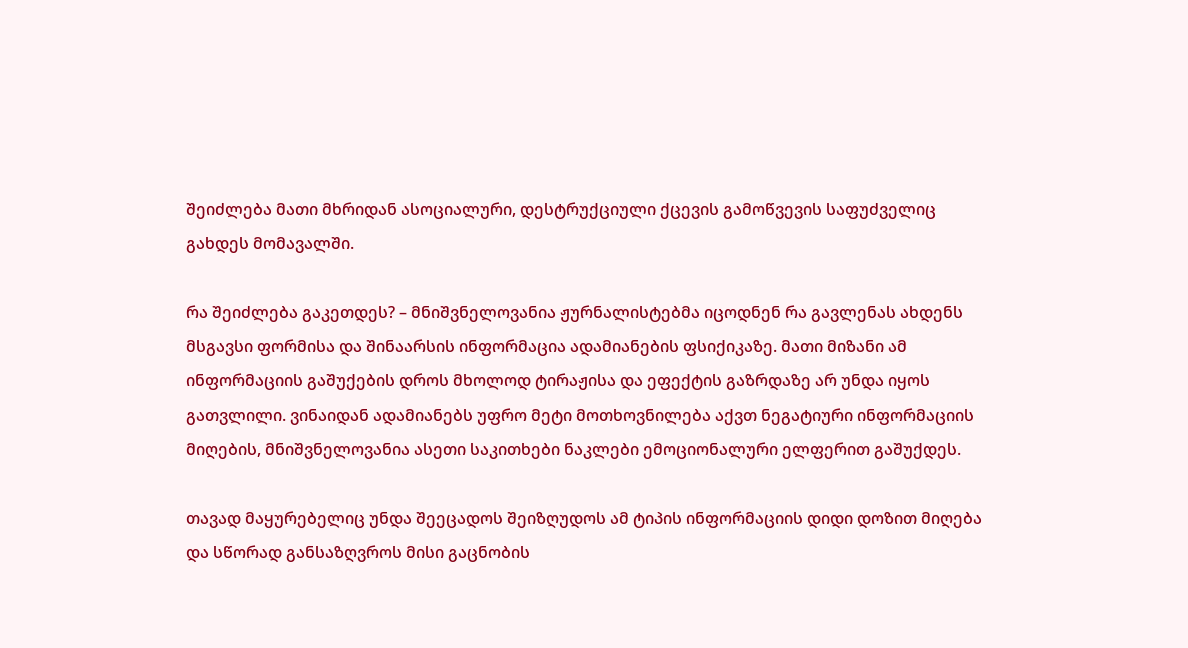შეიძლება მათი მხრიდან ასოციალური, დესტრუქციული ქცევის გამოწვევის საფუძველიც გახდეს მომავალში.

რა შეიძლება გაკეთდეს? – მნიშვნელოვანია ჟურნალისტებმა იცოდნენ რა გავლენას ახდენს მსგავსი ფორმისა და შინაარსის ინფორმაცია ადამიანების ფსიქიკაზე. მათი მიზანი ამ ინფორმაციის გაშუქების დროს მხოლოდ ტირაჟისა და ეფექტის გაზრდაზე არ უნდა იყოს გათვლილი. ვინაიდან ადამიანებს უფრო მეტი მოთხოვნილება აქვთ ნეგატიური ინფორმაციის მიღების, მნიშვნელოვანია ასეთი საკითხები ნაკლები ემოციონალური ელფერით გაშუქდეს.

თავად მაყურებელიც უნდა შეეცადოს შეიზღუდოს ამ ტიპის ინფორმაციის დიდი დოზით მიღება და სწორად განსაზღვროს მისი გაცნობის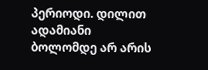პერიოდი. დილით ადამიანი ბოლომდე არ არის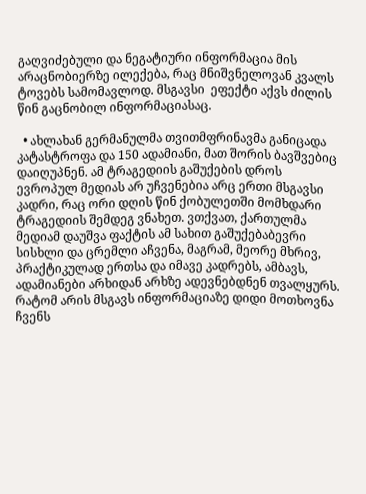გაღვიძებული და ნეგატიური ინფორმაცია მის არაცნობიერზე ილექება, რაც მნიშვნელოვან კვალს ტოვებს სამომავლოდ. მსგავსი  ეფექტი აქვს ძილის წინ გაცნობილ ინფორმაციასაც.

  • ახლახან გერმანულმა თვითმფრინავმა განიცადა კატასტროფა და 150 ადამიანი, მათ შორის ბავშვებიც დაიღუპნენ. ამ ტრაგედიის გაშუქების დროს ევროპულ მედიას არ უჩვენებია არც ერთი მსგავსი კადრი, რაც ორი დღის წინ ქობულეთში მომხდარი ტრაგედიის შემდეგ ვნახეთ. ვთქვათ, ქართულმა მედიამ დაუშვა ფაქტის ამ სახით გაშუქებაბევრი სისხლი და ცრემლი აჩვენა, მაგრამ, მეორე მხრივ, პრაქტიკულად ერთსა და იმავე კადრებს, ამბავს, ადამიანები არხიდან არხზე ადევნებდნენ თვალყურს. რატომ არის მსგავს ინფორმაციაზე დიდი მოთხოვნა ჩვენს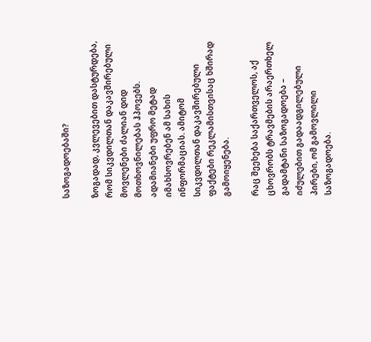საზოგადოებაში?

ზოგადად, კვლევებით დასტურდება, რომ სიკვდილთან დაკავშირებული მოვლენები ძალიან დიდ მოთხოვნილებას ჰპოვებს. ადამიანები უფრო მეტად იმახსოვრებენ ამ სახის ინფორმაციას. ამიტომ სიკვდილთან დაკავშირებული ფაქტები რეკლამისთვისაც ხშირად გამოიყენება.

რაც შეეხება საქართველოს, აქ ცხოვრობს ტრავმების არაერთხელ გადამტანი საზოგადოება – იძულებით გადაადგილებული პირები, ომ გამოვლილი საზოგადოება.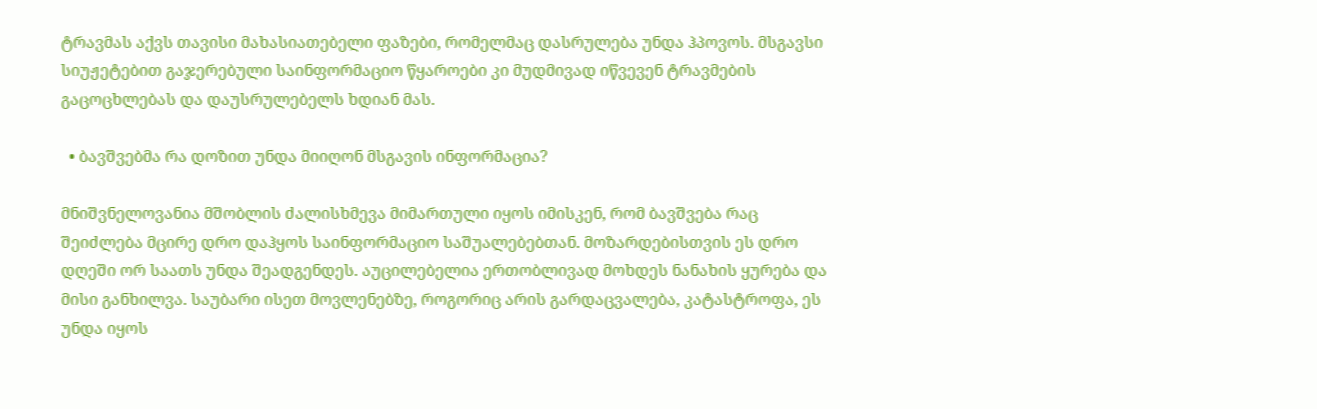ტრავმას აქვს თავისი მახასიათებელი ფაზები, რომელმაც დასრულება უნდა ჰპოვოს. მსგავსი სიუჟეტებით გაჯერებული საინფორმაციო წყაროები კი მუდმივად იწვევენ ტრავმების გაცოცხლებას და დაუსრულებელს ხდიან მას.

  • ბავშვებმა რა დოზით უნდა მიიღონ მსგავის ინფორმაცია?

მნიშვნელოვანია მშობლის ძალისხმევა მიმართული იყოს იმისკენ, რომ ბავშვება რაც შეიძლება მცირე დრო დაჰყოს საინფორმაციო საშუალებებთან. მოზარდებისთვის ეს დრო დღეში ორ საათს უნდა შეადგენდეს. აუცილებელია ერთობლივად მოხდეს ნანახის ყურება და მისი განხილვა. საუბარი ისეთ მოვლენებზე, როგორიც არის გარდაცვალება, კატასტროფა, ეს უნდა იყოს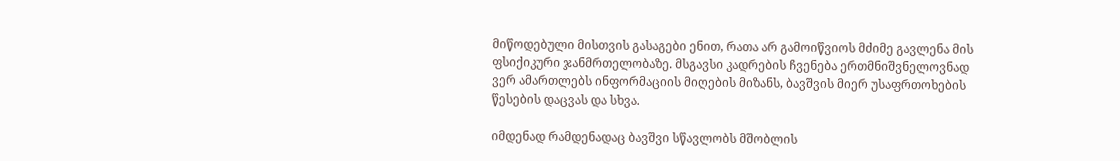მიწოდებული მისთვის გასაგები ენით, რათა არ გამოიწვიოს მძიმე გავლენა მის ფსიქიკური ჯანმრთელობაზე. მსგავსი კადრების ჩვენება ერთმნიშვნელოვნად ვერ ამართლებს ინფორმაციის მიღების მიზანს, ბავშვის მიერ უსაფრთოხების წესების დაცვას და სხვა.

იმდენად რამდენადაც ბავშვი სწავლობს მშობლის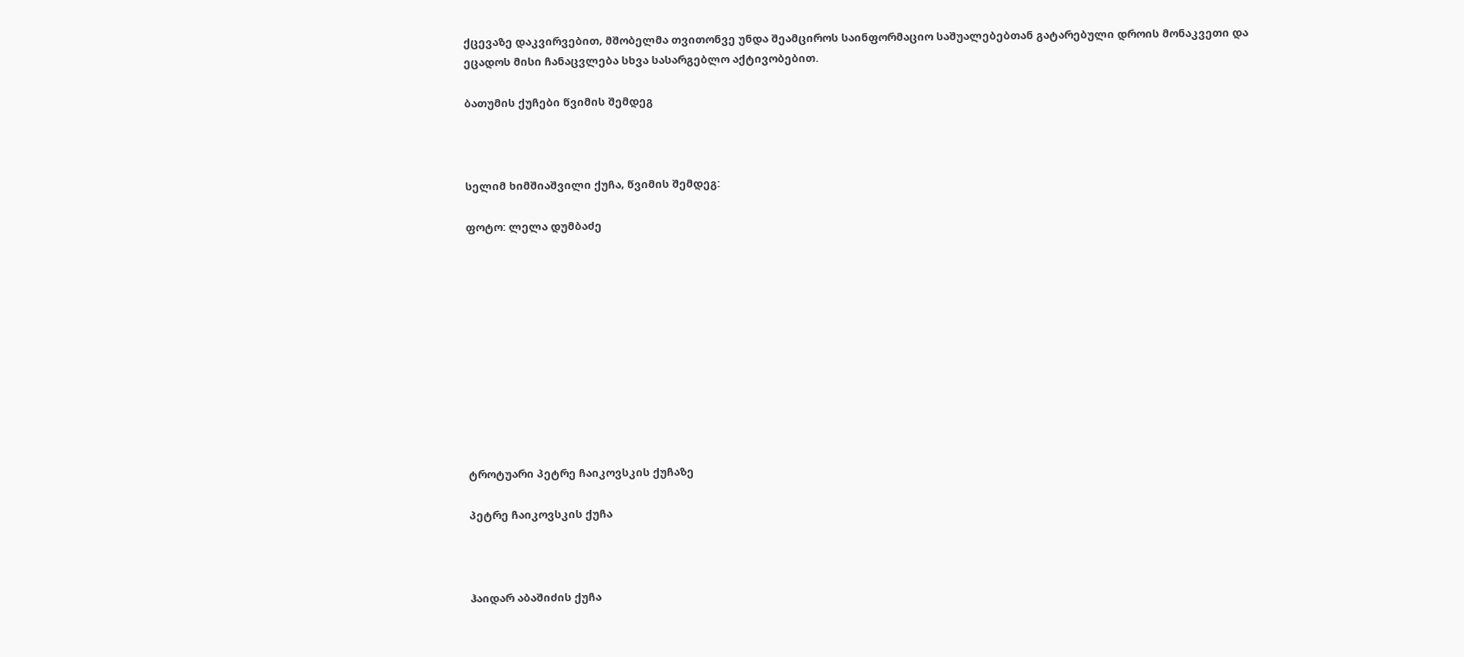ქცევაზე დაკვირვებით, მშობელმა თვითონვე უნდა შეამციროს საინფორმაციო საშუალებებთან გატარებული დროის მონაკვეთი და ეცადოს მისი ჩანაცვლება სხვა სასარგებლო აქტივობებით.

ბათუმის ქუჩები წვიმის შემდეგ



სელიმ ხიმშიაშვილი ქუჩა, წვიმის შემდეგ:

ფოტო: ლელა დუმბაძე











ტროტუარი პეტრე ჩაიკოვსკის ქუჩაზე

პეტრე ჩაიკოვსკის ქუჩა



ჰაიდარ აბაშიძის ქუჩა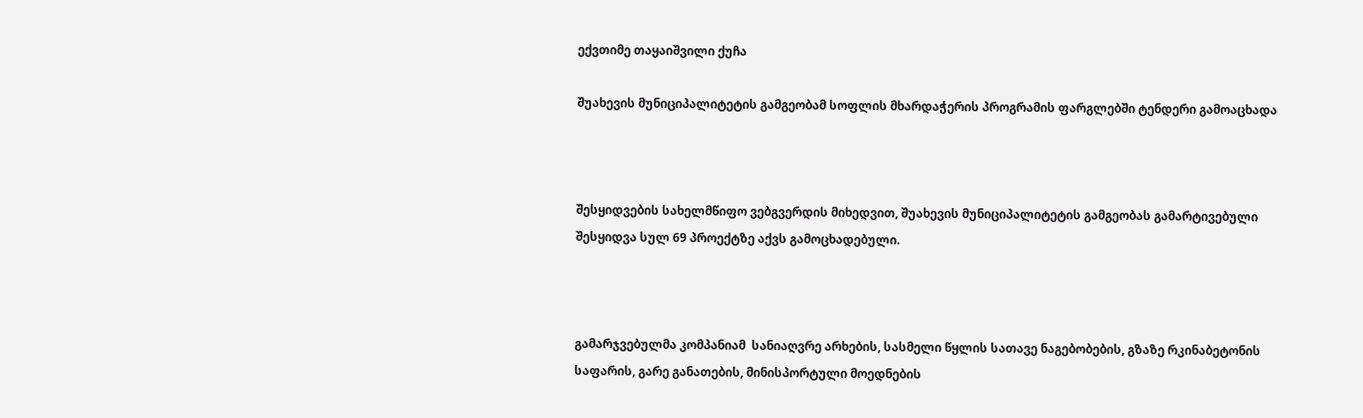ექვთიმე თაყაიშვილი ქუჩა

შუახევის მუნიციპალიტეტის გამგეობამ სოფლის მხარდაჭერის პროგრამის ფარგლებში ტენდერი გამოაცხადა



შესყიდვების სახელმწიფო ვებგვერდის მიხედვით, შუახევის მუნიციპალიტეტის გამგეობას გამარტივებული შესყიდვა სულ 69 პროექტზე აქვს გამოცხადებული.



გამარჯვებულმა კომპანიამ  სანიაღვრე არხების, სასმელი წყლის სათავე ნაგებობების, გზაზე რკინაბეტონის საფარის, გარე განათების, მინისპორტული მოედნების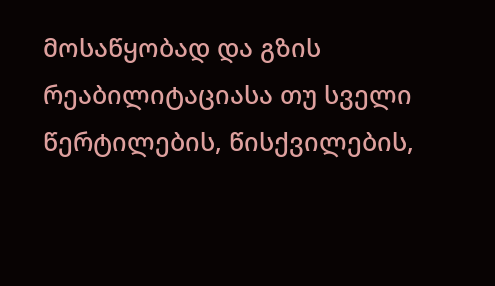მოსაწყობად და გზის რეაბილიტაციასა თუ სველი წერტილების, წისქვილების,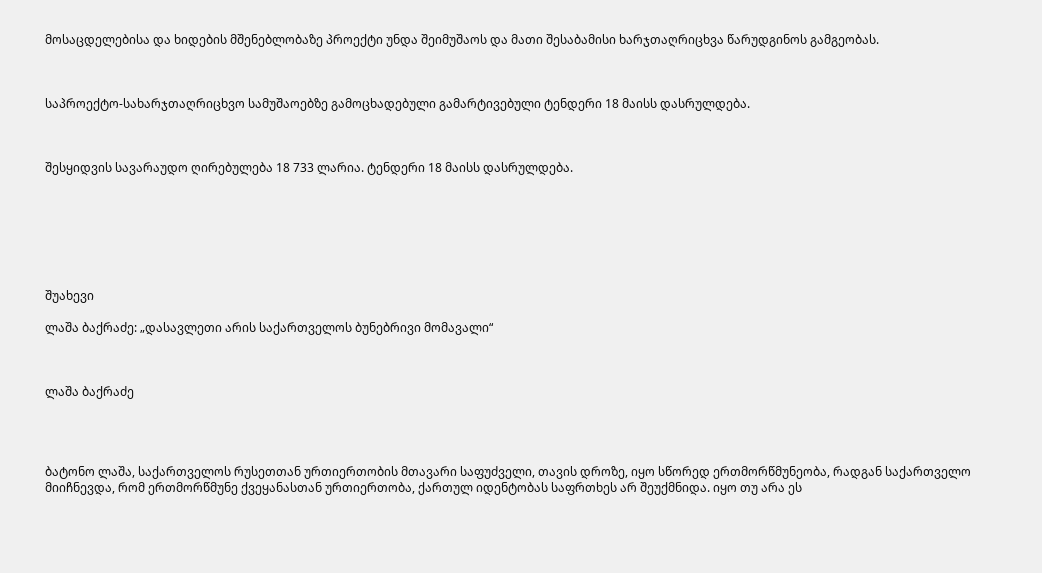მოსაცდელებისა და ხიდების მშენებლობაზე პროექტი უნდა შეიმუშაოს და მათი შესაბამისი ხარჯთაღრიცხვა წარუდგინოს გამგეობას.



საპროექტო-სახარჯთაღრიცხვო სამუშაოებზე გამოცხადებული გამარტივებული ტენდერი 18 მაისს დასრულდება.



შესყიდვის სავარაუდო ღირებულება 18 733 ლარია. ტენდერი 18 მაისს დასრულდება.







შუახევი

ლაშა ბაქრაძე: „დასავლეთი არის საქართველოს ბუნებრივი მომავალი“



ლაშა ბაქრაძე




ბატონო ლაშა, საქართველოს რუსეთთან ურთიერთობის მთავარი საფუძველი, თავის დროზე, იყო სწორედ ერთმორწმუნეობა, რადგან საქართველო მიიჩნევდა, რომ ერთმორწმუნე ქვეყანასთან ურთიერთობა, ქართულ იდენტობას საფრთხეს არ შეუქმნიდა. იყო თუ არა ეს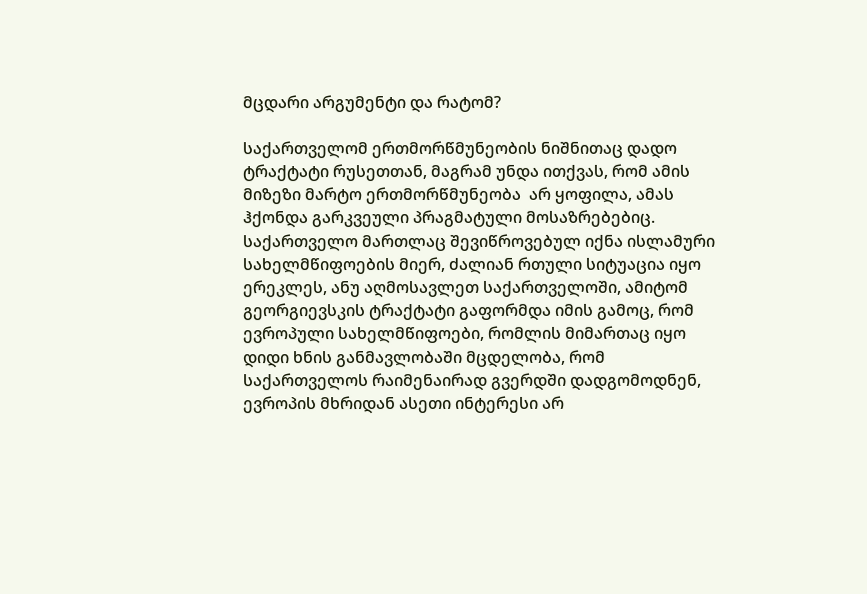მცდარი არგუმენტი და რატომ?

საქართველომ ერთმორწმუნეობის ნიშნითაც დადო ტრაქტატი რუსეთთან, მაგრამ უნდა ითქვას, რომ ამის მიზეზი მარტო ერთმორწმუნეობა  არ ყოფილა, ამას ჰქონდა გარკვეული პრაგმატული მოსაზრებებიც. საქართველო მართლაც შევიწროვებულ იქნა ისლამური სახელმწიფოების მიერ, ძალიან რთული სიტუაცია იყო ერეკლეს, ანუ აღმოსავლეთ საქართველოში, ამიტომ გეორგიევსკის ტრაქტატი გაფორმდა იმის გამოც, რომ ევროპული სახელმწიფოები, რომლის მიმართაც იყო დიდი ხნის განმავლობაში მცდელობა, რომ საქართველოს რაიმენაირად გვერდში დადგომოდნენ, ევროპის მხრიდან ასეთი ინტერესი არ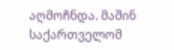აღმოჩნდა. მაშინ საქართველომ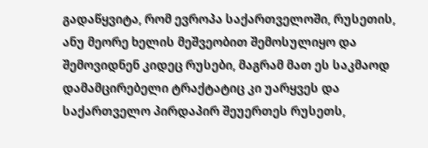გადაწყვიტა, რომ ევროპა საქართველოში, რუსეთის, ანუ მეორე ხელის მეშვეობით შემოსულიყო და შემოვიდნენ კიდეც რუსები, მაგრამ მათ ეს საკმაოდ დამამცირებელი ტრაქტატიც კი უარყვეს და საქართველო პირდაპირ შეუერთეს რუსეთს,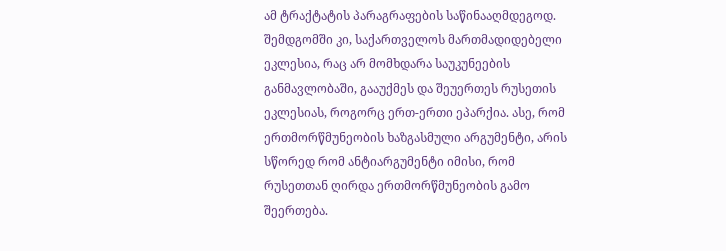ამ ტრაქტატის პარაგრაფების საწინააღმდეგოდ. შემდგომში კი, საქართველოს მართმადიდებელი ეკლესია, რაც არ მომხდარა საუკუნეების განმავლობაში, გააუქმეს და შეუერთეს რუსეთის ეკლესიას, როგორც ერთ-ერთი ეპარქია. ასე, რომ ერთმორწმუნეობის ხაზგასმული არგუმენტი, არის სწორედ რომ ანტიარგუმენტი იმისი, რომ რუსეთთან ღირდა ერთმორწმუნეობის გამო შეერთება.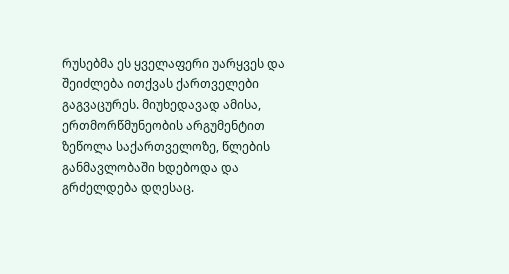რუსებმა ეს ყველაფერი უარყვეს და შეიძლება ითქვას ქართველები გაგვაცურეს. მიუხედავად ამისა, ერთმორწმუნეობის არგუმენტით ზეწოლა საქართველოზე, წლების განმავლობაში ხდებოდა და გრძელდება დღესაც.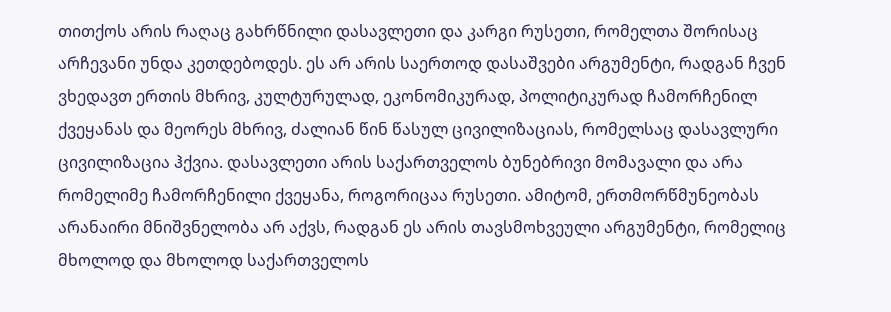თითქოს არის რაღაც გახრწნილი დასავლეთი და კარგი რუსეთი, რომელთა შორისაც არჩევანი უნდა კეთდებოდეს. ეს არ არის საერთოდ დასაშვები არგუმენტი, რადგან ჩვენ ვხედავთ ერთის მხრივ, კულტურულად, ეკონომიკურად, პოლიტიკურად ჩამორჩენილ ქვეყანას და მეორეს მხრივ, ძალიან წინ წასულ ცივილიზაციას, რომელსაც დასავლური ცივილიზაცია ჰქვია. დასავლეთი არის საქართველოს ბუნებრივი მომავალი და არა რომელიმე ჩამორჩენილი ქვეყანა, როგორიცაა რუსეთი. ამიტომ, ერთმორწმუნეობას არანაირი მნიშვნელობა არ აქვს, რადგან ეს არის თავსმოხვეული არგუმენტი, რომელიც მხოლოდ და მხოლოდ საქართველოს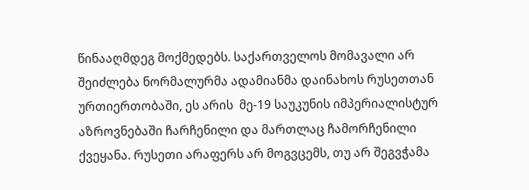წინააღმდეგ მოქმედებს. საქართველოს მომავალი არ შეიძლება ნორმალურმა ადამიანმა დაინახოს რუსეთთან ურთიერთობაში, ეს არის  მე-19 საუკუნის იმპერიალისტურ აზროვნებაში ჩარჩენილი და მართლაც ჩამორჩენილი ქვეყანა. რუსეთი არაფერს არ მოგვცემს, თუ არ შეგვჭამა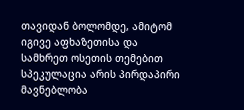თავიდან ბოლომდე, ამიტომ იგივე აფხაზეთისა და სამხრეთ ოსეთის თემებით სპეკულაცია არის პირდაპირი მავნებლობა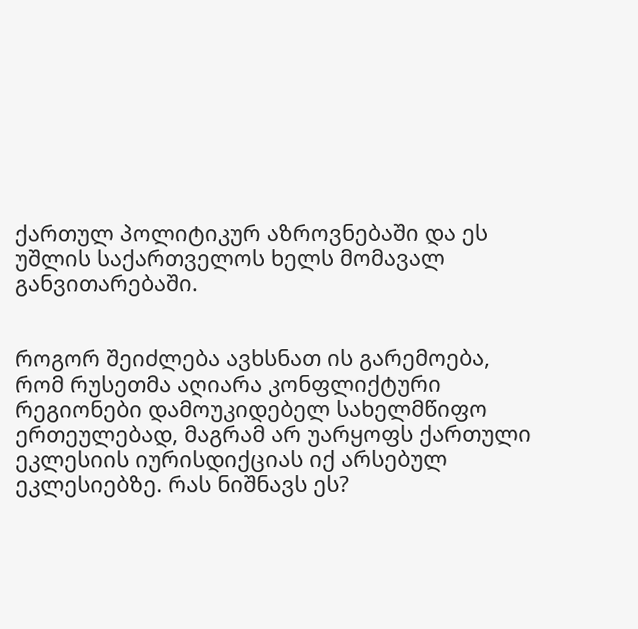ქართულ პოლიტიკურ აზროვნებაში და ეს უშლის საქართველოს ხელს მომავალ განვითარებაში.


როგორ შეიძლება ავხსნათ ის გარემოება, რომ რუსეთმა აღიარა კონფლიქტური რეგიონები დამოუკიდებელ სახელმწიფო ერთეულებად, მაგრამ არ უარყოფს ქართული ეკლესიის იურისდიქციას იქ არსებულ ეკლესიებზე. რას ნიშნავს ეს?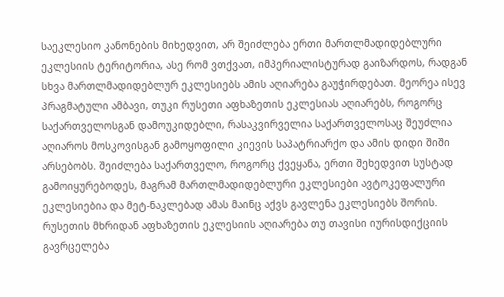საეკლესიო კანონების მიხედვით, არ შეიძლება ერთი მართლმადიდებლური ეკლესიის ტერიტორია, ასე რომ ვთქვათ, იმპერიალისტურად გაიზარდოს, რადგან სხვა მართლმადიდებლურ ეკლესიებს ამის აღიარება გაუჭირდებათ. მეორეა ისევ პრაგმატული ამბავი, თუკი რუსეთი აფხაზეთის ეკლესიას აღიარებს, როგორც საქართველოსგან დამოუკიდებლი, რასაკვირველია საქართველოსაც შეუძლია აღიაროს მოსკოვისგან გამოყოფილი კიევის საპატრიარქო და ამის დიდი შიში არსებობს. შეიძლება საქართველო, როგორც ქვეყანა, ერთი შეხედვით სუსტად გამოიყურებოდეს, მაგრამ მართლმადიდებლური ეკლესიები ავტოკეფალური ეკლესიებია და მეტ-ნაკლებად ამას მაინც აქვს გავლენა ეკლესიებს შორის. რუსეთის მხრიდან აფხაზეთის ეკლესიის აღიარება თუ თავისი იურისდიქციის გავრცელება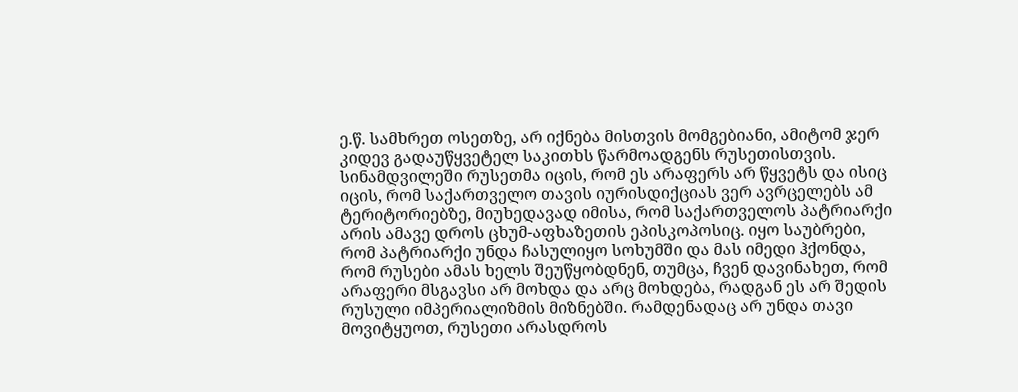ე.წ. სამხრეთ ოსეთზე, არ იქნება მისთვის მომგებიანი, ამიტომ ჯერ კიდევ გადაუწყვეტელ საკითხს წარმოადგენს რუსეთისთვის.  სინამდვილეში რუსეთმა იცის, რომ ეს არაფერს არ წყვეტს და ისიც იცის, რომ საქართველო თავის იურისდიქციას ვერ ავრცელებს ამ ტერიტორიებზე, მიუხედავად იმისა, რომ საქართველოს პატრიარქი არის ამავე დროს ცხუმ-აფხაზეთის ეპისკოპოსიც. იყო საუბრები, რომ პატრიარქი უნდა ჩასულიყო სოხუმში და მას იმედი ჰქონდა, რომ რუსები ამას ხელს შეუწყობდნენ, თუმცა, ჩვენ დავინახეთ, რომ არაფერი მსგავსი არ მოხდა და არც მოხდება, რადგან ეს არ შედის რუსული იმპერიალიზმის მიზნებში. რამდენადაც არ უნდა თავი მოვიტყუოთ, რუსეთი არასდროს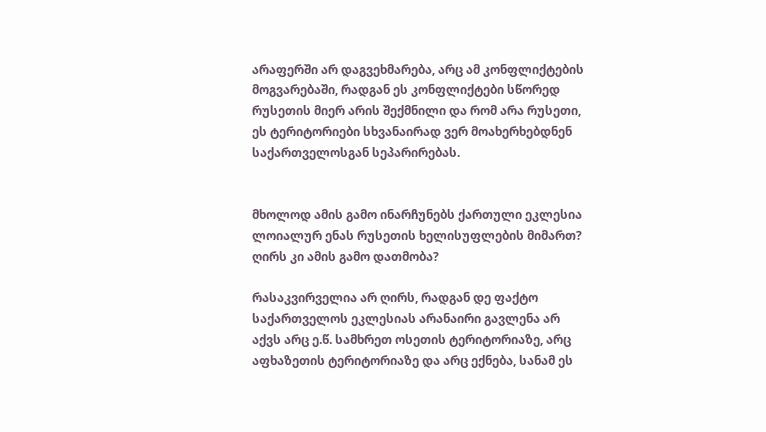არაფერში არ დაგვეხმარება, არც ამ კონფლიქტების მოგვარებაში, რადგან ეს კონფლიქტები სწორედ რუსეთის მიერ არის შექმნილი და რომ არა რუსეთი, ეს ტერიტორიები სხვანაირად ვერ მოახერხებდნენ საქართველოსგან სეპარირებას.


მხოლოდ ამის გამო ინარჩუნებს ქართული ეკლესია ლოიალურ ენას რუსეთის ხელისუფლების მიმართ? ღირს კი ამის გამო დათმობა?

რასაკვირველია არ ღირს, რადგან დე ფაქტო საქართველოს ეკლესიას არანაირი გავლენა არ აქვს არც ე.წ. სამხრეთ ოსეთის ტერიტორიაზე, არც აფხაზეთის ტერიტორიაზე და არც ექნება, სანამ ეს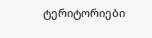ტერიტორიები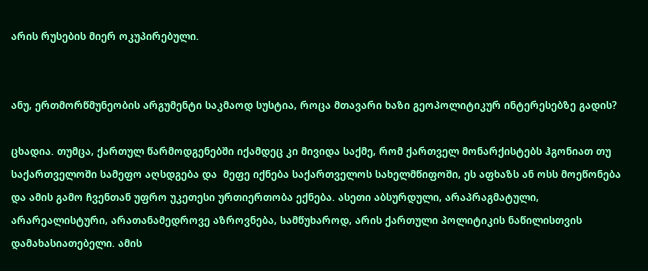არის რუსების მიერ ოკუპირებული.


ანუ, ერთმორწმუნეობის არგუმენტი საკმაოდ სუსტია, როცა მთავარი ხაზი გეოპოლიტიკურ ინტერესებზე გადის?

ცხადია. თუმცა, ქართულ წარმოდგენებში იქამდეც კი მივიდა საქმე, რომ ქართველ მონარქისტებს ჰგონიათ თუ საქართველოში სამეფო აღსდგება და  მეფე იქნება საქართველოს სახელმწიფოში, ეს აფხაზს ან ოსს მოეწონება და ამის გამო ჩვენთან უფრო უკეთესი ურთიერთობა ექნება. ასეთი აბსურდული, არაპრაგმატული, არარეალისტური, არათანამედროვე აზროვნება, სამწუხაროდ, არის ქართული პოლიტიკის ნაწილისთვის დამახასიათებელი. ამის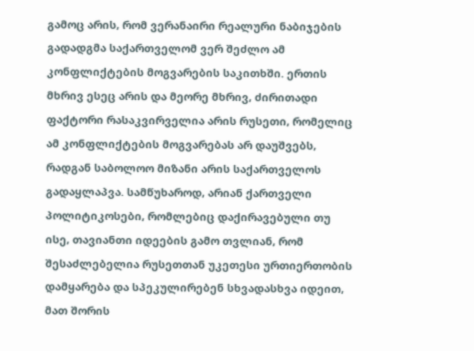გამოც არის, რომ ვერანაირი რეალური ნაბიჯების გადადგმა საქართველომ ვერ შეძლო ამ კონფლიქტების მოგვარების საკითხში. ერთის მხრივ ესეც არის და მეორე მხრივ, ძირითადი ფაქტორი რასაკვირველია არის რუსეთი, რომელიც ამ კონფლიქტების მოგვარებას არ დაუშვებს, რადგან საბოლოო მიზანი არის საქართველოს გადაყლაპვა. სამწუხაროდ, არიან ქართველი პოლიტიკოსები, რომლებიც დაქირავებული თუ ისე, თავიანთი იდეების გამო თვლიან, რომ შესაძლებელია რუსეთთან უკეთესი ურთიერთობის დამყარება და სპეკულირებენ სხვადასხვა იდეით, მათ შორის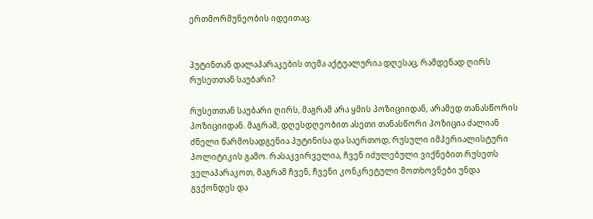ერთმორმუნეობის იდეითაც.


პუტინთან დალაპარაკების თემა აქტუალურია დღესაც, რამდენად ღირს რუსეთთან საუბარი?

რუსეთთან საუბარი ღირს, მაგრამ არა ყმის პოზიციიდან, არამედ თანასწორის პოზიციიდან. მაგრამ, დღესდღეობით ასეთი თანასწორი პოზიცია ძალიან ძნელი წარმოსადგენია პუტინისა და საერთოდ, რუსული იმპერიალისტური პოლიტიკის გამო. რასაკვირველია, ჩვენ იძულებული ვიქნებით რუსეთს ველაპარაკოთ, მაგრამ ჩვენ, ჩვენი კონკრეტული მოთხოვნები უნდა გვქონდეს და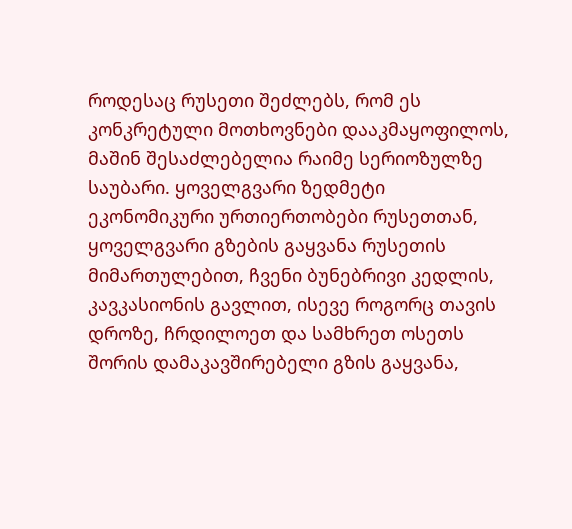როდესაც რუსეთი შეძლებს, რომ ეს კონკრეტული მოთხოვნები დააკმაყოფილოს, მაშინ შესაძლებელია რაიმე სერიოზულზე საუბარი. ყოველგვარი ზედმეტი ეკონომიკური ურთიერთობები რუსეთთან, ყოველგვარი გზების გაყვანა რუსეთის მიმართულებით, ჩვენი ბუნებრივი კედლის, კავკასიონის გავლით, ისევე როგორც თავის დროზე, ჩრდილოეთ და სამხრეთ ოსეთს შორის დამაკავშირებელი გზის გაყვანა,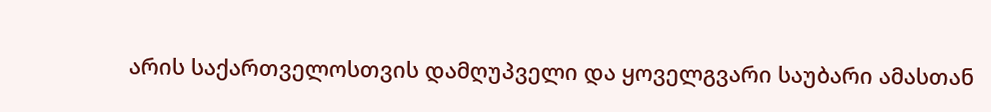არის საქართველოსთვის დამღუპველი და ყოველგვარი საუბარი ამასთან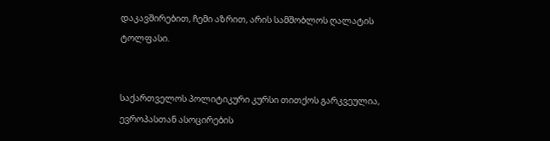დაკავშირებით, ჩემი აზრით, არის სამშობლოს ღალატის ტოლფასი.


საქართველოს პოლიტიკური კურსი თითქოს გარკვეულია, ევროპასთან ასოცირების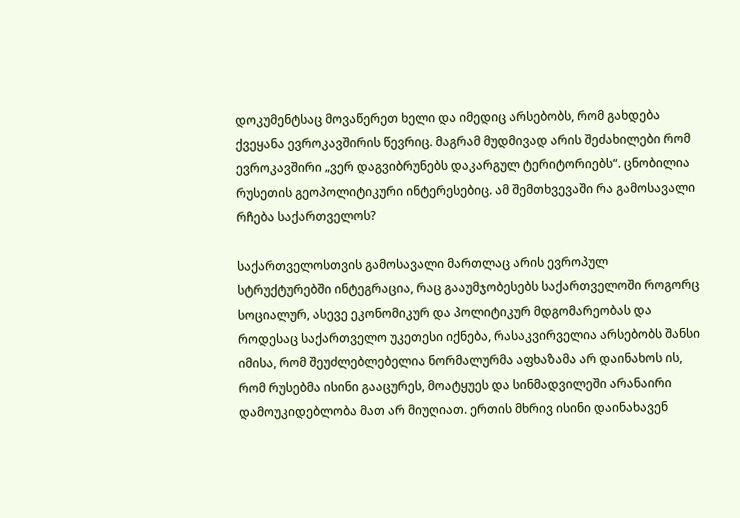დოკუმენტსაც მოვაწერეთ ხელი და იმედიც არსებობს, რომ გახდება ქვეყანა ევროკავშირის წევრიც. მაგრამ მუდმივად არის შეძახილები რომ ევროკავშირი „ვერ დაგვიბრუნებს დაკარგულ ტერიტორიებს“. ცნობილია რუსეთის გეოპოლიტიკური ინტერესებიც. ამ შემთხვევაში რა გამოსავალი რჩება საქართველოს?

საქართველოსთვის გამოსავალი მართლაც არის ევროპულ სტრუქტურებში ინტეგრაცია, რაც გააუმჯობესებს საქართველოში როგორც სოციალურ, ასევე ეკონომიკურ და პოლიტიკურ მდგომარეობას და როდესაც საქართველო უკეთესი იქნება, რასაკვირველია არსებობს შანსი იმისა, რომ შეუძლებლებელია ნორმალურმა აფხაზამა არ დაინახოს ის, რომ რუსებმა ისინი გააცურეს, მოატყუეს და სინმადვილეში არანაირი დამოუკიდებლობა მათ არ მიუღიათ. ერთის მხრივ ისინი დაინახავენ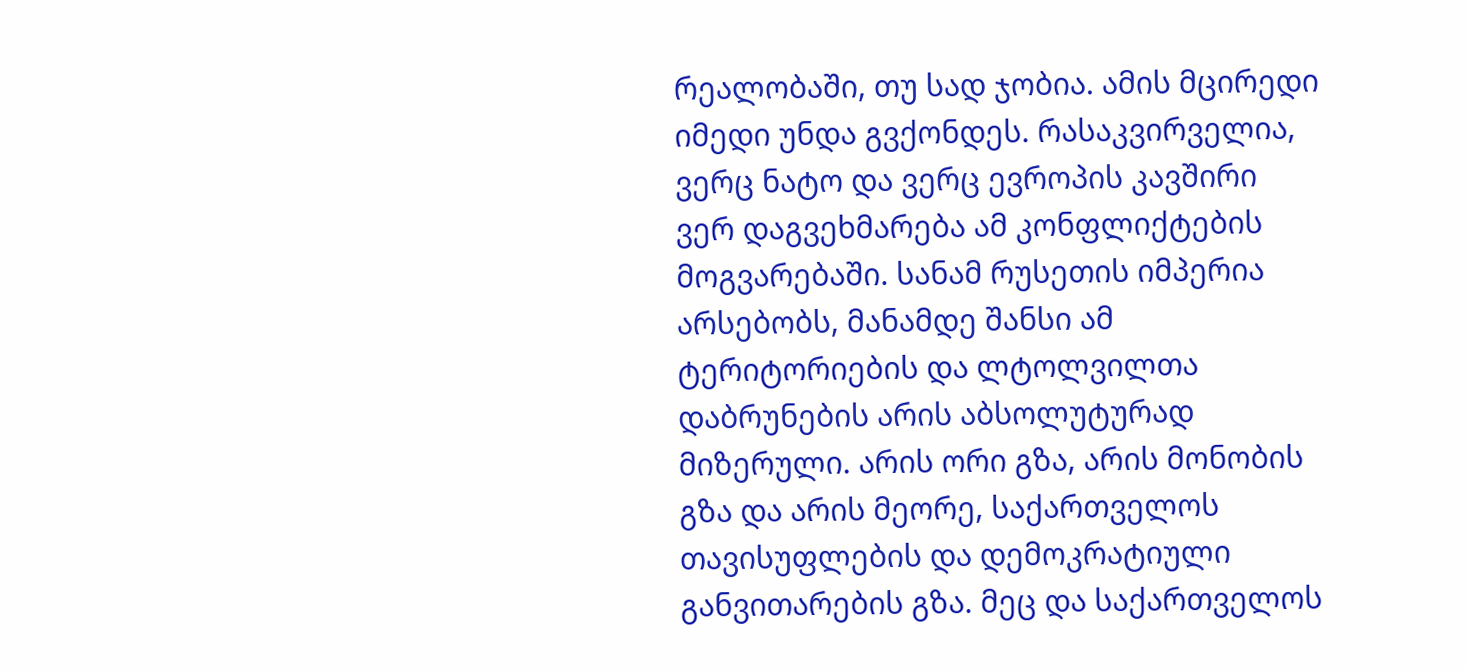რეალობაში, თუ სად ჯობია. ამის მცირედი იმედი უნდა გვქონდეს. რასაკვირველია, ვერც ნატო და ვერც ევროპის კავშირი ვერ დაგვეხმარება ამ კონფლიქტების მოგვარებაში. სანამ რუსეთის იმპერია არსებობს, მანამდე შანსი ამ ტერიტორიების და ლტოლვილთა დაბრუნების არის აბსოლუტურად მიზერული. არის ორი გზა, არის მონობის გზა და არის მეორე, საქართველოს თავისუფლების და დემოკრატიული განვითარების გზა. მეც და საქართველოს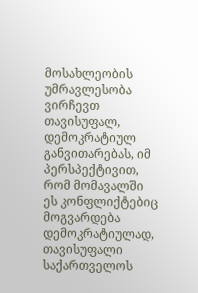მოსახლეობის უმრავლესობა ვირჩევთ თავისუფალ, დემოკრატიულ განვითარებას, იმ პერსპექტივით, რომ მომავალში ეს კონფლიქტებიც მოგვარდება დემოკრატიულად, თავისუფალი საქართველოს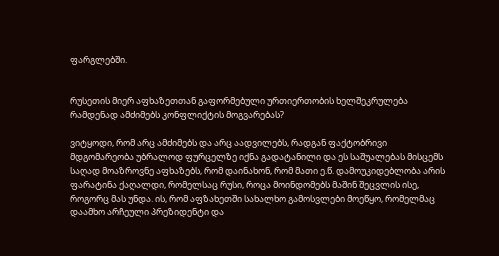ფარგლებში.


რუსეთის მიერ აფხაზეთთან გაფორმებული ურთიერთობის ხელშეკრულება რამდენად ამძიმებს კონფლიქტის მოგვარებას?

ვიტყოდი, რომ არც ამძიმებს და არც აადვილებს, რადგან ფაქტობრივი მდგომარეობა უბრალოდ ფურცელზე იქნა გადატანილი და ეს საშუალებას მისცემს საღად მოაზროვნე აფხაზებს, რომ დაინახონ, რომ მათი ე.წ. დამოუკიდებლობა არის ფარატინა ქაღალდი, რომელსაც რუსი, როცა მოინდომებს მაშინ შეცვლის ისე, როგორც მას უნდა. ის, რომ აფზახეთში სახალხო გამოსვლები მოეწყო, რომელმაც დაამხო არჩეული პრეზიდენტი და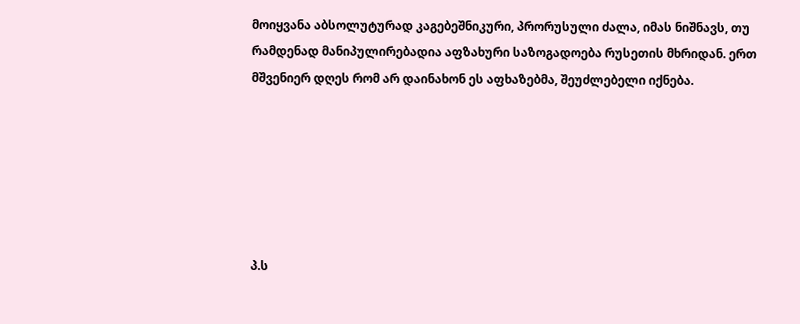მოიყვანა აბსოლუტურად კაგებეშნიკური, პრორუსული ძალა, იმას ნიშნავს, თუ რამდენად მანიპულირებადია აფზახური საზოგადოება რუსეთის მხრიდან. ერთ მშვენიერ დღეს რომ არ დაინახონ ეს აფხაზებმა, შეუძლებელი იქნება.






პ.ს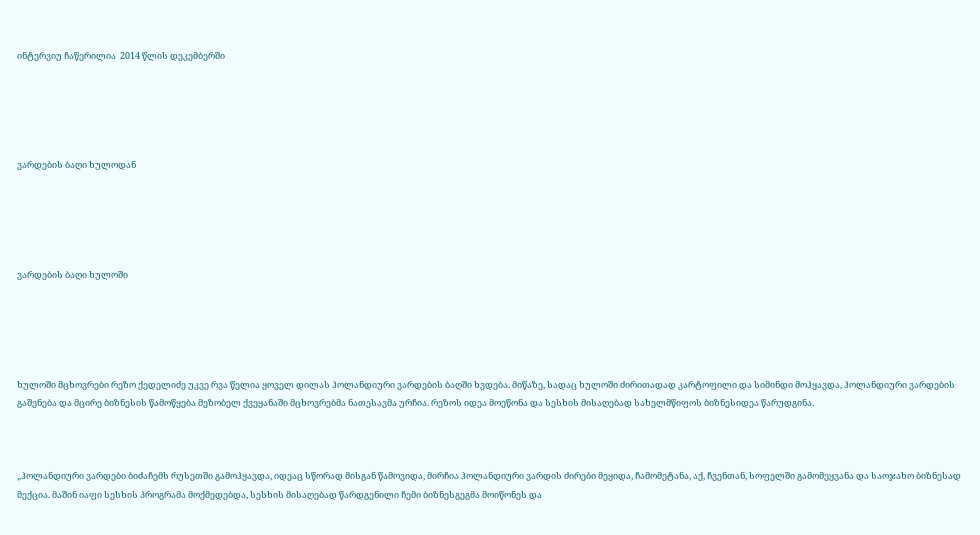ინტერვიუ ჩაწერილია  2014 წლის დეკემბერში





ვარდების ბაღი ხულოდან





ვარდების ბაღი ხულოში





ხულოში მცხოვრები რეზო ქედელიძე უკვე რვა წელია ყოველ დილას ჰოლანდიური ვარდების ბაღში ხვდება. მიწაზე, სადაც ხულოში ძირითადად კარტოფილი და სიმინდი მოჰყავდა, ჰოლანდიური ვარდების გაშენება და მცირე ბიზნესის წამოწყება მეზობელ ქვეყანაში მცხოვრებმა ნათესავმა ურჩია. რეზოს იდეა მოეწონა და სესხის მისაღებად სახელმწიფოს ბიზნესიდეა წარუდგინა.



„ჰოლანდიური ვარდები ბიძაჩემს რუსეთში გამოჰყავდა, იდეაც სწორად მისგან წამოვიდა, მირჩია ჰოლანდიური ვარდის ძირები მეყიდა, ჩამომეტანა, აქ, ჩვენთან, სოფელში გამომეყვანა და საოჯახო ბიზნესად მექცია. მაშინ იაფი სესხის პროგრამა მოქმედებდა, სესხის მისაღებად წარდგენილი ჩემი ბიზნესგეგმა მოიწონეს და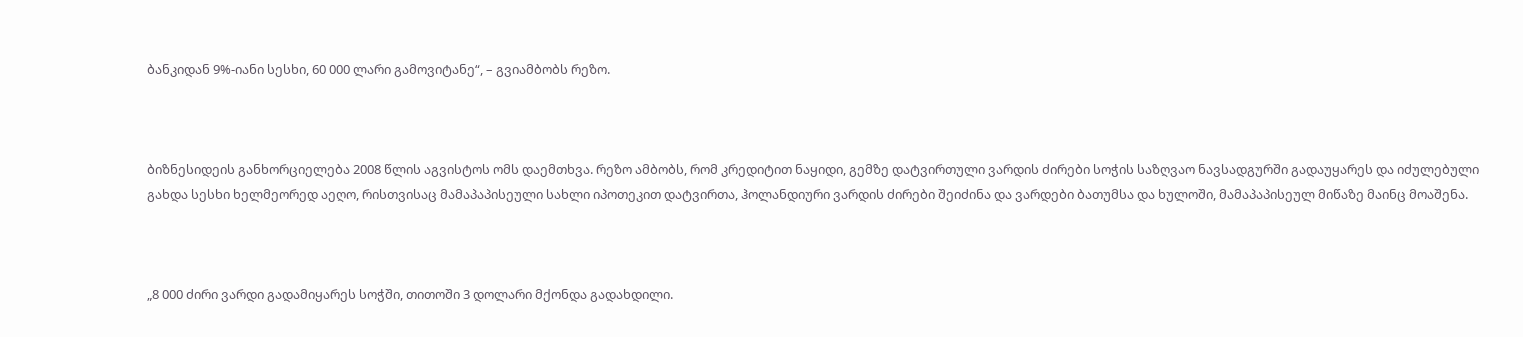ბანკიდან 9%-იანი სესხი, 60 000 ლარი გამოვიტანე“, – გვიამბობს რეზო.



ბიზნესიდეის განხორციელება 2008 წლის აგვისტოს ომს დაემთხვა. რეზო ამბობს, რომ კრედიტით ნაყიდი, გემზე დატვირთული ვარდის ძირები სოჭის საზღვაო ნავსადგურში გადაუყარეს და იძულებული გახდა სესხი ხელმეორედ აეღო, რისთვისაც მამაპაპისეული სახლი იპოთეკით დატვირთა, ჰოლანდიური ვარდის ძირები შეიძინა და ვარდები ბათუმსა და ხულოში, მამაპაპისეულ მიწაზე მაინც მოაშენა.



„8 000 ძირი ვარდი გადამიყარეს სოჭში, თითოში 3 დოლარი მქონდა გადახდილი.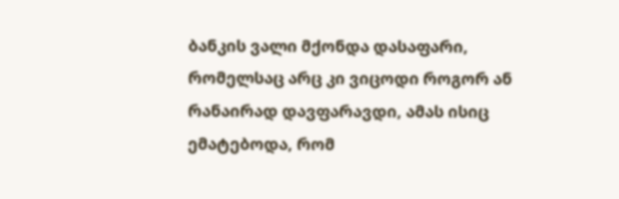ბანკის ვალი მქონდა დასაფარი, რომელსაც არც კი ვიცოდი როგორ ან რანაირად დავფარავდი, ამას ისიც ემატებოდა, რომ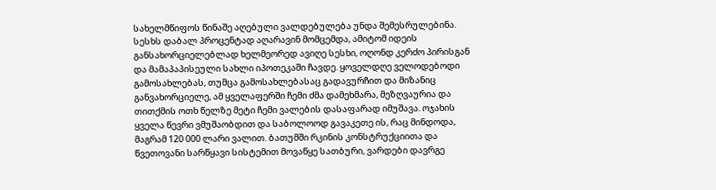სახელმწიფოს წინაშე აღებული ვალდებულება უნდა შემესრულებინა. სესხს დაბალ პროცენტად აღარავინ მომცემდა, ამიტომ იდეის განსახორციელებლად ხელმეორედ ავიღე სესხი, ოღონდ კერძო პირისგან და მამაპაპისეული სახლი იპოთეკაში ჩავდე. ყოველდღე ველოდებოდი გამოსახლებას, თუმცა გამოსახლებასაც გადავურჩით და მიზანიც განვახორციელე, ამ ყველაფერში ჩემი ძმა დამეხმარა, მეზღვაურია და თითქმის ოთხ წელზე მეტი ჩემი ვალების დასაფარად იმუშავა. ოჯახის ყველა წევრი ვმუშაობდით და საბოლოოდ გავაკეთე ის, რაც მინდოდა, მაგრამ 120 000 ლარი ვალით. ბათუმში რკინის კონსტრუქციითა და წვეთოვანი სარწყავი სისტემით მოვაწყე სათბური, ვარდები დავრგე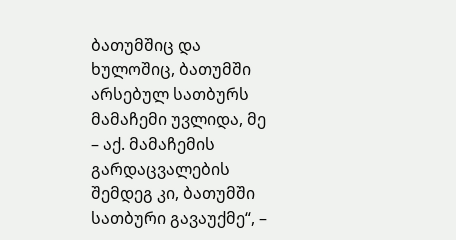ბათუმშიც და ხულოშიც, ბათუმში არსებულ სათბურს მამაჩემი უვლიდა, მე – აქ. მამაჩემის გარდაცვალების შემდეგ კი, ბათუმში სათბური გავაუქმე“, –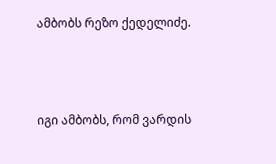ამბობს რეზო ქედელიძე.



იგი ამბობს, რომ ვარდის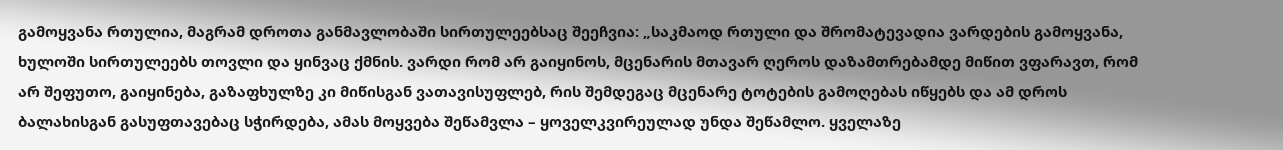გამოყვანა რთულია, მაგრამ დროთა განმავლობაში სირთულეებსაც შეეჩვია: „საკმაოდ რთული და შრომატევადია ვარდების გამოყვანა, ხულოში სირთულეებს თოვლი და ყინვაც ქმნის. ვარდი რომ არ გაიყინოს, მცენარის მთავარ ღეროს დაზამთრებამდე მიწით ვფარავთ, რომ არ შეფუთო, გაიყინება, გაზაფხულზე კი მიწისგან ვათავისუფლებ, რის შემდეგაც მცენარე ტოტების გამოღებას იწყებს და ამ დროს ბალახისგან გასუფთავებაც სჭირდება, ამას მოყვება შეწამვლა – ყოველკვირეულად უნდა შეწამლო. ყველაზე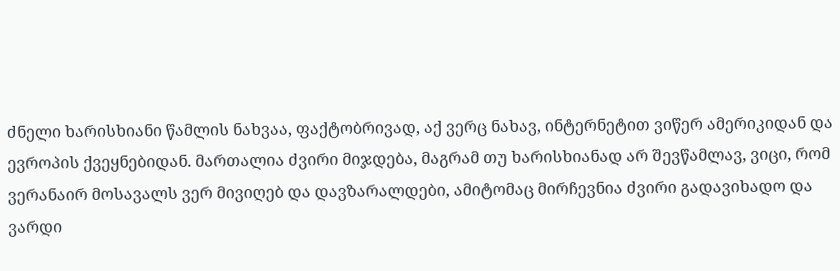ძნელი ხარისხიანი წამლის ნახვაა, ფაქტობრივად, აქ ვერც ნახავ, ინტერნეტით ვიწერ ამერიკიდან და ევროპის ქვეყნებიდან. მართალია ძვირი მიჯდება, მაგრამ თუ ხარისხიანად არ შევწამლავ, ვიცი, რომ ვერანაირ მოსავალს ვერ მივიღებ და დავზარალდები, ამიტომაც მირჩევნია ძვირი გადავიხადო და ვარდი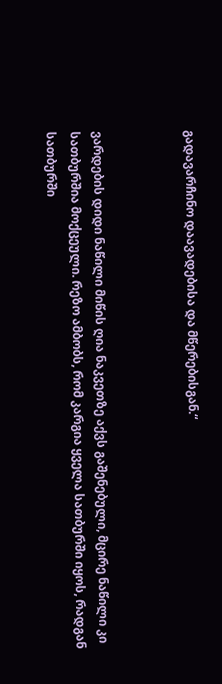გადავარჩინო დაავადებისა და მწერებისგან.“



ვარდების დიდი ნაწილი მიწის ღია ნაკვეთზე აქვს გაშენებული, მცირე ნაწილი კი სათბურშია მოქცეული. რეზო ამბობს, რომ კარგია ყველა სათბურში იყოს, რადგან სათბურში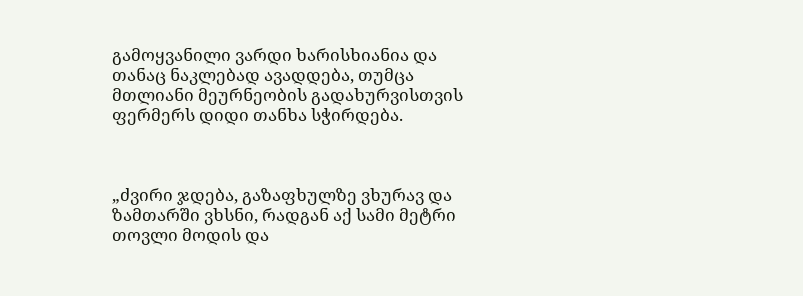გამოყვანილი ვარდი ხარისხიანია და თანაც ნაკლებად ავადდება, თუმცა მთლიანი მეურნეობის გადახურვისთვის ფერმერს დიდი თანხა სჭირდება.



„ძვირი ჯდება, გაზაფხულზე ვხურავ და ზამთარში ვხსნი, რადგან აქ სამი მეტრი თოვლი მოდის და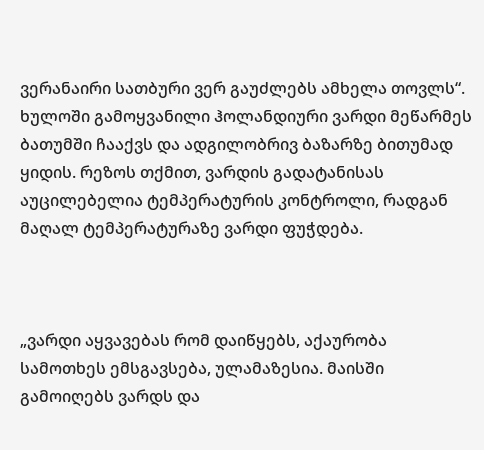ვერანაირი სათბური ვერ გაუძლებს ამხელა თოვლს“.
ხულოში გამოყვანილი ჰოლანდიური ვარდი მეწარმეს ბათუმში ჩააქვს და ადგილობრივ ბაზარზე ბითუმად ყიდის. რეზოს თქმით, ვარდის გადატანისას აუცილებელია ტემპერატურის კონტროლი, რადგან მაღალ ტემპერატურაზე ვარდი ფუჭდება.



„ვარდი აყვავებას რომ დაიწყებს, აქაურობა სამოთხეს ემსგავსება, ულამაზესია. მაისში გამოიღებს ვარდს და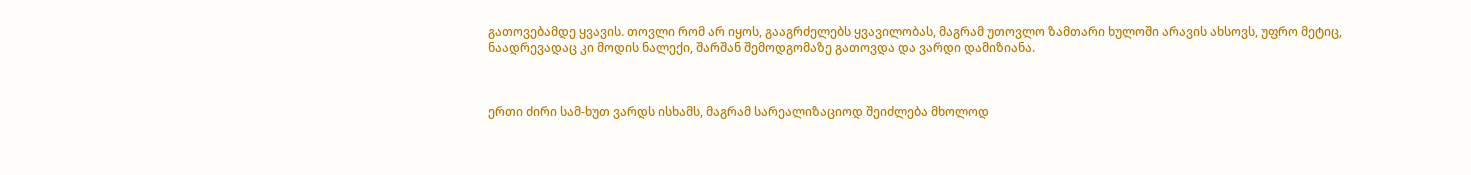გათოვებამდე ყვავის. თოვლი რომ არ იყოს, გააგრძელებს ყვავილობას, მაგრამ უთოვლო ზამთარი ხულოში არავის ახსოვს, უფრო მეტიც, ნაადრევადაც კი მოდის ნალექი, შარშან შემოდგომაზე გათოვდა და ვარდი დამიზიანა.



ერთი ძირი სამ-ხუთ ვარდს ისხამს, მაგრამ სარეალიზაციოდ შეიძლება მხოლოდ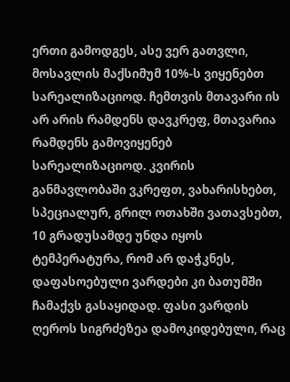ერთი გამოდგეს, ასე ვერ გათვლი, მოსავლის მაქსიმუმ 10%-ს ვიყენებთ სარეალიზაციოდ. ჩემთვის მთავარი ის არ არის რამდენს დავკრეფ, მთავარია რამდენს გამოვიყენებ სარეალიზაციოდ. კვირის განმავლობაში ვკრეფთ, ვახარისხებთ, სპეციალურ, გრილ ოთახში ვათავსებთ, 10 გრადუსამდე უნდა იყოს ტემპერატურა, რომ არ დაჭკნეს, დაფასოებული ვარდები კი ბათუმში ჩამაქვს გასაყიდად. ფასი ვარდის ღეროს სიგრძეზეა დამოკიდებული, რაც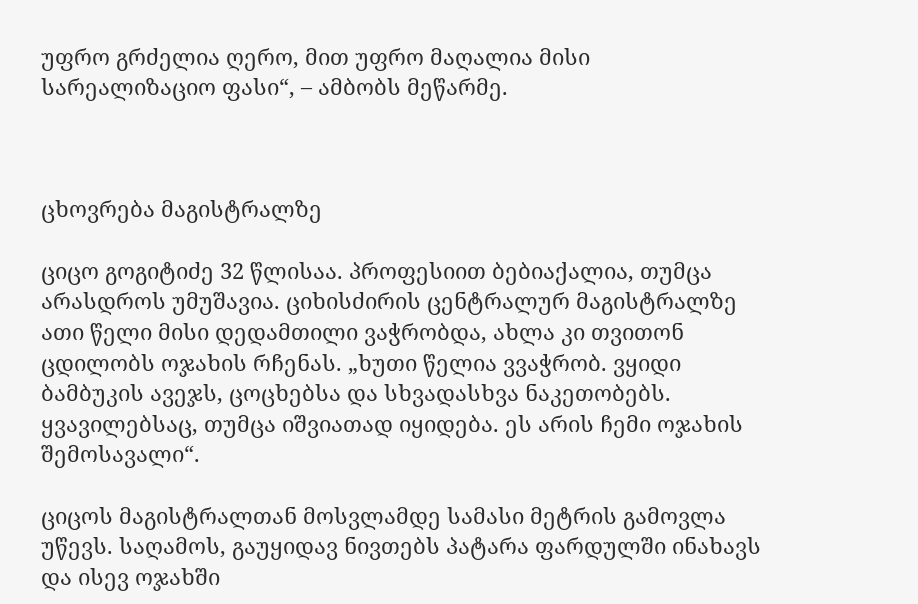უფრო გრძელია ღერო, მით უფრო მაღალია მისი სარეალიზაციო ფასი“, – ამბობს მეწარმე.



ცხოვრება მაგისტრალზე

ციცო გოგიტიძე 32 წლისაა. პროფესიით ბებიაქალია, თუმცა არასდროს უმუშავია. ციხისძირის ცენტრალურ მაგისტრალზე ათი წელი მისი დედამთილი ვაჭრობდა, ახლა კი თვითონ ცდილობს ოჯახის რჩენას. „ხუთი წელია ვვაჭრობ. ვყიდი ბამბუკის ავეჯს, ცოცხებსა და სხვადასხვა ნაკეთობებს. ყვავილებსაც, თუმცა იშვიათად იყიდება. ეს არის ჩემი ოჯახის შემოსავალი“.

ციცოს მაგისტრალთან მოსვლამდე სამასი მეტრის გამოვლა უწევს. საღამოს, გაუყიდავ ნივთებს პატარა ფარდულში ინახავს და ისევ ოჯახში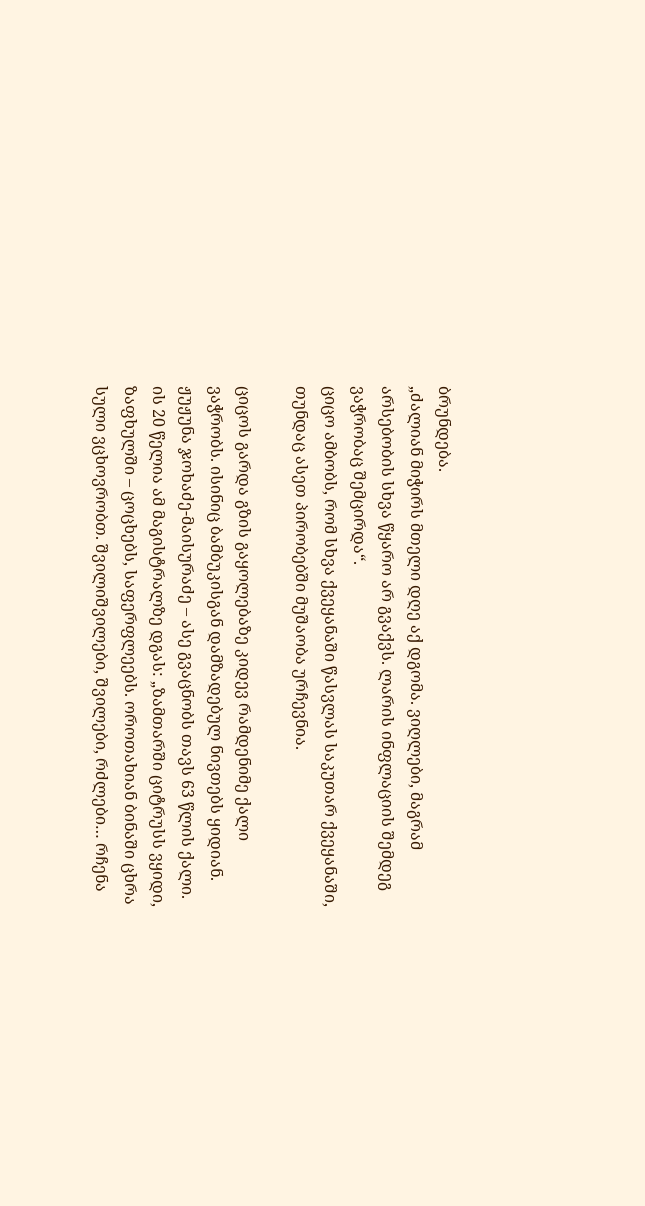ბრუნდება.
„ძალიან მიჭირს მთელი დღე აქ დგომა. ვიღლები, მაგრამ არსებობის სხვა წყარო არ გვაქვს. ლარის ინფლაციის შემდეგ ვაჭრობაც შემცირდა“.
ციცო ამბობს, რომ სხვა ქვეყანაში წასვლას საკუთარ ქვეყანაში, თუნდაც ასეთ პირობებში მუშაობა ურჩევნია.

ციცოს გარდა გზის გაყოლებაზე კიდევ რამდენიმე ქალი ვაჭრობს. ისინიც ბამბუკისგან დამზადებულ ნივთებს ყიდიან.
ჟუჟუნა ჯოხაძე-მაისურაძე – ასე გვაცნობს თავს 63 წლის ქალი. ის 20 წელია ამ მაგისტრალზე დგას: „ზამთარში ციტრუსს ვყიდი, ზაფხულში – ცოცხებს, საფერფლეებს. ოროთახიან ბინაში ცხრა სული ვცხოვრობთ. შვილიშვილები, შვილები, რძლები… რჩენა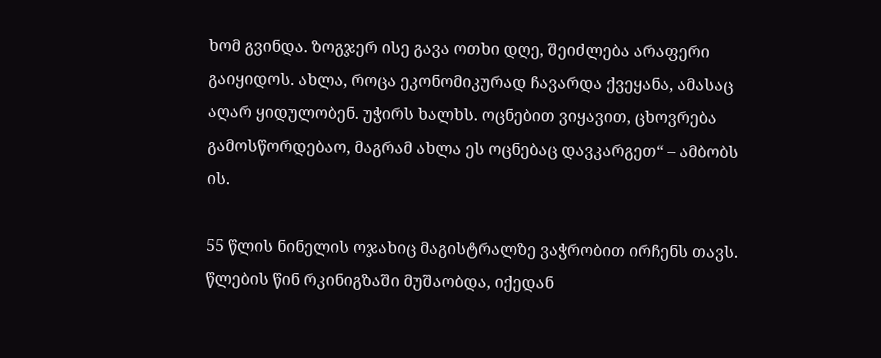ხომ გვინდა. ზოგჯერ ისე გავა ოთხი დღე, შეიძლება არაფერი გაიყიდოს. ახლა, როცა ეკონომიკურად ჩავარდა ქვეყანა, ამასაც აღარ ყიდულობენ. უჭირს ხალხს. ოცნებით ვიყავით, ცხოვრება გამოსწორდებაო, მაგრამ ახლა ეს ოცნებაც დავკარგეთ“ – ამბობს ის.

55 წლის ნინელის ოჯახიც მაგისტრალზე ვაჭრობით ირჩენს თავს. წლების წინ რკინიგზაში მუშაობდა, იქედან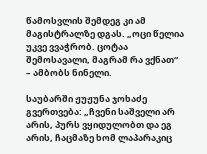წამოსვლის შემდეგ კი ამ მაგისტრალზე დგას. „ოცი წელია უკვე ვვაჭრობ. ცოტაა შემოსავალი, მაგრამ რა ვქნათ“ – ამბობს ნინელი.

საუბარში ჟუჟუნა ჯოხაძე გვერთვება: „ჩვენი საშველი არ არის, პურს ვყიდულობთ და ეგ არის, ჩაცმაზე ხომ ლაპარაკიც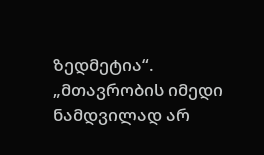ზედმეტია“.
„მთავრობის იმედი ნამდვილად არ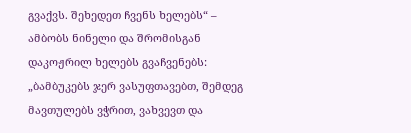გვაქვს. შეხედეთ ჩვენს ხელებს“ – ამბობს ნინელი და შრომისგან დაკოჟრილ ხელებს გვაჩვენებს: „ბამბუკებს ჯერ ვასუფთავებთ, შემდეგ მავთულებს ვჭრით, ვახვევთ და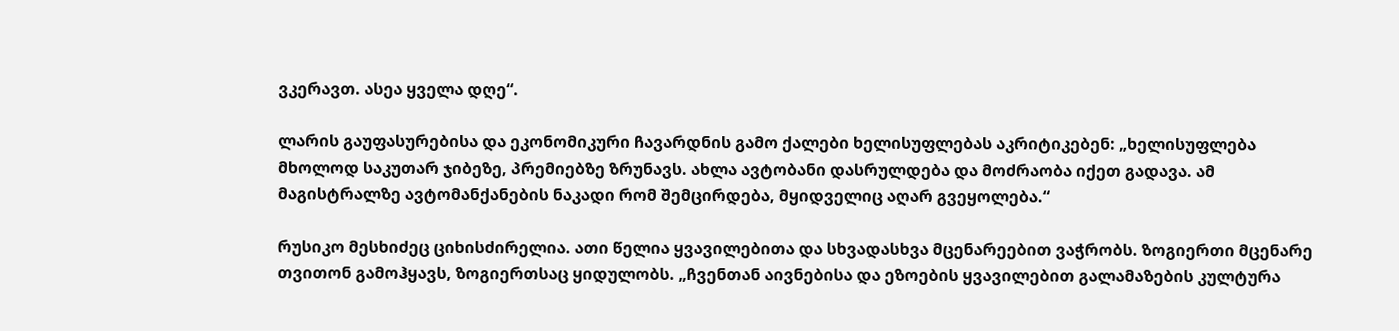ვკერავთ. ასეა ყველა დღე“.

ლარის გაუფასურებისა და ეკონომიკური ჩავარდნის გამო ქალები ხელისუფლებას აკრიტიკებენ: „ხელისუფლება მხოლოდ საკუთარ ჯიბეზე, პრემიებზე ზრუნავს. ახლა ავტობანი დასრულდება და მოძრაობა იქეთ გადავა. ამ მაგისტრალზე ავტომანქანების ნაკადი რომ შემცირდება, მყიდველიც აღარ გვეყოლება.“

რუსიკო მესხიძეც ციხისძირელია. ათი წელია ყვავილებითა და სხვადასხვა მცენარეებით ვაჭრობს. ზოგიერთი მცენარე თვითონ გამოჰყავს, ზოგიერთსაც ყიდულობს. „ჩვენთან აივნებისა და ეზოების ყვავილებით გალამაზების კულტურა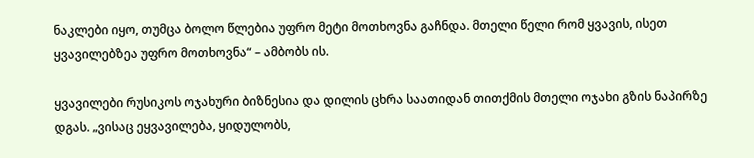ნაკლები იყო, თუმცა ბოლო წლებია უფრო მეტი მოთხოვნა გაჩნდა. მთელი წელი რომ ყვავის, ისეთ ყვავილებზეა უფრო მოთხოვნა“ – ამბობს ის.

ყვავილები რუსიკოს ოჯახური ბიზნესია და დილის ცხრა საათიდან თითქმის მთელი ოჯახი გზის ნაპირზე დგას. „ვისაც ეყვავილება, ყიდულობს,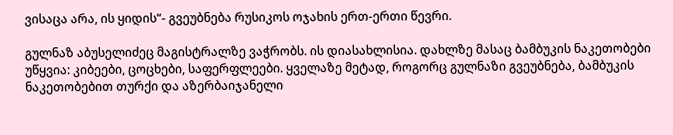ვისაცა არა, ის ყიდის“- გვეუბნება რუსიკოს ოჯახის ერთ-ერთი წევრი.

გულნაზ აბუსელიძეც მაგისტრალზე ვაჭრობს. ის დიასახლისია. დახლზე მასაც ბამბუკის ნაკეთობები უწყვია: კიბეები, ცოცხები, საფერფლეები. ყველაზე მეტად, როგორც გულნაზი გვეუბნება, ბამბუკის ნაკეთობებით თურქი და აზერბაიჯანელი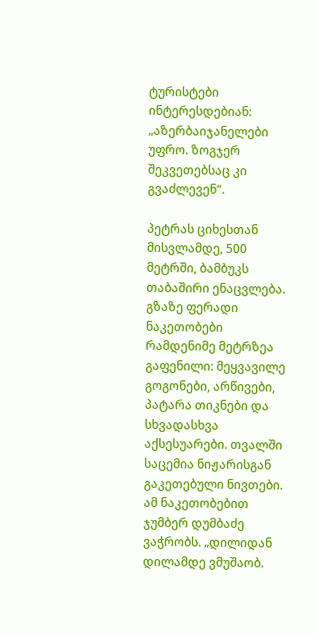ტურისტები ინტერესდებიან: „აზერბაიჯანელები უფრო. ზოგჯერ შეკვეთებსაც კი გვაძლევენ“.

პეტრას ციხესთან მისვლამდე, 500 მეტრში, ბამბუკს თაბაშირი ენაცვლება. გზაზე ფერადი ნაკეთობები რამდენიმე მეტრზეა გაფენილი: მეყვავილე გოგონები, არწივები, პატარა თიკნები და სხვადასხვა აქსესუარები. თვალში საცემია ნიჟარისგან გაკეთებული ნივთები. ამ ნაკეთობებით ჯუმბერ დუმბაძე ვაჭრობს. „დილიდან დილამდე ვმუშაობ.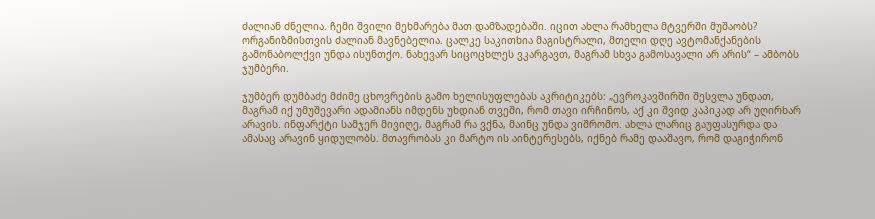ძალიან ძნელია. ჩემი შვილი მეხმარება მათ დამზადებაში. იცით ახლა რამხელა მტვერში მუშაობს? ორგანიზმისთვის ძალიან მავნებელია. ცალკე საკითხია მაგისტრალი, მთელი დღე ავტომანქანების გამონაბოლქვი უნდა ისუნთქო. ნახევარ სიცოცხლეს ვკარგავთ, მაგრამ სხვა გამოსავალი არ არის“ – ამბობს ჯუმბერი.

ჯუმბერ დუმბაძე მძიმე ცხოვრების გამო ხელისუფლებას აკრიტიკებს: „ევროკავშირში შესვლა უნდათ, მაგრამ იქ უმუშევარი ადამიანს იმდენს უხდიან თვეში, რომ თავი ირჩინოს, აქ კი შვიდ კაპიკად არ უღირხარ არავის. ინფარქტი სამჯერ მივიღე, მაგრამ რა ვქნა, მაინც უნდა ვიშრომო. ახლა ლარიც გაუფასურდა და ამასაც არავინ ყიდულობს. მთავრობას კი მარტო ის აინტერესებს, იქნებ რამე დააშავო, რომ დაგიჭირონ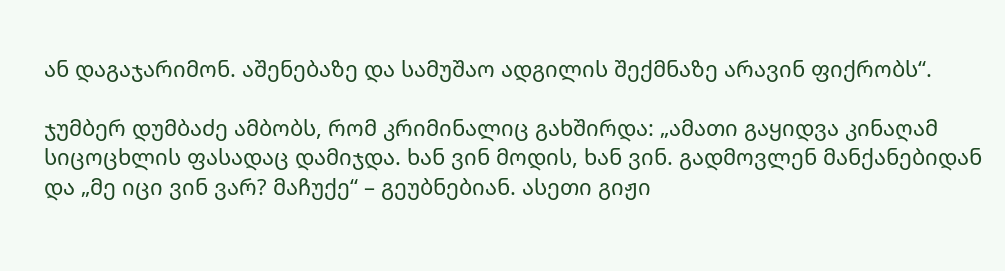ან დაგაჯარიმონ. აშენებაზე და სამუშაო ადგილის შექმნაზე არავინ ფიქრობს“.

ჯუმბერ დუმბაძე ამბობს, რომ კრიმინალიც გახშირდა: „ამათი გაყიდვა კინაღამ სიცოცხლის ფასადაც დამიჯდა. ხან ვინ მოდის, ხან ვინ. გადმოვლენ მანქანებიდან და „მე იცი ვინ ვარ? მაჩუქე“ – გეუბნებიან. ასეთი გიჟი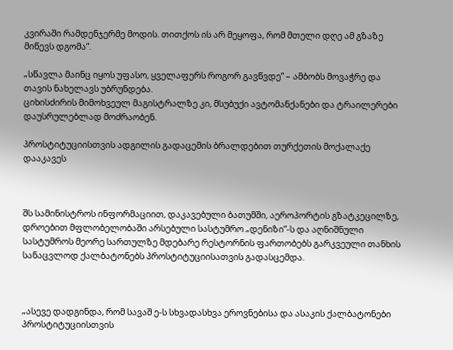კვირაში რამდენჯერმე მოდის. თითქოს ის არ მეყოფა, რომ მთელი დღე ამ გზაზე მიწევს დგომა“.

„სწავლა მაინც იყოს უფასო, ყველაფერს როგორ გავწვდე“ – ამბობს მოვაჭრე და თავის ნახელავს უბრუნდება.
ციხისძირის მიმოხვეულ მაგისტრალზე კი, მსუბუქი ავტომანქანები და ტრაილერები დაუსრულებლად მოძრაობენ.

პროსტიტუციისთვის ადგილის გადაცემის ბრალდებით თურქეთის მოქალაქე დააკავეს



შს სამინისტროს ინფორმაციით, დაკავებული ბათუმში, აეროპორტის გზატკეცილზე, დროებით მფლობელობაში არსებული სასტუმრო „დენიზი“-ს და აღნიშნული სასტუმროს მეორე სართულზე მდებარე რესტორნის ფართობებს გარკვეული თანხის სანაცვლოდ ქალბატონებს პროსტიტუციისათვის გადასცემდა.



„ასევე დადგინდა, რომ სავაშ ე-ს სხვადასხვა ეროვნებისა და ასაკის ქალბატონები პროსტიტუციისთვის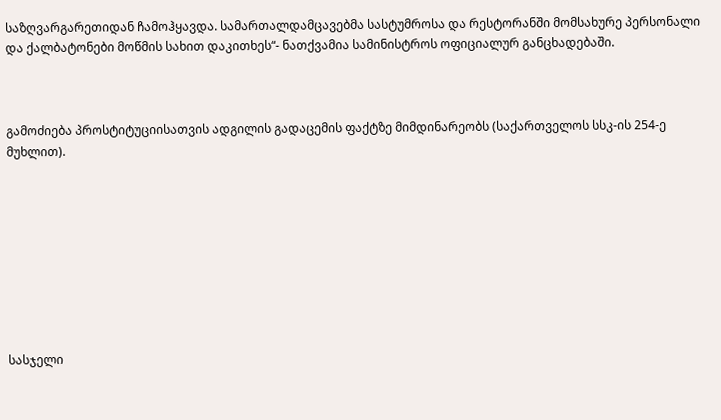საზღვარგარეთიდან ჩამოჰყავდა. სამართალდამცავებმა სასტუმროსა და რესტორანში მომსახურე პერსონალი და ქალბატონები მოწმის სახით დაკითხეს“- ნათქვამია სამინისტროს ოფიციალურ განცხადებაში.



გამოძიება პროსტიტუციისათვის ადგილის გადაცემის ფაქტზე მიმდინარეობს (საქართველოს სსკ-ის 254-ე მუხლით).









სასჯელი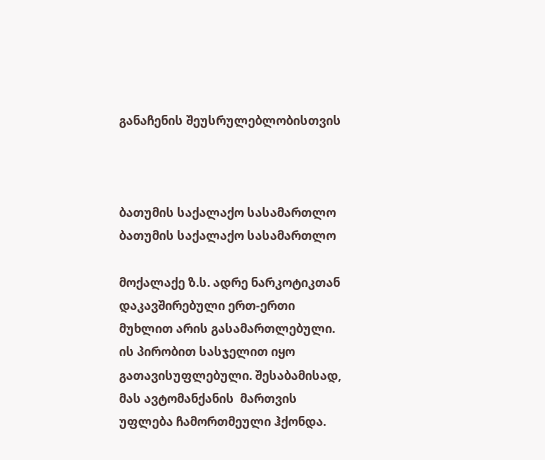განაჩენის შეუსრულებლობისთვის



ბათუმის საქალაქო სასამართლო
ბათუმის საქალაქო სასამართლო

მოქალაქე ზ.ს. ადრე ნარკოტიკთან დაკავშირებული ერთ-ერთი მუხლით არის გასამართლებული. ის პირობით სასჯელით იყო გათავისუფლებული. შესაბამისად,   მას ავტომანქანის  მართვის უფლება ჩამორთმეული ჰქონდა.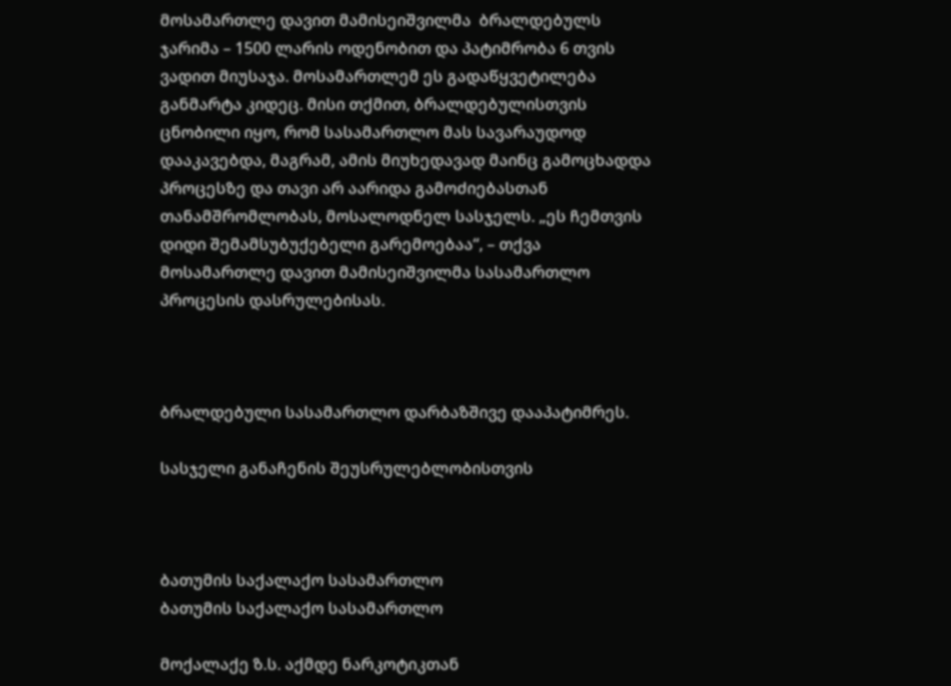მოსამართლე დავით მამისეიშვილმა  ბრალდებულს ჯარიმა – 1500 ლარის ოდენობით და პატიმრობა 6 თვის ვადით მიუსაჯა. მოსამართლემ ეს გადაწყვეტილება განმარტა კიდეც. მისი თქმით, ბრალდებულისთვის ცნობილი იყო, რომ სასამართლო მას სავარაუდოდ დააკავებდა, მაგრამ, ამის მიუხედავად მაინც გამოცხადდა პროცესზე და თავი არ აარიდა გამოძიებასთან თანამშრომლობას, მოსალოდნელ სასჯელს. „ეს ჩემთვის  დიდი შემამსუბუქებელი გარემოებაა“, – თქვა მოსამართლე დავით მამისეიშვილმა სასამართლო პროცესის დასრულებისას.



ბრალდებული სასამართლო დარბაზშივე დააპატიმრეს.

სასჯელი განაჩენის შეუსრულებლობისთვის



ბათუმის საქალაქო სასამართლო
ბათუმის საქალაქო სასამართლო

მოქალაქე ზ.ს. აქმდე ნარკოტიკთან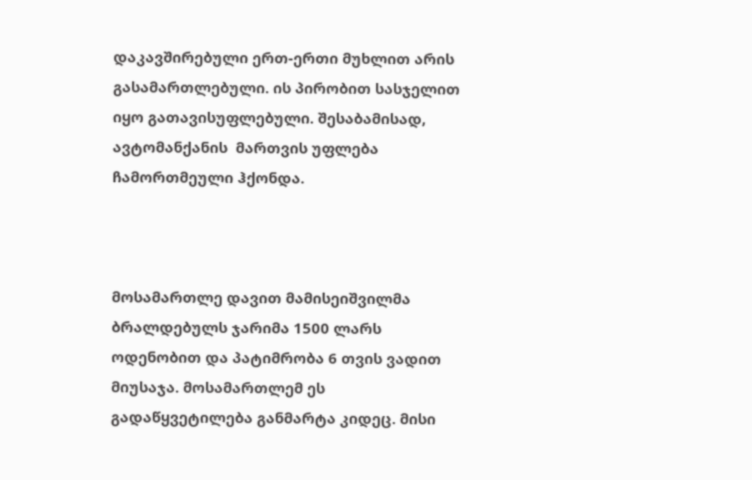დაკავშირებული ერთ-ერთი მუხლით არის გასამართლებული. ის პირობით სასჯელით იყო გათავისუფლებული. შესაბამისად,   ავტომანქანის  მართვის უფლება ჩამორთმეული ჰქონდა.



მოსამართლე დავით მამისეიშვილმა  ბრალდებულს ჯარიმა 1500 ლარს ოდენობით და პატიმრობა 6 თვის ვადით მიუსაჯა. მოსამართლემ ეს გადაწყვეტილება განმარტა კიდეც. მისი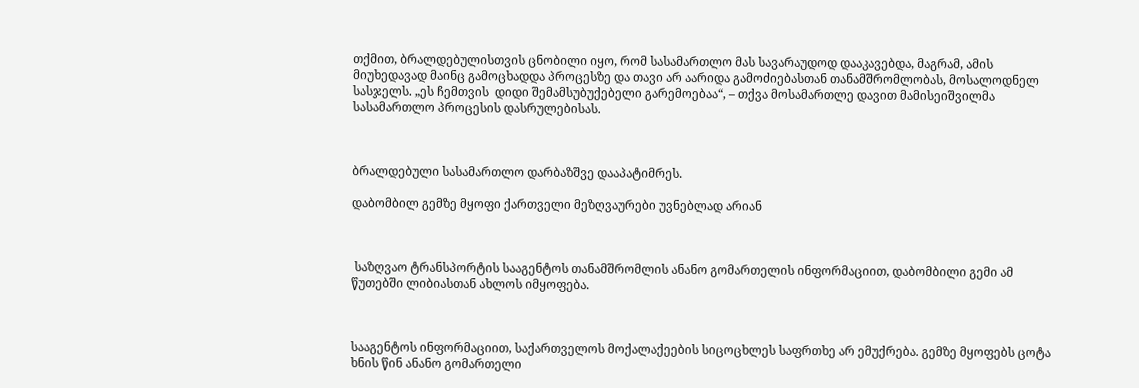თქმით, ბრალდებულისთვის ცნობილი იყო, რომ სასამართლო მას სავარაუდოდ დააკავებდა, მაგრამ, ამის მიუხედავად მაინც გამოცხადდა პროცესზე და თავი არ აარიდა გამოძიებასთან თანამშრომლობას, მოსალოდნელ სასჯელს. „ეს ჩემთვის  დიდი შემამსუბუქებელი გარემოებაა“, – თქვა მოსამართლე დავით მამისეიშვილმა სასამართლო პროცესის დასრულებისას.



ბრალდებული სასამართლო დარბაზშვე დააპატიმრეს.

დაბომბილ გემზე მყოფი ქართველი მეზღვაურები უვნებლად არიან



 საზღვაო ტრანსპორტის სააგენტოს თანამშრომლის ანანო გომართელის ინფორმაციით, დაბომბილი გემი ამ წუთებში ლიბიასთან ახლოს იმყოფება.



სააგენტოს ინფორმაციით, საქართველოს მოქალაქეების სიცოცხლეს საფრთხე არ ემუქრება. გემზე მყოფებს ცოტა ხნის წინ ანანო გომართელი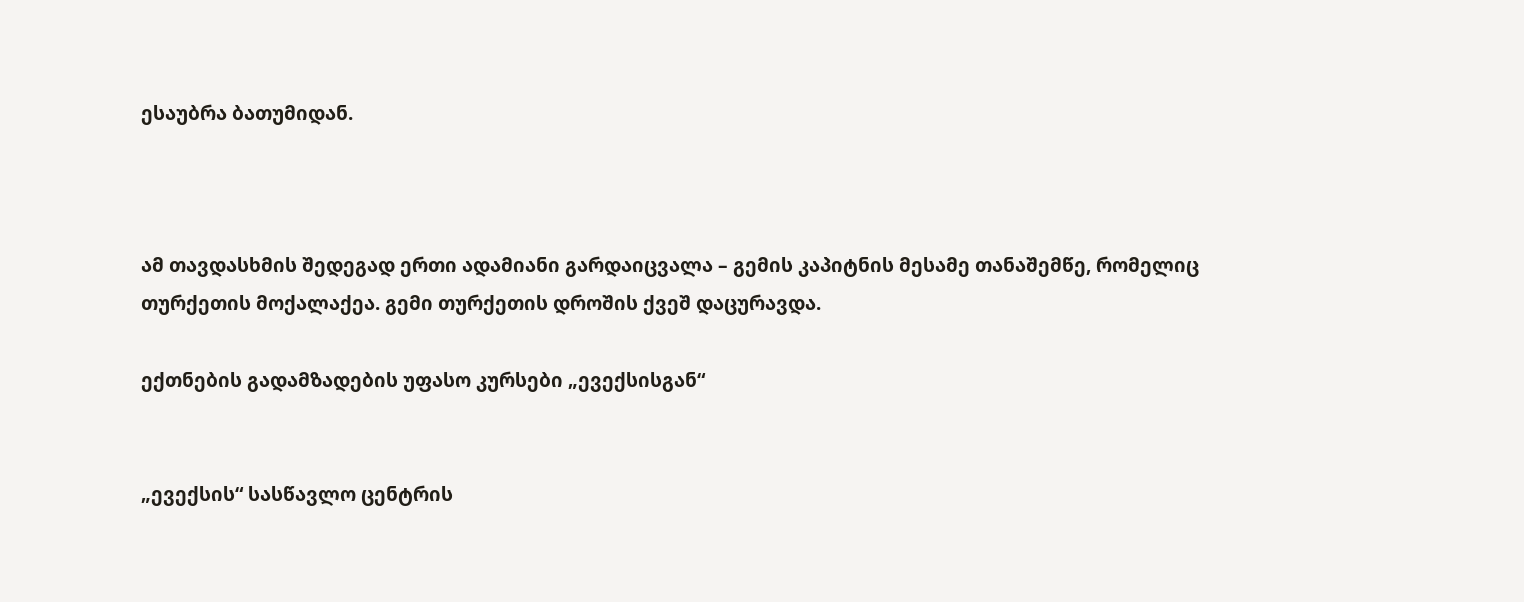ესაუბრა ბათუმიდან.



ამ თავდასხმის შედეგად ერთი ადამიანი გარდაიცვალა – გემის კაპიტნის მესამე თანაშემწე, რომელიც თურქეთის მოქალაქეა. გემი თურქეთის დროშის ქვეშ დაცურავდა.

ექთნების გადამზადების უფასო კურსები „ევექსისგან“


„ევექსის“ სასწავლო ცენტრის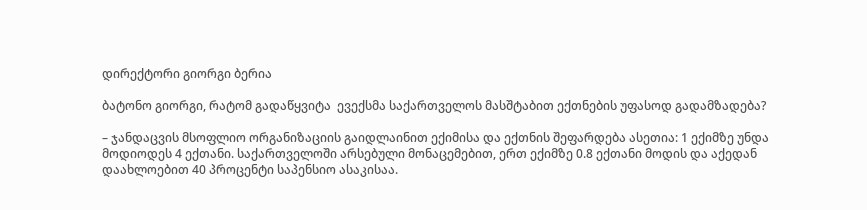დირექტორი გიორგი ბერია

ბატონო გიორგი, რატომ გადაწყვიტა  ევექსმა საქართველოს მასშტაბით ექთნების უფასოდ გადამზადება?

– ჯანდაცვის მსოფლიო ორგანიზაციის გაიდლაინით ექიმისა და ექთნის შეფარდება ასეთია: 1 ექიმზე უნდა მოდიოდეს 4 ექთანი. საქართველოში არსებული მონაცემებით, ერთ ექიმზე 0.8 ექთანი მოდის და აქედან დაახლოებით 40 პროცენტი საპენსიო ასაკისაა.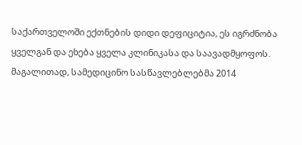საქართველოში ექთნების დიდი დეფიციტია, ეს იგრძნობა ყველგან და ეხება ყველა კლინიკასა და საავადმყოფოს. მაგალითად, სამედიცინო სასწავლებლებმა 2014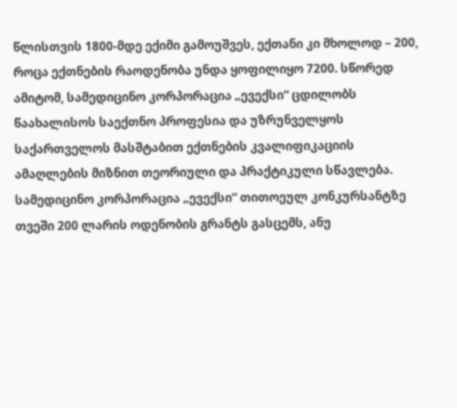წლისთვის 1800-მდე ექიმი გამოუშვეს, ექთანი კი მხოლოდ – 200, როცა ექთნების რაოდენობა უნდა ყოფილიყო 7200. სწორედ ამიტომ, სამედიცინო კორპორაცია „ევექსი“ ცდილობს წაახალისოს საექთნო პროფესია და უზრუნველყოს საქართველოს მასშტაბით ექთნების კვალიფიკაციის ამაღლების მიზნით თეორიული და პრაქტიკული სწავლება. სამედიცინო კორპორაცია „ევექსი“ თითოეულ კონკურსანტზე თვეში 200 ლარის ოდენობის გრანტს გასცემს, ანუ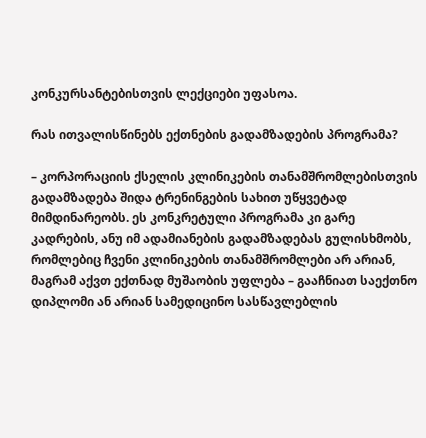კონკურსანტებისთვის ლექციები უფასოა.

რას ითვალისწინებს ექთნების გადამზადების პროგრამა?

– კორპორაციის ქსელის კლინიკების თანამშრომლებისთვის გადამზადება შიდა ტრენინგების სახით უწყვეტად მიმდინარეობს. ეს კონკრეტული პროგრამა კი გარე კადრების, ანუ იმ ადამიანების გადამზადებას გულისხმობს, რომლებიც ჩვენი კლინიკების თანამშრომლები არ არიან, მაგრამ აქვთ ექთნად მუშაობის უფლება – გააჩნიათ საექთნო დიპლომი ან არიან სამედიცინო სასწავლებლის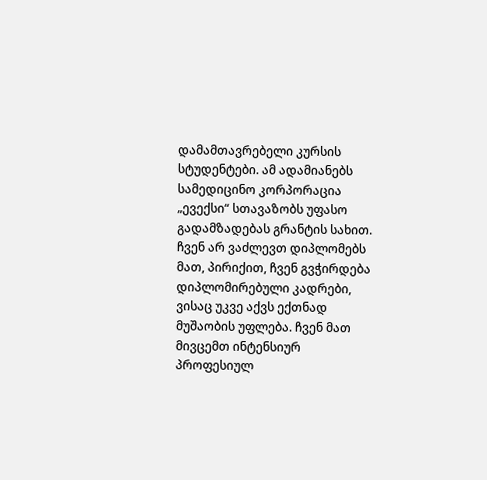დამამთავრებელი კურსის სტუდენტები. ამ ადამიანებს სამედიცინო კორპორაცია „ევექსი“ სთავაზობს უფასო გადამზადებას გრანტის სახით. ჩვენ არ ვაძლევთ დიპლომებს მათ, პირიქით, ჩვენ გვჭირდება დიპლომირებული კადრები, ვისაც უკვე აქვს ექთნად მუშაობის უფლება. ჩვენ მათ მივცემთ ინტენსიურ პროფესიულ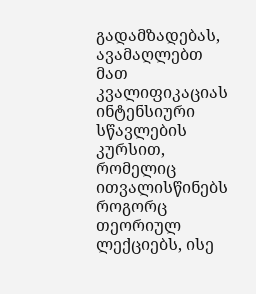გადამზადებას, ავამაღლებთ მათ კვალიფიკაციას ინტენსიური სწავლების კურსით, რომელიც ითვალისწინებს როგორც თეორიულ ლექციებს, ისე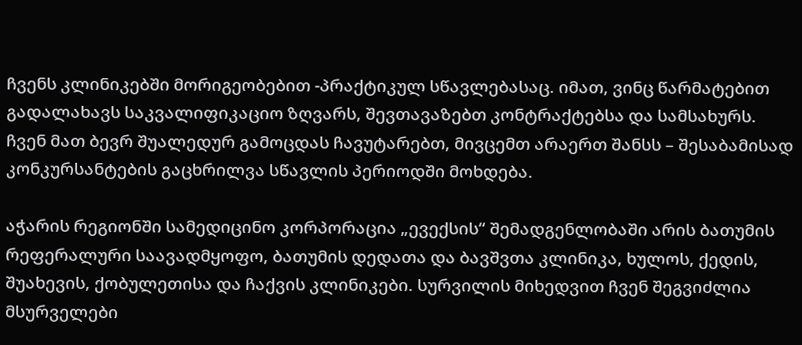ჩვენს კლინიკებში მორიგეობებით -პრაქტიკულ სწავლებასაც. იმათ, ვინც წარმატებით გადალახავს საკვალიფიკაციო ზღვარს, შევთავაზებთ კონტრაქტებსა და სამსახურს. ჩვენ მათ ბევრ შუალედურ გამოცდას ჩავუტარებთ, მივცემთ არაერთ შანსს – შესაბამისად კონკურსანტების გაცხრილვა სწავლის პერიოდში მოხდება.

აჭარის რეგიონში სამედიცინო კორპორაცია „ევექსის“ შემადგენლობაში არის ბათუმის რეფერალური საავადმყოფო, ბათუმის დედათა და ბავშვთა კლინიკა, ხულოს, ქედის, შუახევის, ქობულეთისა და ჩაქვის კლინიკები. სურვილის მიხედვით ჩვენ შეგვიძლია მსურველები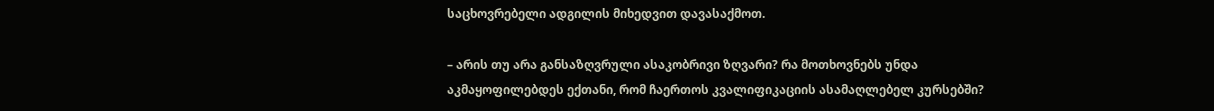საცხოვრებელი ადგილის მიხედვით დავასაქმოთ.

– არის თუ არა განსაზღვრული ასაკობრივი ზღვარი? რა მოთხოვნებს უნდა აკმაყოფილებდეს ექთანი, რომ ჩაერთოს კვალიფიკაციის ასამაღლებელ კურსებში?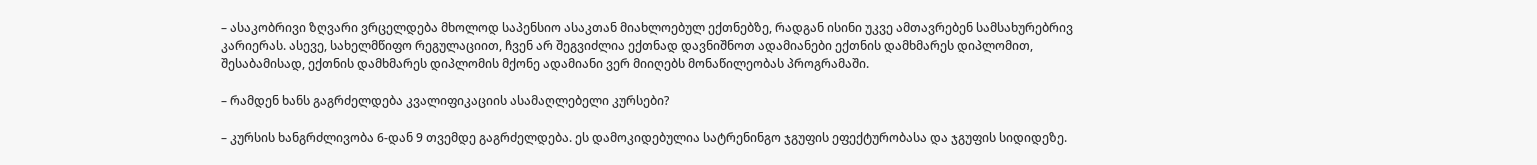– ასაკობრივი ზღვარი ვრცელდება მხოლოდ საპენსიო ასაკთან მიახლოებულ ექთნებზე, რადგან ისინი უკვე ამთავრებენ სამსახურებრივ კარიერას. ასევე, სახელმწიფო რეგულაციით, ჩვენ არ შეგვიძლია ექთნად დავნიშნოთ ადამიანები ექთნის დამხმარეს დიპლომით, შესაბამისად, ექთნის დამხმარეს დიპლომის მქონე ადამიანი ვერ მიიღებს მონაწილეობას პროგრამაში.

– რამდენ ხანს გაგრძელდება კვალიფიკაციის ასამაღლებელი კურსები?

– კურსის ხანგრძლივობა 6-დან 9 თვემდე გაგრძელდება. ეს დამოკიდებულია სატრენინგო ჯგუფის ეფექტურობასა და ჯგუფის სიდიდეზე.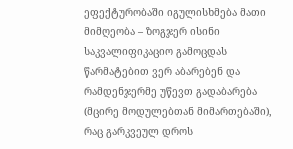ეფექტურობაში იგულისხმება მათი მიმღეობა – ზოგჯერ ისინი საკვალიფიკაციო გამოცდას წარმატებით ვერ აბარებენ და რამდენჯერმე უწევთ გადაბარება (მცირე მოდულებთან მიმართებაში), რაც გარკვეულ დროს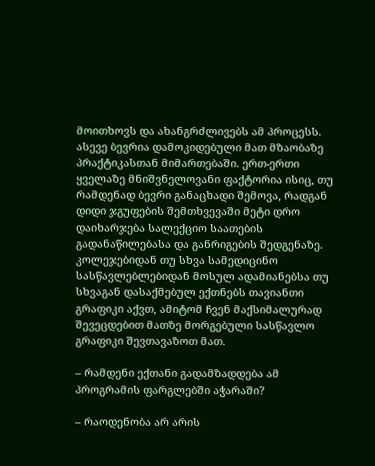მოითხოვს და ახანგრძლივებს ამ პროცესს. ასევე ბევრია დამოკიდებული მათ მზაობაზე პრაქტიკასთან მიმართებაში. ერთ-ერთი ყველაზე მნიშვნელოვანი ფაქტორია ისიც, თუ რამდენად ბევრი განაცხადი შემოვა, რადგან დიდი ჯგუფების შემთხვევაში მეტი დრო დაიხარჯება სალექციო საათების გადანაწილებასა და განრიგების შედგენაზე. კოლეჯებიდან თუ სხვა სამედიცინო სასწავლებლებიდან მოსულ ადამიანებსა თუ სხვაგან დასაქმებულ ექთნებს თავიანთი გრაფიკი აქვთ, ამიტომ ჩვენ მაქსიმალურად შევეცდებით მათზე მორგებული სასწავლო გრაფიკი შევთავაზოთ მათ.

– რამდენი ექთანი გადამზადდება ამ პროგრამის ფარგლებში აჭარაში?

– რაოდენობა არ არის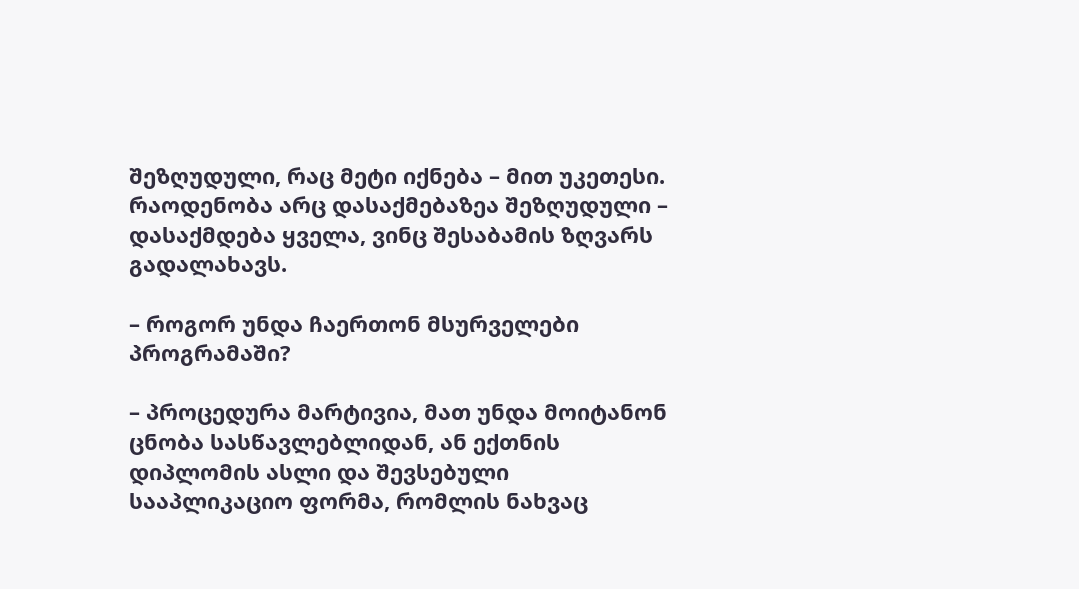შეზღუდული, რაც მეტი იქნება – მით უკეთესი. რაოდენობა არც დასაქმებაზეა შეზღუდული – დასაქმდება ყველა, ვინც შესაბამის ზღვარს გადალახავს.

– როგორ უნდა ჩაერთონ მსურველები პროგრამაში?

– პროცედურა მარტივია, მათ უნდა მოიტანონ ცნობა სასწავლებლიდან, ან ექთნის დიპლომის ასლი და შევსებული სააპლიკაციო ფორმა, რომლის ნახვაც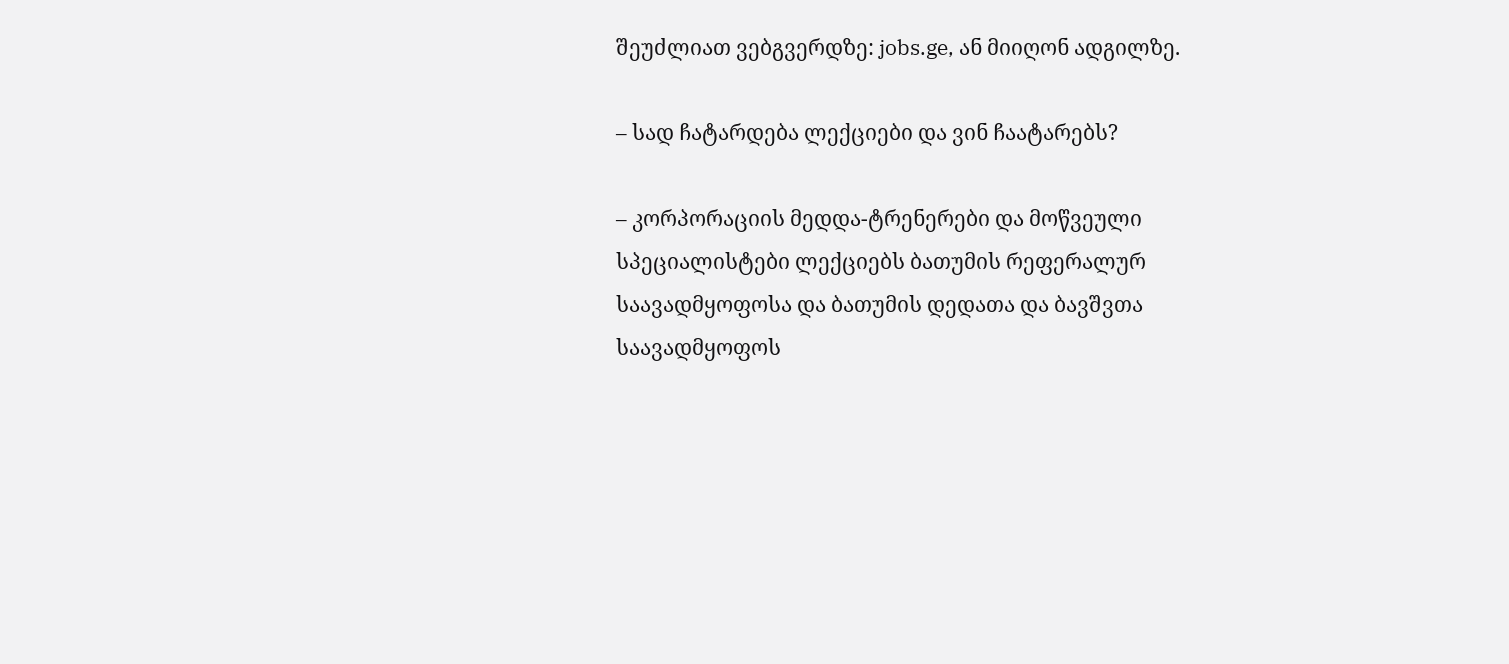შეუძლიათ ვებგვერდზე: jobs.ge, ან მიიღონ ადგილზე.

– სად ჩატარდება ლექციები და ვინ ჩაატარებს?

– კორპორაციის მედდა-ტრენერები და მოწვეული სპეციალისტები ლექციებს ბათუმის რეფერალურ საავადმყოფოსა და ბათუმის დედათა და ბავშვთა საავადმყოფოს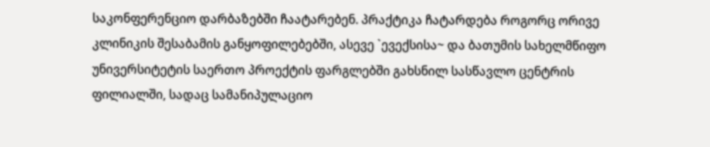საკონფერენციო დარბაზებში ჩაატარებენ. პრაქტიკა ჩატარდება როგორც ორივე კლინიკის შესაბამის განყოფილებებში, ასევე `ევექსისა~ და ბათუმის სახელმწიფო უნივერსიტეტის საერთო პროექტის ფარგლებში გახსნილ სასწავლო ცენტრის ფილიალში, სადაც სამანიპულაციო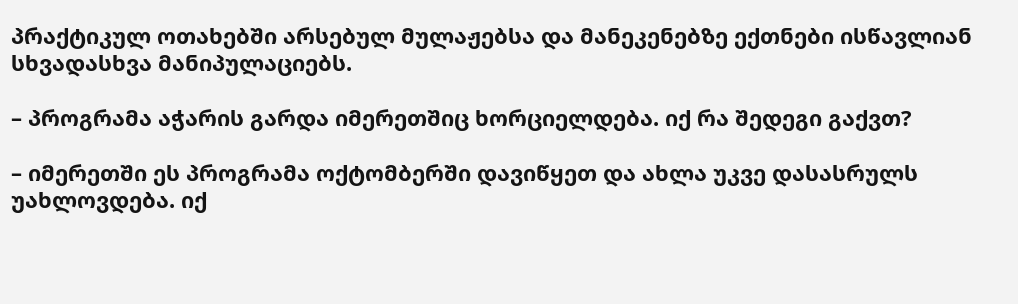პრაქტიკულ ოთახებში არსებულ მულაჟებსა და მანეკენებზე ექთნები ისწავლიან სხვადასხვა მანიპულაციებს.

– პროგრამა აჭარის გარდა იმერეთშიც ხორციელდება. იქ რა შედეგი გაქვთ?

– იმერეთში ეს პროგრამა ოქტომბერში დავიწყეთ და ახლა უკვე დასასრულს უახლოვდება. იქ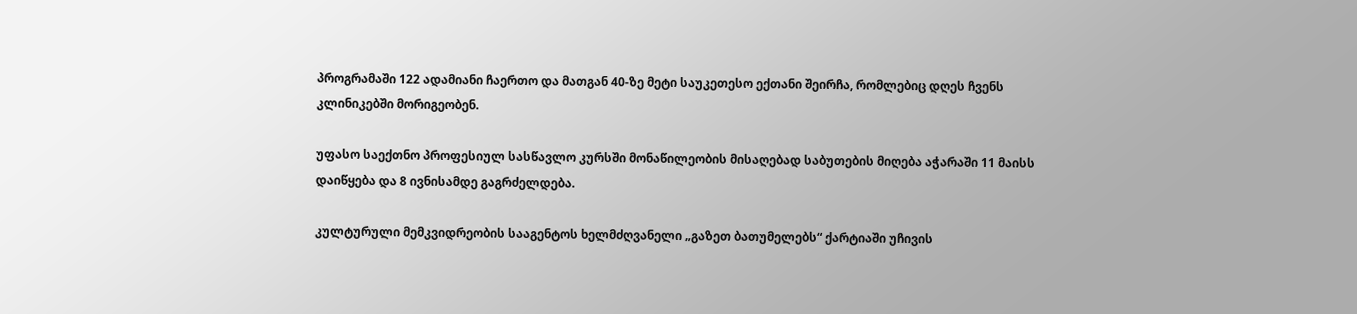პროგრამაში 122 ადამიანი ჩაერთო და მათგან 40-ზე მეტი საუკეთესო ექთანი შეირჩა, რომლებიც დღეს ჩვენს კლინიკებში მორიგეობენ.

უფასო საექთნო პროფესიულ სასწავლო კურსში მონაწილეობის მისაღებად საბუთების მიღება აჭარაში 11 მაისს დაიწყება და 8 ივნისამდე გაგრძელდება.

კულტურული მემკვიდრეობის სააგენტოს ხელმძღვანელი „გაზეთ ბათუმელებს“ ქარტიაში უჩივის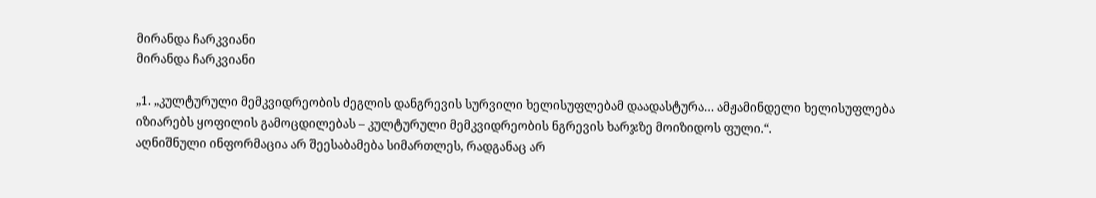მირანდა ჩარკვიანი
მირანდა ჩარკვიანი

„1. „კულტურული მემკვიდრეობის ძეგლის დანგრევის სურვილი ხელისუფლებამ დაადასტურა… ამჟამინდელი ხელისუფლება იზიარებს ყოფილის გამოცდილებას – კულტურული მემკვიდრეობის ნგრევის ხარჯზე მოიზიდოს ფული.“.
აღნიშნული ინფორმაცია არ შეესაბამება სიმართლეს, რადგანაც არ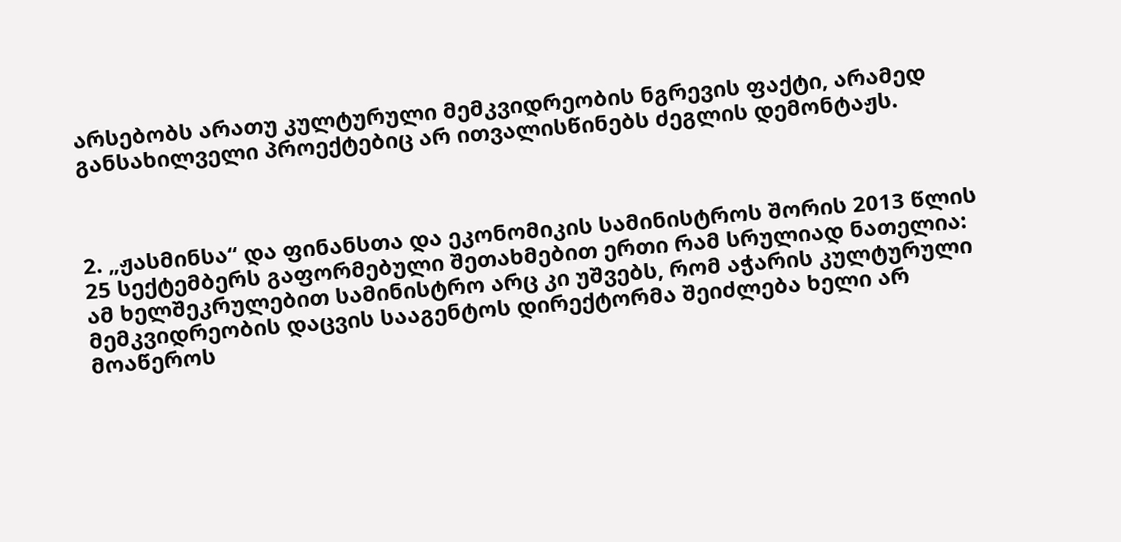არსებობს არათუ კულტურული მემკვიდრეობის ნგრევის ფაქტი, არამედ განსახილველი პროექტებიც არ ითვალისწინებს ძეგლის დემონტაჟს.



2. „ჟასმინსა“ და ფინანსთა და ეკონომიკის სამინისტროს შორის 2013 წლის 25 სექტემბერს გაფორმებული შეთახმებით ერთი რამ სრულიად ნათელია: ამ ხელშეკრულებით სამინისტრო არც კი უშვებს, რომ აჭარის კულტურული მემკვიდრეობის დაცვის სააგენტოს დირექტორმა შეიძლება ხელი არ მოაწეროს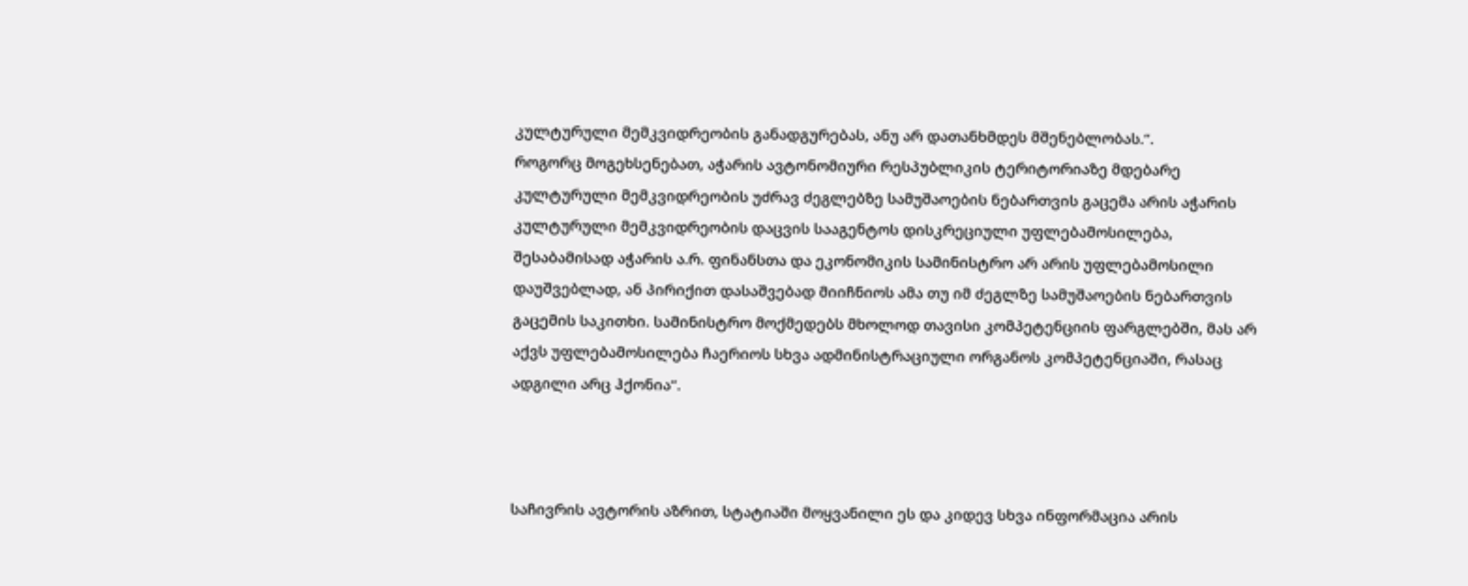კულტურული მემკვიდრეობის განადგურებას, ანუ არ დათანხმდეს მშენებლობას.“.
როგორც მოგეხსენებათ, აჭარის ავტონომიური რესპუბლიკის ტერიტორიაზე მდებარე კულტურული მემკვიდრეობის უძრავ ძეგლებზე სამუშაოების ნებართვის გაცემა არის აჭარის კულტურული მემკვიდრეობის დაცვის სააგენტოს დისკრეციული უფლებამოსილება, შესაბამისად აჭარის ა.რ. ფინანსთა და ეკონომიკის სამინისტრო არ არის უფლებამოსილი დაუშვებლად, ან პირიქით დასაშვებად მიიჩნიოს ამა თუ იმ ძეგლზე სამუშაოების ნებართვის გაცემის საკითხი. სამინისტრო მოქმედებს მხოლოდ თავისი კომპეტენციის ფარგლებში, მას არ აქვს უფლებამოსილება ჩაერიოს სხვა ადმინისტრაციული ორგანოს კომპეტენციაში, რასაც ადგილი არც ჰქონია“.



საჩივრის ავტორის აზრით, სტატიაში მოყვანილი ეს და კიდევ სხვა ინფორმაცია არის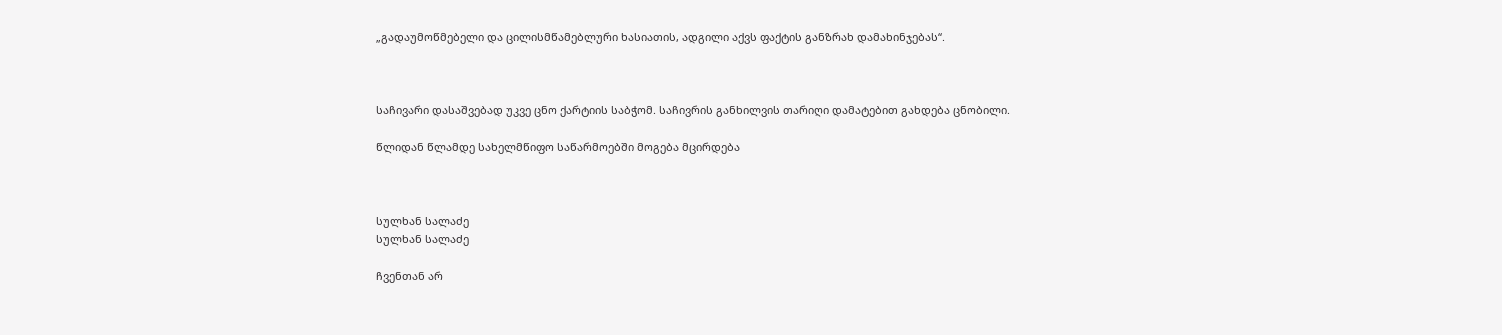„გადაუმოწმებელი და ცილისმწამებლური ხასიათის, ადგილი აქვს ფაქტის განზრახ დამახინჯებას“.



საჩივარი დასაშვებად უკვე ცნო ქარტიის საბჭომ. საჩივრის განხილვის თარიღი დამატებით გახდება ცნობილი.

წლიდან წლამდე სახელმწიფო საწარმოებში მოგება მცირდება



სულხან სალაძე
სულხან სალაძე

ჩვენთან არ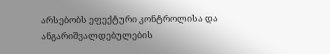არსებობს ეფექტური კონტროლისა და ანგარიშვალდებულების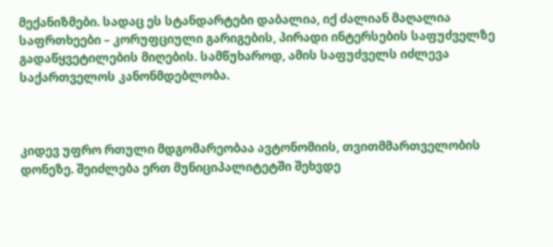მექანიზმები. სადაც ეს სტანდარტები დაბალია, იქ ძალიან მაღალია საფრთხეები – კორუფციული გარიგების, პირადი ინტერსების საფუძველზე გადაწყვეტილების მიღების. სამწუხაროდ, ამის საფუძველს იძლევა საქართველოს კანონმდებლობა.



კიდევ უფრო რთული მდგომარეობაა ავტონომიის, თვითმმართველობის დონეზე. შეიძლება ერთ მუნიციპალიტეტში შეხვდე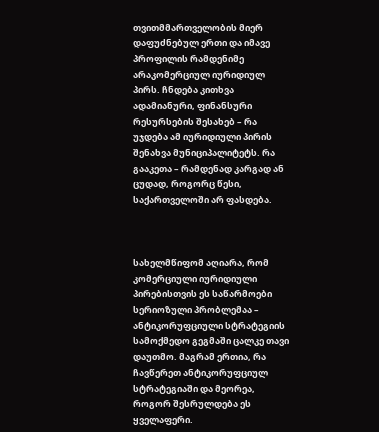თვითმმართველობის მიერ დაფუძნებულ ერთი და იმავე პროფილის რამდენიმე არაკომერციულ იურიდიულ პირს. ჩნდება კითხვა ადამიანური, ფინანსური რესურსების შესახებ – რა უჯდება ამ იურიდიული პირის შენახვა მუნიციპალიტეტს. რა გააკეთა – რამდენად კარგად ან ცუდად, როგორც წესი, საქართველოში არ ფასდება.



სახელმწიფომ აღიარა, რომ კომერციული იურიდიული პირებისთვის ეს საწარმოები სერიოზული პრობლემაა – ანტიკორუფციული სტრატეგიის სამოქმედო გეგმაში ცალკე თავი დაუთმო. მაგრამ ერთია, რა ჩავწერეთ ანტიკორუფციულ სტრატეგიაში და მეორეა, როგორ შესრულდება ეს ყველაფერი.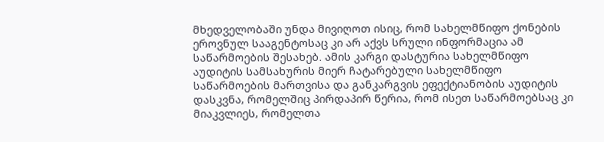მხედველობაში უნდა მივიღოთ ისიც, რომ სახელმწიფო ქონების ეროვნულ სააგენტოსაც კი არ აქვს სრული ინფორმაცია ამ საწარმოების შესახებ. ამის კარგი დასტურია სახელმწიფო აუდიტის სამსახურის მიერ ჩატარებული სახელმწიფო საწარმოების მართვისა და განკარგვის ეფექტიანობის აუდიტის დასკვნა, რომელშიც პირდაპირ წერია, რომ ისეთ საწარმოებსაც კი მიაკვლიეს, რომელთა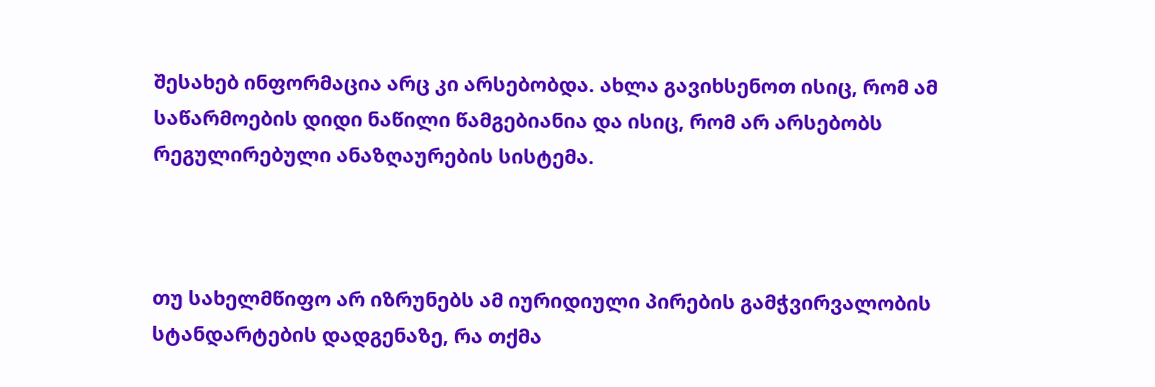შესახებ ინფორმაცია არც კი არსებობდა. ახლა გავიხსენოთ ისიც, რომ ამ საწარმოების დიდი ნაწილი წამგებიანია და ისიც, რომ არ არსებობს რეგულირებული ანაზღაურების სისტემა.



თუ სახელმწიფო არ იზრუნებს ამ იურიდიული პირების გამჭვირვალობის სტანდარტების დადგენაზე, რა თქმა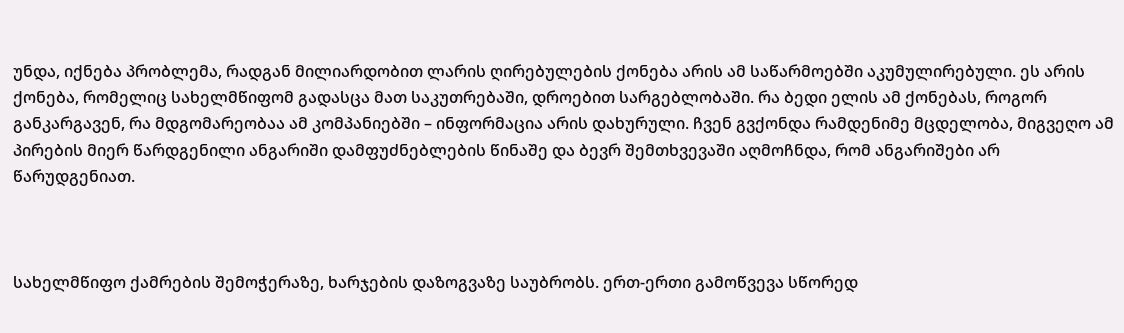უნდა, იქნება პრობლემა, რადგან მილიარდობით ლარის ღირებულების ქონება არის ამ საწარმოებში აკუმულირებული. ეს არის ქონება, რომელიც სახელმწიფომ გადასცა მათ საკუთრებაში, დროებით სარგებლობაში. რა ბედი ელის ამ ქონებას, როგორ განკარგავენ, რა მდგომარეობაა ამ კომპანიებში – ინფორმაცია არის დახურული. ჩვენ გვქონდა რამდენიმე მცდელობა, მიგვეღო ამ პირების მიერ წარდგენილი ანგარიში დამფუძნებლების წინაშე და ბევრ შემთხვევაში აღმოჩნდა, რომ ანგარიშები არ წარუდგენიათ.



სახელმწიფო ქამრების შემოჭერაზე, ხარჯების დაზოგვაზე საუბრობს. ერთ-ერთი გამოწვევა სწორედ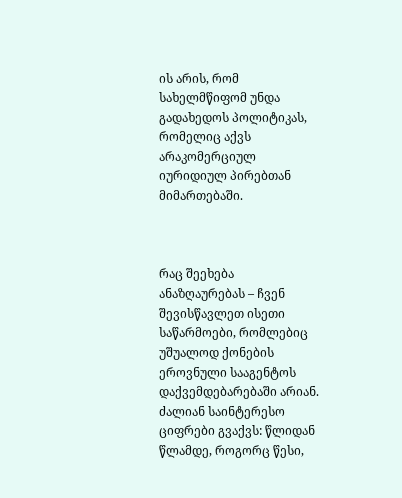ის არის, რომ სახელმწიფომ უნდა გადახედოს პოლიტიკას, რომელიც აქვს არაკომერციულ იურიდიულ პირებთან მიმართებაში.



რაც შეეხება ანაზღაურებას – ჩვენ შევისწავლეთ ისეთი საწარმოები, რომლებიც უშუალოდ ქონების ეროვნული სააგენტოს დაქვემდებარებაში არიან. ძალიან საინტერესო ციფრები გვაქვს: წლიდან წლამდე, როგორც წესი,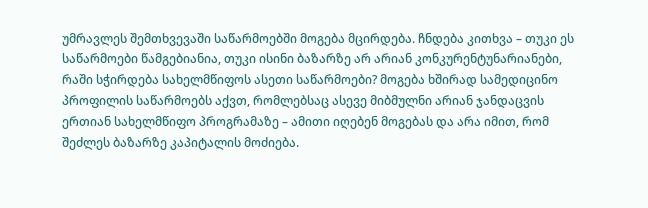უმრავლეს შემთხვევაში საწარმოებში მოგება მცირდება. ჩნდება კითხვა – თუკი ეს საწარმოები წამგებიანია, თუკი ისინი ბაზარზე არ არიან კონკურენტუნარიანები, რაში სჭირდება სახელმწიფოს ასეთი საწარმოები? მოგება ხშირად სამედიცინო პროფილის საწარმოებს აქვთ, რომლებსაც ასევე მიბმულნი არიან ჯანდაცვის ერთიან სახელმწიფო პროგრამაზე – ამითი იღებენ მოგებას და არა იმით, რომ შეძლეს ბაზარზე კაპიტალის მოძიება.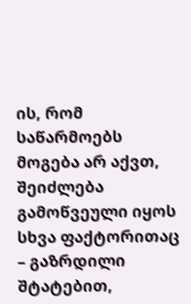ის, რომ საწარმოებს მოგება არ აქვთ, შეიძლება გამოწვეული იყოს სხვა ფაქტორითაც – გაზრდილი შტატებით,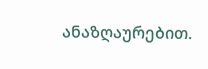ანაზღაურებით.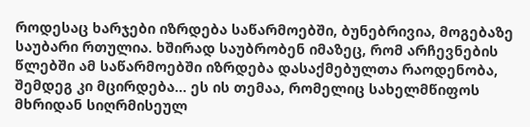როდესაც ხარჯები იზრდება საწარმოებში, ბუნებრივია, მოგებაზე საუბარი რთულია. ხშირად საუბრობენ იმაზეც, რომ არჩევნების წლებში ამ საწარმოებში იზრდება დასაქმებულთა რაოდენობა, შემდეგ კი მცირდება… ეს ის თემაა, რომელიც სახელმწიფოს მხრიდან სიღრმისეულ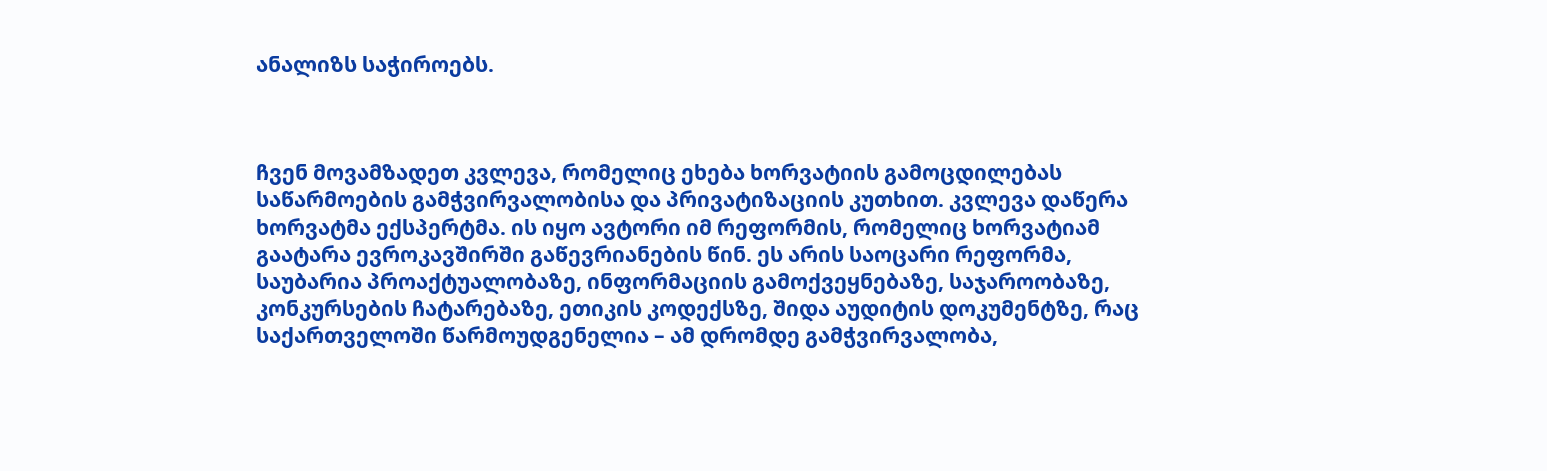ანალიზს საჭიროებს.



ჩვენ მოვამზადეთ კვლევა, რომელიც ეხება ხორვატიის გამოცდილებას საწარმოების გამჭვირვალობისა და პრივატიზაციის კუთხით. კვლევა დაწერა ხორვატმა ექსპერტმა. ის იყო ავტორი იმ რეფორმის, რომელიც ხორვატიამ გაატარა ევროკავშირში გაწევრიანების წინ. ეს არის საოცარი რეფორმა, საუბარია პროაქტუალობაზე, ინფორმაციის გამოქვეყნებაზე, საჯაროობაზე, კონკურსების ჩატარებაზე, ეთიკის კოდექსზე, შიდა აუდიტის დოკუმენტზე, რაც საქართველოში წარმოუდგენელია – ამ დრომდე გამჭვირვალობა,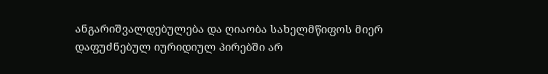ანგარიშვალდებულება და ღიაობა სახელმწიფოს მიერ დაფუძნებულ იურიდიულ პირებში არ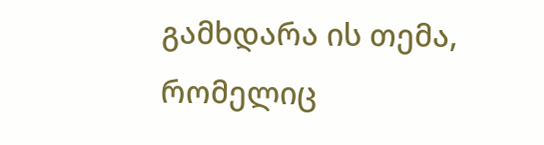გამხდარა ის თემა, რომელიც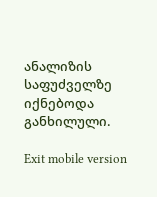ანალიზის საფუძველზე იქნებოდა განხილული.

Exit mobile version